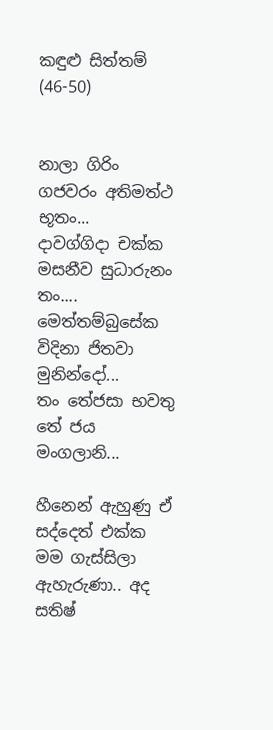කඳුළු සිත්තම් (46-50)


නාලා ගිරිං ගජවරං අතිමත්ථ භූතං...
දාවග්ගිදා චක්ක මසනීව සුධාරුනං තං....
මෙත්තම්බුසේක විදිනා ජිතවා මුනින්දෝ...
තං තේජසා භවතු තේ ජය මංගලානි...

හීනෙන් ඇහුණු ඒ සද්දෙත් එක්ක මම ගැස්සිලා ඇහැරුණා.. අද සතිෂ්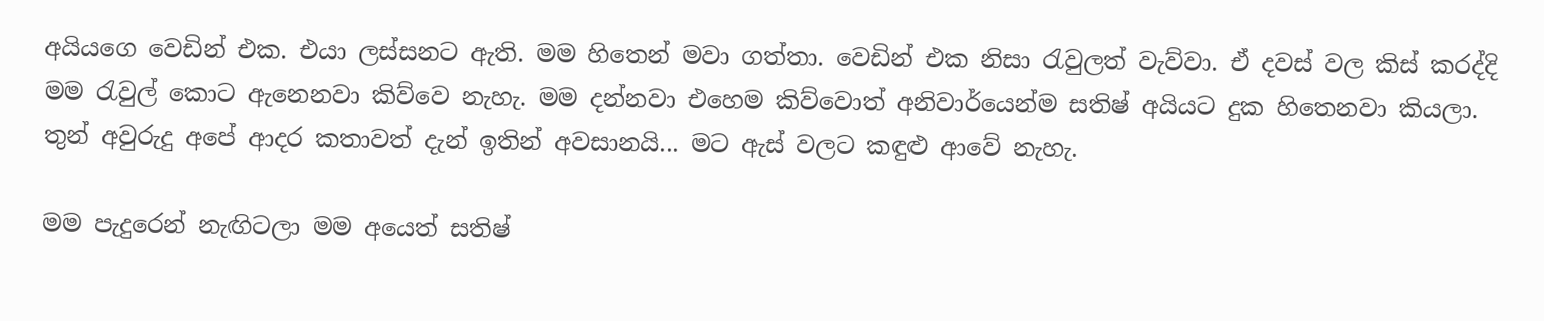අයියගෙ වෙඩින් එක. එයා ලස්සනට ඇති. මම හිතෙන් මවා ගත්තා. වෙඩින් එක නිසා රැවුලත් වැව්වා. ඒ දවස් වල කිස් කරද්දි මම රැවුල් කොට ඇනෙනවා කිව්වෙ නැහැ. මම දන්නවා එහෙම කිව්වොත් අනිවාර්යෙන්ම සතිෂ් අයියට දුක හිතෙනවා කියලා. තුන් අවුරුදු අපේ ආදර කතාවත් දැන් ඉතින් අවසානයි... මට ඇස් වලට කඳුළු ආවේ නැහැ.

මම පැදුරෙන් නැඟිටලා මම අයෙත් සතිෂ්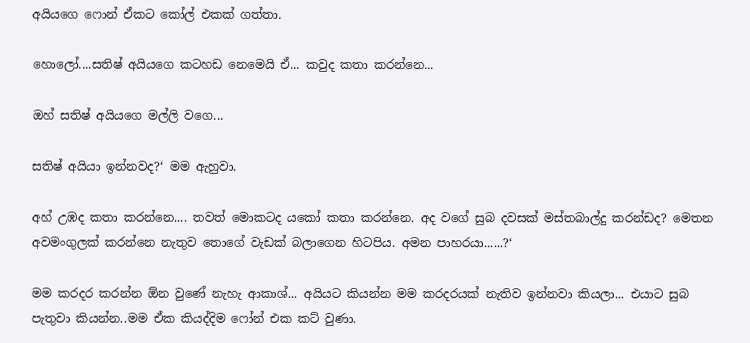අයියගෙ ෆොන් ඒකට කෝල් එකක් ගත්තා.

හොලෝ....සතිෂ් අයියගෙ කටහඩ නෙමෙයි ඒ... කවුද කතා කරන්නෙ...

ඔහ් සතිෂ් අයියගෙ මල්ලි වගෙ...

සතිෂ් අයියා ඉන්නවද?‘ මම ඇහුවා.

අහ් උඹද කතා කරන්නෙ.... තවත් මොකටද යකෝ කතා කරන්නෙ. අද වගේ සුබ දවසක් මස්තබාල්දු කරන්ඩද? මෙතන අවමංගුලක් කරන්නෙ නැතුව තොගේ වැඩක් බලාගෙන හිටපිය. අමන පාහරයා......?‘

මම කරදර කරන්න ඕන වුණේ නැහැ ආකාශ්... අයියට කියන්න මම කරදරයක් නැතිව ඉන්නවා කියලා... එයාට සුබ පැතුවා කියන්න..මම ඒක කියද්දිම ෆෝන් එක කට් වුණා.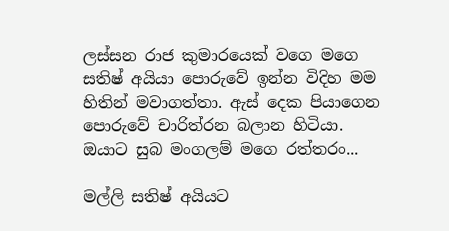ලස්සන රාජ කුමාරයෙක් වගෙ මගෙ සතිෂ් අයියා පොරුවේ ඉන්න විදිහ මම හිතින් මවාගත්තා. ඇස් දෙක පියාගෙන පොරුවේ චාරිත්රන බලාන හිටියා. ඔයාට සුබ මංගලම් මගෙ රත්තරං...

මල්ලි සතිෂ් අයියට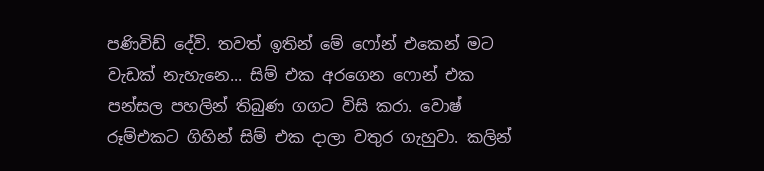පණිවිඩ් දේවි. තවත් ඉතින් මේ ෆෝන් එකෙන් මට වැඩක් නැහැනෙ... සිම් එක අරගෙන ෆොන් එක පන්සල පහලින් තිබුණ ගගට විසි කරා. වොෂ් රූම්එකට ගිහින් සිම් එක දාලා වතුර ගැහුවා. කලින්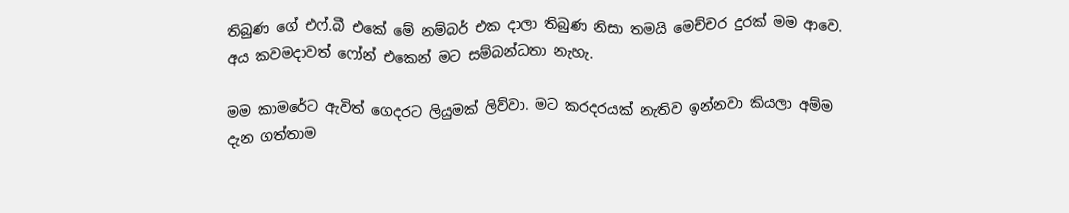තිබුණ ගේ එෆ්.බී එකේ මේ නම්බර් එක දාලා තිබුණ නිසා තමයි මෙච්චර දුරක් මම ආවෙ. අය කවමදාවත් ෆෝන් එකෙන් මට සම්බන්ධතා නැහැ.

මම කාමරේට ඇවිත් ගෙදරට ලියුමක් ලිව්වා. මට කරදරයක් නැතිව ඉන්නවා කියලා අම්ම දැන ගත්තාම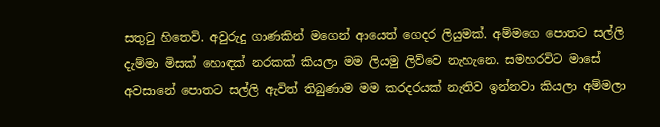සතුටු හිතෙවි. අවුරුදු ගාණකින් මගෙන් ආයෙත් ගෙදර ලියුමක්. අම්මගෙ පොතට සල්ලි දැම්මා මිසක් හොඳක් නරකක් කියලා මම ලියමු ලිව්වෙ නැහැනෙ. සමහරවිට මාසේ අවසානේ පොතට සල්ලි ඇවිත් තිබුණාම මම කරදරයක් නැතිව ඉන්නවා කියලා අම්මලා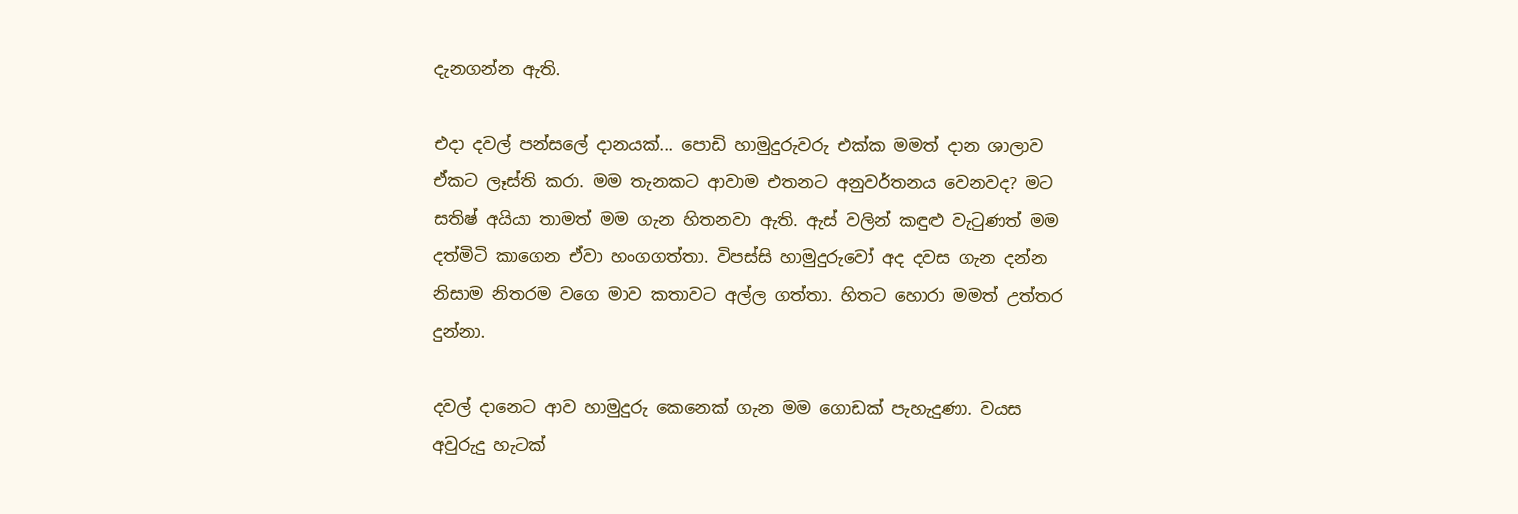දැනගන්න ඇති.

එදා දවල් පන්සලේ දානයක්... පොඩි හාමුදුරුවරු එක්ක මමත් දාන ශාලාව ඒකට ලෑස්ති කරා. මම තැනකට ආවාම එතනට අනුවර්තනය වෙනවද? මට සතිෂ් අයියා තාමත් මම ගැන හිතනවා ඇති. ඇස් වලින් කඳුළු වැටුණත් මම දත්මිටි කාගෙන ඒවා හංගගත්තා. විපස්සි හාමුදුරුවෝ අද දවස ගැන දන්න නිසාම නිතරම වගෙ මාව කතාවට අල්ල ගත්තා. හිතට හොරා මමත් උත්තර දුන්නා.

දවල් දානෙට ආව හාමුදුරු කෙනෙක් ගැන මම ගොඩක් පැහැදුණා. වයස අවුරුදු හැටක්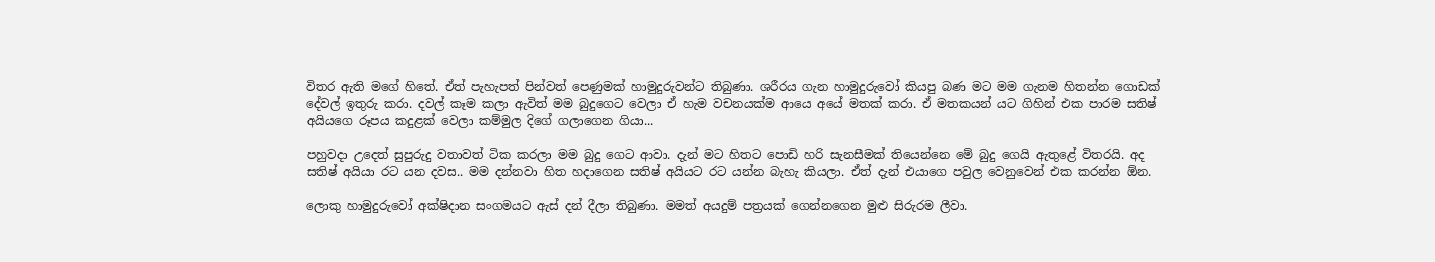විතර ඇති මගේ හිතේ. ඒත් පැහැපත් පින්වත් පෙණුමක් හාමුදුරුවන්ට තිබුණා. ශරීරය ගැන හාමුදුරුවෝ කියපු බණ මට මම ගැනම හිතන්න ගොඩක් දේවල් ඉතුරු කරා. දවල් කෑම කලා ඇවිත් මම බුදුගෙට වෙලා ඒ හැම වචනයක්ම ආයෙ අයේ මතක් කරා. ඒ මතකයන් යට ගිහින් එක පාරම සතිෂ් අයියගෙ රූපය කදුළක් වෙලා කම්මුල දිගේ ගලාගෙන ගියා...

පහුවදා උදෙත් සුපුරුදු වතාවත් ටික කරලා මම බුදු ගෙට ආවා. දැන් මට හිතට පොඩි හරි සැනසීමක් තියෙන්නෙ මේ බුදු ගෙයි ඇතුළේ විතරයි. අද සතිෂ් අයියා රට යන දවස.. මම දන්නවා හිත හදාගෙන සතිෂ් අයියට රට යන්න බැහැ කියලා. ඒත් දැන් එයාගෙ පවුල වෙනුවෙන් එක කරන්න ඕන.

ලොකු හාමුදුරුවෝ අක්ෂිදාන සංගමයට ඇස් දන් දීලා තිබුණා. මමත් අයදුම් පත්‍රයක් ගෙන්නගෙන මුළු සිරුරම ලීවා.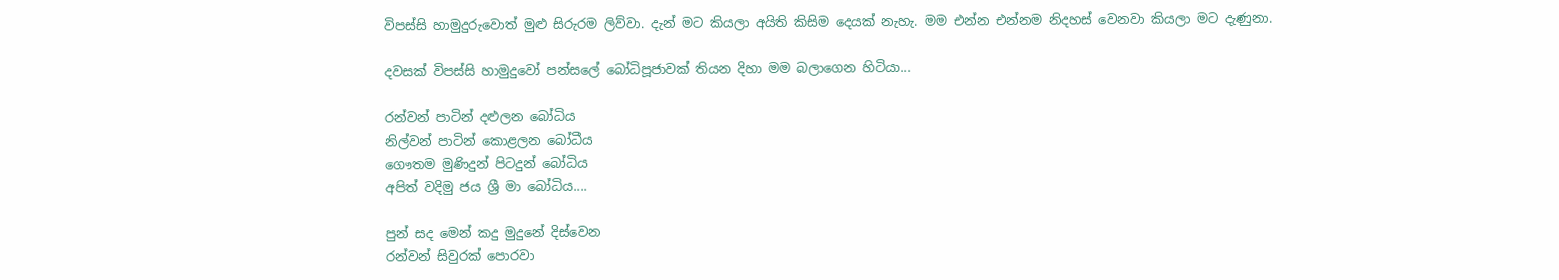විපස්සි හාමුදුරුවොත් මුළු සිරුරම ලිව්වා. දැන් මට කියලා අයිති කිසිම දෙයක් නැහැ. මම එන්න එන්නම නිදහස් වෙනවා කියලා මට දැණුනා.

දවසක් විපස්සි හාමුදුවෝ පන්සලේ බෝධිපූජාවක් තියන දිහා මම බලාගෙන හිටියා...

රන්වන් පාටින් දළුලන බෝධිය
නිල්වන් පාටින් කොළලන බෝධීය
ගෞතම මුණිදුන් පිටදුන් බෝධිය
අපිත් වදිමු ජය ශ්‍රී මා බෝධිය....

පුන් සද මෙන් කදු මුදුනේ දිස්වෙන
රන්වන් සිවුරක් පොරවා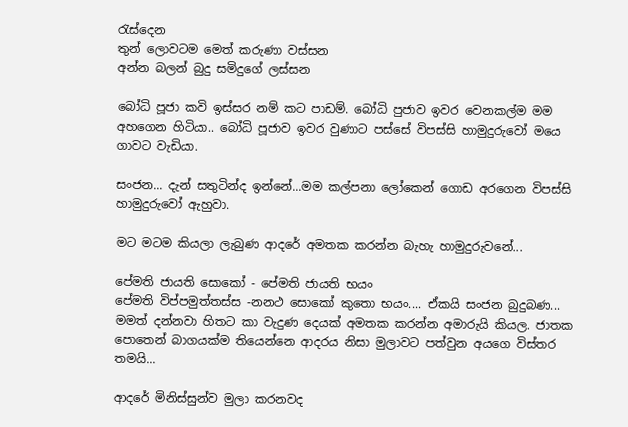රැස්දෙන
තුන් ලොවටම මෙත් කරුණා වස්සන
අන්න බලන් බුදු සමිදුගේ ලස්සන

බෝධි පූජා කවි ඉස්සර නම් කට පාඩම්. බෝධි පුජාව ඉවර වෙනකල්ම මම අහගෙන හිටියා.. බෝධි පූජාව ඉවර වුණාට පස්සේ විපස්සි හාමුදුරුවෝ මයෙ ගාවට වැඩියා.

සංජන... දැන් සතුටින්ද ඉන්නේ...මම කල්පනා ලෝකෙන් ගොඩ අරගෙන විපස්සි හාමුදුරුවෝ ඇහුවා.

මට මටම කියලා ලැබුණ ආදරේ අමතක කරන්න බැහැ හාමුදුරුවනේ...

පේමති ජායති සොකෝ - පේමති ජායති භයං
පේමති විප්පමුත්තස්ස -නනථ සොකෝ කුතො භයං.... ඒකයි සංජන බුදුබණ... මමත් දන්නවා හිතට කා වැදුණ දෙයක් අමතක කරන්න අමාරුයි කියල. ජාතක පොතෙන් බාගයක්ම තියෙන්නෙ ආදරය නිසා මුලාවට පත්වුන අයගෙ විස්තර තමයි...

ආදරේ මිනිස්සුන්ව මුලා කරනවද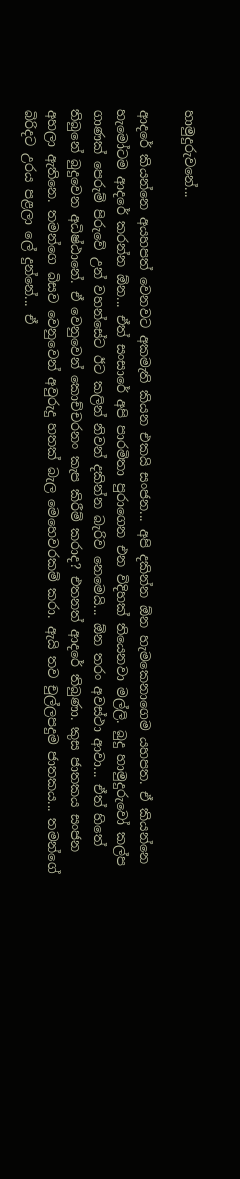හාමුදුරුවනේ...

ආදරේ කියන්නෙ අයහපත් වෙනවට අකමැති කියන එකයි සංජන... අපි දකින්න ඕන හැමකෙනාගෙම යහපත. ඒ කියන්නෙ හැමෝටම ආදරේ කරන්න ඕන... ඒත් සංසාරේ අපි පාරමිතා පුරාගෙන එන විදිහක් තියෙනවා මල්ලි. බුදු හාමුදුරුවෝ කල්ප ගාණක් පෙරුම් පිරුවේ උන් වහන්සේට ඊට කලින් නිවන් දකින්න බැරිව නෙමෙයි... ඕන තරං අවස්ථා ආවා... ඒත් හිතේ තිබුනේ බුදුවෙන අධිෂ්ඨානේ. ඒ වෙනුවෙන් කොච්චරනං කැප කිරීම් කරාද? එතනත් ආදරේ තිබුණා. කුස ජාතකය සංජන අහලා ඇතිනෙ. තමන්ගෙ බිසව වෙනුවෙන් අවුරුදු හතක් බැල මෙහෙවරකම් කරා. ඇයි තව චුල්ලපදුම ජාතකය... තමන්ගේ බිරිදට උරය පළලා ලේ දුන්නේ... ඒ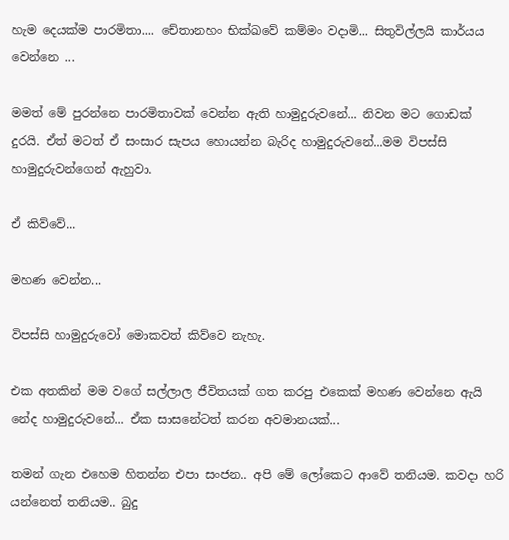හැම දෙයක්ම පාරමිතා.... චේතානහං භික්ඛවේ කම්මං වදාමි... සිතුවිල්ලයි කාර්යය වෙන්නෙ ...

මමත් මේ පුරන්නෙ පාරමිතාවක් වෙන්න ඇති හාමුදුරුවනේ... නිවන මට ගොඩක් දුරයි. ඒත් මටත් ඒ සංසාර සැපය හොයන්න බැරිද හාමුදුරුවනේ...මම විපස්සි හාමුදුරුවන්ගෙන් ඇහුවා.

ඒ කිව්වේ...

මහණ වෙන්න...

විපස්සි හාමුදුරුවෝ මොකවත් කිව්වෙ නැහැ.

එක අතකින් මම වගේ සල්ලාල ජීවිතයක් ගත කරපු එකෙක් මහණ වෙන්නෙ ඇයි නේද හාමුදුරුවනේ... ඒක සාසනේටත් කරන අවමානයක්...

තමන් ගැන එහෙම හිතන්න එපා සංජන.. අපි මේ ලෝකෙට ආවේ තනියම. කවදා හරි යන්නෙත් තනියම.. බුදු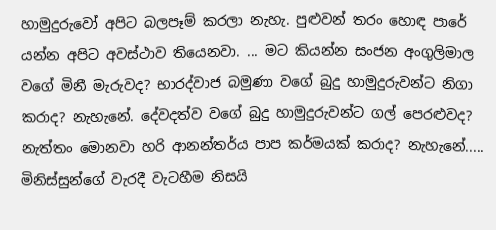හාමුදුරුවෝ අපිට බලපෑම් කරලා නැහැ. පුළුවන් තරං හොඳ පාරේ යන්න අපිට අවස්ථාව තියෙනවා. ... මට කියන්න සංජන අංගුලිමාල වගේ මිනී මැරුවද? භාරද්වාජ බමුණා වගේ බුදු හාමුදුරුවන්ට නිගා කරාද? නැහැනේ. දේවදත්ව වගේ බුදු හාමුදුරුවන්ට ගල් පෙරළුවද? නැත්තං මොනවා හරි ආනන්තර්ය පාප කර්මයක් කරාද? නැහැනේ..... මිනිස්සුන්ගේ වැරදී වැටහීම නිසයි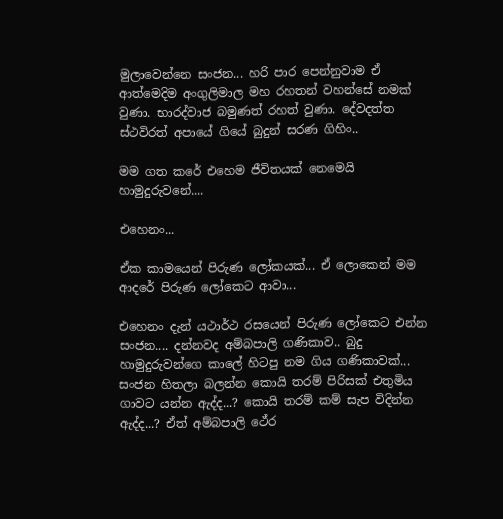මුලාවෙන්නෙ සංජන... හරි පාර පෙන්නුවාම ඒ ආත්මෙදිම අංගුලිමාල මහ රහතන් වහන්සේ නමක් වුණා. භාරද්වාජ බමුණත් රහත් වුණා. දේවදත්ත ස්ථවිරත් අපායේ ගියේ බුදුන් සරණ ගිහිං..

මම ගත කරේ එහෙම ජීවිතයක් නෙමෙයි හාමුදුරුවනේ....

එහෙනං...

ඒක කාමයෙන් පිරුණ ලෝකයක්... ඒ ලොකෙන් මම ආදරේ පිරුණ ලෝකෙට ආවා...

එහෙනං දැන් යථාර්ථ රසයෙන් පිරුණ ලෝකෙට එන්න සංජන.... දන්නවද අම්බපාලි ගණිකාව.. බුදු හාමුදුරුවන්ගෙ කාලේ හිටපු නම ගිය ගණිකාවක්... සංජන හිතලා බලන්න කොයි තරම් පිරිසක් එතුමිය ගාවට යන්න ඇද්ද...? කොයි තරම් කම් සැප විදින්න ඇද්ද...? ඒත් අම්බපාලි ථේර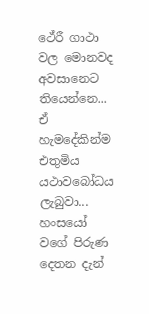ථේරී ගාථා වල මොනවද අවසානෙට තියෙන්නෙ... ඒ හැමදේකින්ම එතුමිය යථාවබෝධය ලැබුවා... හංසයෝ වගේ පිරුණ දෙතන දැන්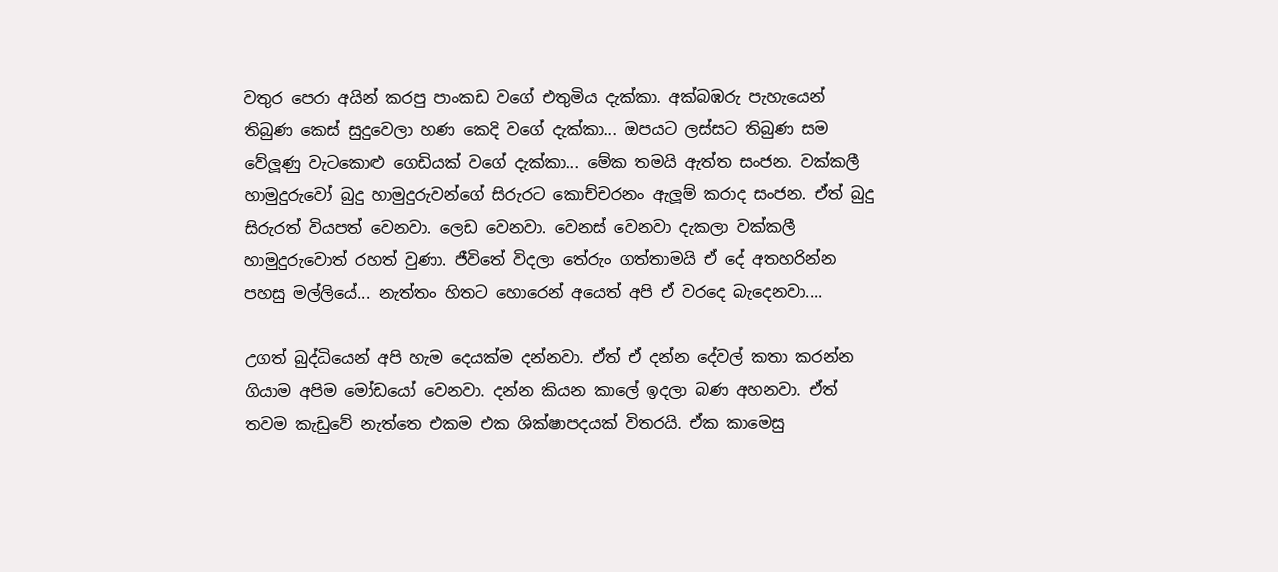වතුර පෙරා අයින් කරපු පාංකඩ වගේ එතුමිය දැක්කා. අක්බඹරු පැහැයෙන් තිබුණ කෙස් සුදුවෙලා හණ කෙදි වගේ දැක්කා... ඔපයට ලස්සට තිබුණ සම වේලූණු වැටකොළු ගෙඩියක් වගේ දැක්කා... මේක තමයි ඇත්ත සංජන. වක්කලී හාමුදුරුවෝ බුදු හාමුදුරුවන්ගේ සිරුරට කොච්චරනං ඇලූම් කරාද සංජන. ඒත් බුදු සිරුරත් වියපත් වෙනවා. ලෙඩ වෙනවා. වෙනස් වෙනවා දැකලා වක්කලී හාමුදුරුවොත් රහත් වුණා. ජීවිතේ විදලා තේරුං ගත්තාමයි ඒ දේ අතහරින්න පහසු මල්ලියේ... නැත්තං හිතට හොරෙන් අයෙත් අපි ඒ වරදෙ බැදෙනවා....

උගත් බුද්ධියෙන් අපි හැම දෙයක්ම දන්නවා. ඒත් ඒ දන්න දේවල් කතා කරන්න ගියාම අපිම මෝඩයෝ වෙනවා. දන්න කියන කාලේ ඉදලා බණ අහනවා. ඒත් තවම කැඩුවේ නැත්තෙ එකම එක ශික්ෂාපදයක් විතරයි. ඒක කාමෙසු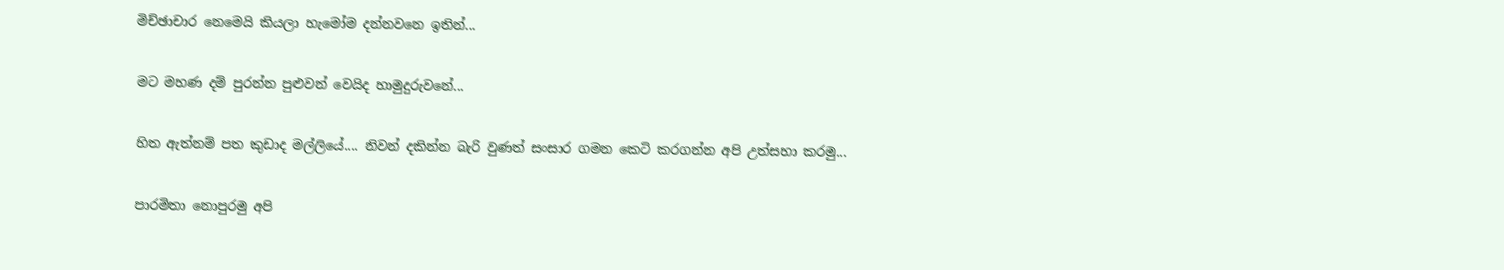මිච්ඡාචාර නෙමෙයි කියලා හැමෝම දන්නවනෙ ඉතින්...

මට මහණ දම් පුරන්න පුළුවන් වෙයිද හාමුදුරුවනේ...

හිත ඇත්නම් පත කුඩාද මල්ලියේ.... නිවන් දකින්න බැරි වුණත් සංසාර ගමන කෙටි කරගන්න අපි උත්සහා කරමු...

පාරමිතා නොපුරමු අපි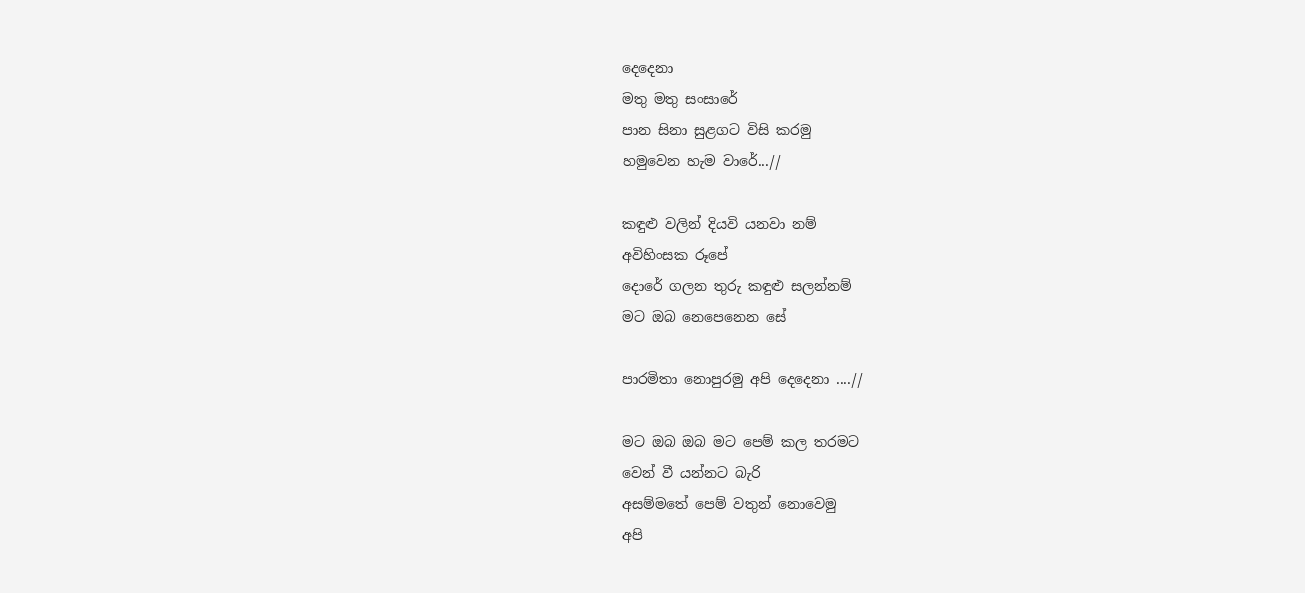දෙදෙනා
මතු මතු සංසාරේ
පාන සිනා සුළගට විසි කරමු
හමුවෙන හැම වාරේ...//

කඳුළු වලින් දියවි යනවා නම්
අවිහිංසක රූපේ
දොරේ ගලන තුරු කඳුළු සලන්නම්
මට ඔබ නෙපෙනෙන සේ

පාරමිතා නොපුරමු අපි දෙදෙනා ....//

මට ඔබ ඔබ මට පෙම් කල තරමට
වෙන් වී යන්නට බැරි
අසම්මතේ පෙම් වතුන් නොවෙමු
අපි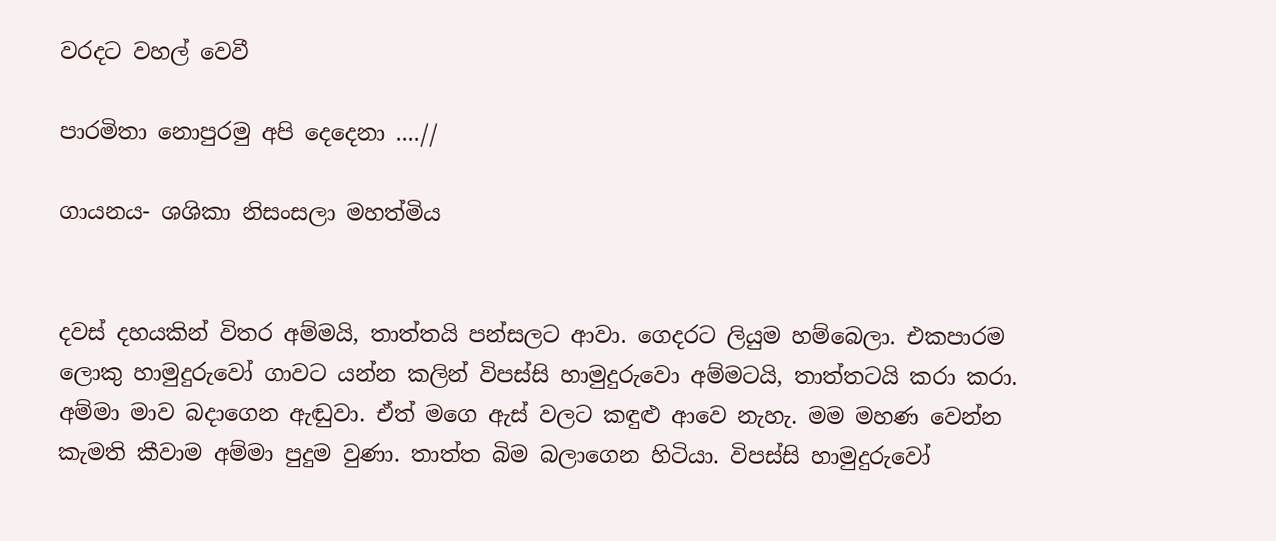වරදට වහල් වෙවී

පාරමිතා නොපුරමු අපි දෙදෙනා ....//

ගායනය- ශශිකා නිසංසලා මහත්මිය


දවස් දහයකින් විතර අම්මයි, තාත්තයි පන්සලට ආවා. ගෙදරට ලියුම හම්බෙලා. එකපාරම ලොකු හාමුදුරුවෝ ගාවට යන්න කලින් විපස්සි හාමුදුරුවො අම්මටයි, තාත්තටයි කරා කරා. අම්මා මාව බදාගෙන ඇඬුවා. ඒත් මගෙ ඇස් වලට කඳුළු ආවෙ නැහැ. මම මහණ වෙන්න කැමති කීවාම අම්මා පුදුම වුණා. තාත්ත බිම බලාගෙන හිටියා. විපස්සි හාමුදුරුවෝ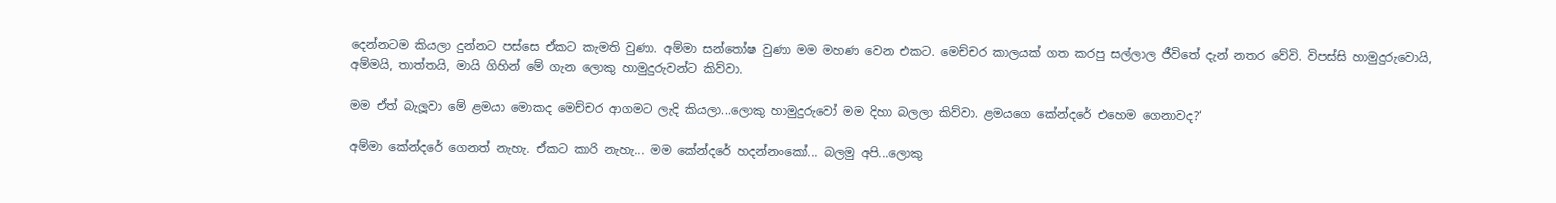දෙන්නටම කියලා දුන්නට පස්සෙ ඒකට කැමති වුණා. අම්මා සන්තෝෂ වුණා මම මහණ වෙන එකට. මෙච්චර කාලයක් ගත කරපු සල්ලාල ජීවිතේ දැන් නතර වේවි. විපස්සි හාමුදුරුවොයි, අම්මයි, තාත්තයි, මායි ගිහින් මේ ගැන ලොකු හාමුදුරුවන්ට කිව්වා.

මම ඒත් බැලූවා මේ ළමයා මොකද මෙච්චර ආගමට ලැදි කියලා...ලොකු හාමුදුරුවෝ මම දිහා බලලා කිව්වා. ළමයගෙ කේන්දරේ එහෙම ගෙනාවද?‘

අම්මා කේන්දරේ ගෙනත් නැහැ. ඒකට කාරි නැහැ... මම කේන්දරේ හදන්නංකෝ... බලමු අපි...ලොකු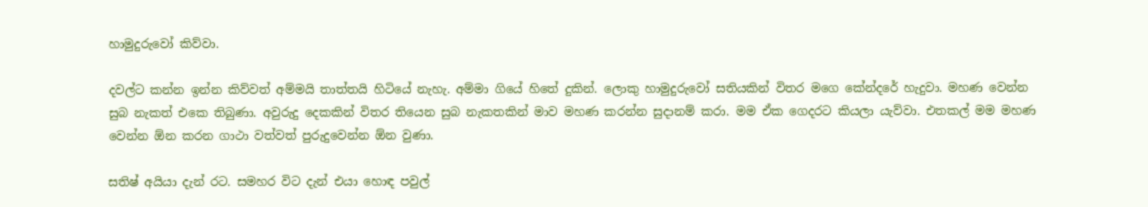හාමුදුරුවෝ කිව්වා.

දවල්ට කන්න ඉන්න කිව්වත් අම්මයි තාත්තයි හිටියේ නැහැ. අම්මා ගියේ හිතේ දුකින්. ලොකු හාමුදුරුවෝ සතියකින් විතර මගෙ කේන්දරේ හැදුවා. මහණ වෙන්න සුබ නැකත් එකෙ තිබුණා. අවුරුදු දෙකකින් විතර තියෙන සුබ නැකතකින් මාව මහණ කරන්න සුදානම් කරා. මම ඒක ගෙදරට කියලා යැව්වා. එතකල් මම මහණ වෙන්න ඕන කරන ගාථා වත්වත් පුරුදුවෙන්න ඕන වුණා.

සතිෂ් අයියා දැන් රට. සමහර විට දැන් එයා හොඳ පවුල්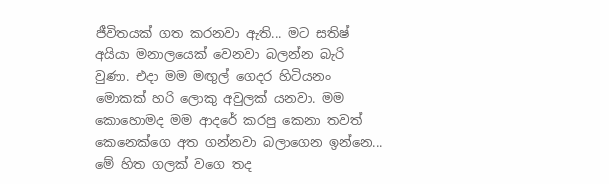ජීවිතයක් ගත කරනවා ඇති... මට සතිෂ් අයියා මනාලයෙක් වෙනවා බලන්න බැරි වුණා. එදා මම මඟුල් ගෙදර හිටියනං මොකක් හරි ලොකු අවුලක් යනවා. මම කොහොමද මම ආදරේ කරපු කෙනා තවත් කෙනෙක්ගෙ අත ගන්නවා බලාගෙන ඉන්නෙ... මේ හිත ගලක් වගෙ තද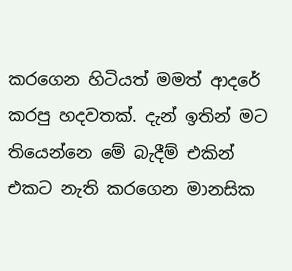කරගෙන හිටියත් මමත් ආදරේ කරපු හදවතක්. දැන් ඉතින් මට තියෙන්නෙ මේ බැදීම් එකින් එකට නැති කරගෙන මානසික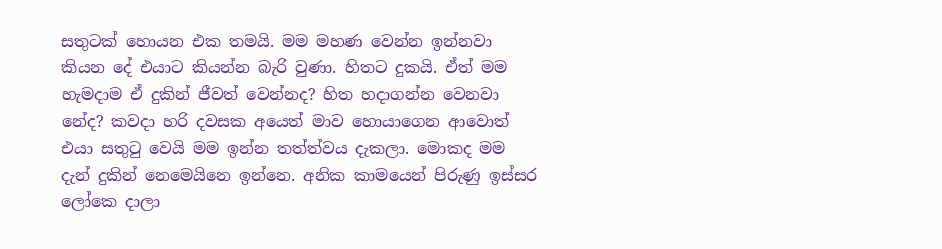සතුටක් හොයන එක තමයි. මම මහණ වෙන්න ඉන්නවා කියන දේ එයාට කියන්න බැරි වුණා. හිතට දුකයි. ඒත් මම හැමදාම ඒ දුකින් ජීවත් වෙන්නද? හිත හදාගන්න වෙනවා නේද? කවදා හරි දවසක අයෙත් මාව හොයාගෙන ආවොත් එයා සතුටු වෙයි මම ඉන්න තත්ත්වය දැකලා. මොකද මම දැන් දුකින් නෙමෙයිනෙ ඉන්නෙ. අනික කාමයෙන් පිරුණු ඉස්සර ලෝකෙ දාලා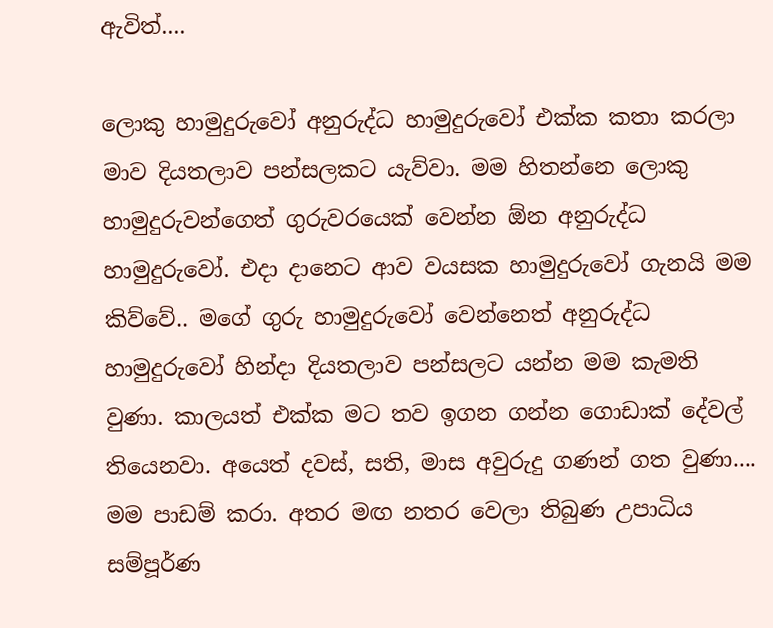ඇවිත්....

ලොකු හාමුදුරුවෝ අනුරුද්ධ හාමුදුරුවෝ එක්ක කතා කරලා මාව දියතලාව පන්සලකට යැව්වා. මම හිතන්නෙ ලොකු හාමුදුරුවන්ගෙත් ගුරුවරයෙක් වෙන්න ඕන අනුරුද්ධ හාමුදුරුවෝ. එදා දානෙට ආව වයසක හාමුදුරුවෝ ගැනයි මම කිව්වේ.. මගේ ගුරු හාමුදුරුවෝ වෙන්නෙත් අනුරුද්ධ හාමුදුරුවෝ හින්දා දියතලාව පන්සලට යන්න මම කැමති වුණා. කාලයත් එක්ක මට තව ඉගන ගන්න ගොඩාක් දේවල් තියෙනවා. අයෙත් දවස්, සති, මාස අවුරුදු ගණන් ගත වුණා.... මම පාඩම් කරා. අතර මඟ නතර වෙලා තිබුණ උපාධිය සම්පූර්ණ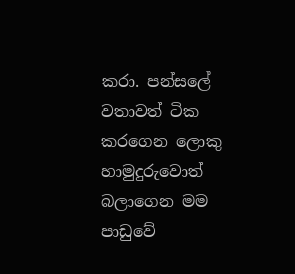කරා. පන්සලේ වතාවත් ටික කරගෙන ලොකු හාමුදුරුවොත් බලාගෙන මම පාඩුවේ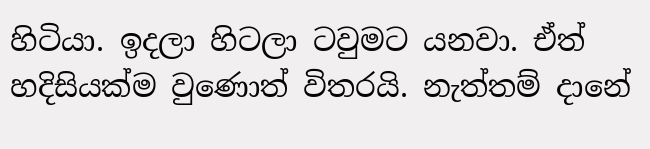හිටියා. ඉදලා හිටලා ටවුමට යනවා. ඒත් හදිසියක්ම වුණොත් විතරයි. නැත්තම් දානේ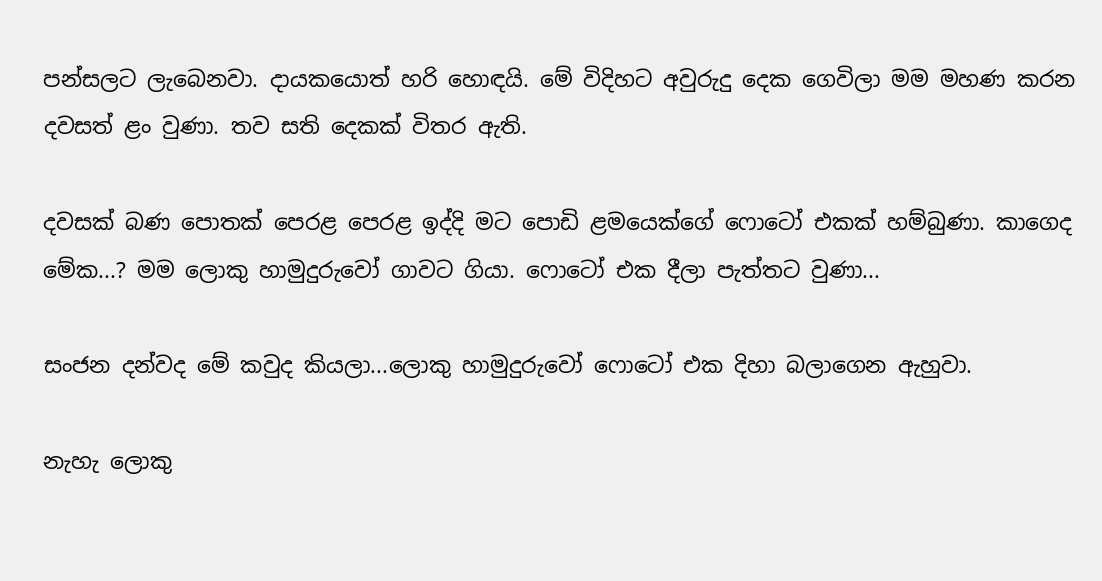පන්සලට ලැබෙනවා. දායකයොත් හරි හොඳයි. මේ විදිහට අවුරුදු දෙක ගෙවිලා මම මහණ කරන දවසත් ළං වුණා. තව සති දෙකක් විතර ඇති.

දවසක් බණ පොතක් පෙරළ පෙරළ ඉද්දි මට පොඩි ළමයෙක්ගේ ෆොටෝ එකක් හම්බුණා. කාගෙද මේක...? මම ලොකු හාමුදුරුවෝ ගාවට ගියා. ෆොටෝ එක දීලා පැත්තට වුණා...

සංජන දන්වද මේ කවුද කියලා...ලොකු හාමුදුරුවෝ ෆොටෝ එක දිහා බලාගෙන ඇහුවා.

නැහැ ලොකු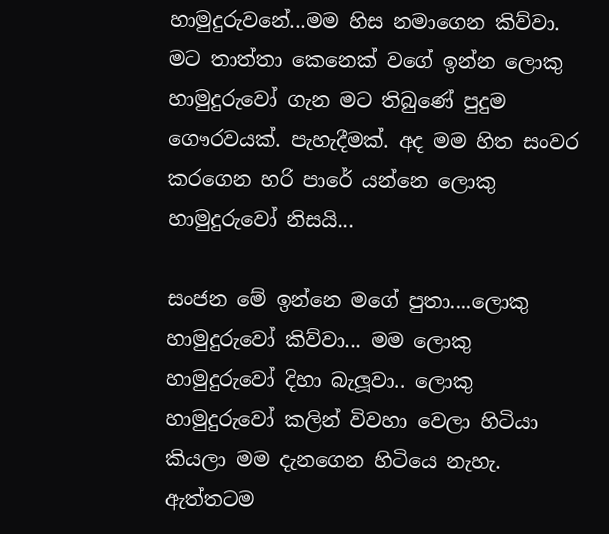හාමුදුරුවනේ...මම හිස නමාගෙන කිව්වා. මට තාත්තා කෙනෙක් වගේ ඉන්න ලොකු හාමුදුරුවෝ ගැන මට තිබුණේ පුදුම ගෞරවයක්. පැහැදීමක්. අද මම හිත සංවර කරගෙන හරි පාරේ යන්නෙ ලොකු හාමුදුරුවෝ නිසයි...

සංජන මේ ඉන්නෙ මගේ පුතා....ලොකු හාමුදුරුවෝ කිව්වා... මම ලොකු හාමුදුරුවෝ දිහා බැලූවා.. ලොකු හාමුදුරුවෝ කලින් විවහා වෙලා හිටියා කියලා මම දැනගෙන හිටියෙ නැහැ. ඇත්තටම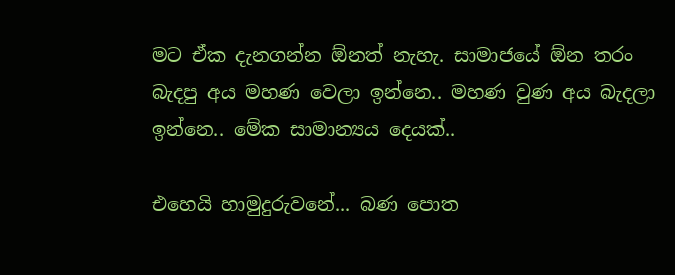මට ඒක දැනගන්න ඕනත් නැහැ. සාමාජයේ ඕන තරං බැදපු අය මහණ වෙලා ඉන්නෙ.. මහණ වුණ අය බැදලා ඉන්නෙ.. මේක සාමාන්‍යය දෙයක්..

එහෙයි හාමුදුරුවනේ... බණ පොත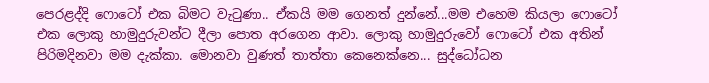පෙරළද්දි ෆොටෝ එක බිමට වැටුණා.. ඒකයි මම ගෙනත් දුන්නේ...මම එහෙම කියලා ෆොටෝ එක ලොකු හාමුදුරුවන්ට දීලා පොත අරගෙන ආවා. ලොකු හාමුදුරුවෝ ෆොටෝ එක අතින් පිරිමදිනවා මම දැක්කා. මොනවා වුණත් තාත්තා කෙනෙක්නෙ... සුද්ධෝධන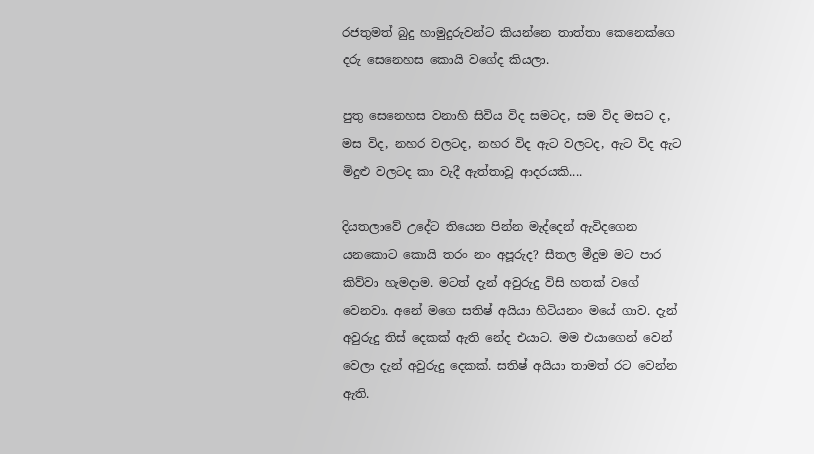රජතුමත් බුදු හාමුදුරුවන්ට කියන්නෙ තාත්තා කෙනෙක්ගෙ දරු සෙනෙහස කොයි වගේද කියලා.

පුතු සෙනෙහස වනාහි සිවිය විද සමටද, සම විද මසට ද, මස විද, නහර වලටද, නහර විද ඇට වලටද, ඇට විද ඇට මිදුළු වලටද කා වැදී ඇත්තාවූ ආදරයකි....

දියතලාවේ උදේට තියෙන පින්න මැද්දෙන් ඇවිදගෙන යනකොට කොයි තරං නං අපූරුද? සීතල මීදුම මට පාර කිව්වා හැමදාම. මටත් දැන් අවුරුදු විසි හතක් වගේ වෙනවා. අනේ මගෙ සතිෂ් අයියා හිටියනං මයේ ගාව. දැන් අවුරුදු තිස් දෙකක් ඇති නේද එයාට. මම එයාගෙන් වෙන් වෙලා දැන් අවුරුදු දෙකක්. සතිෂ් අයියා තාමත් රට වෙන්න ඇති.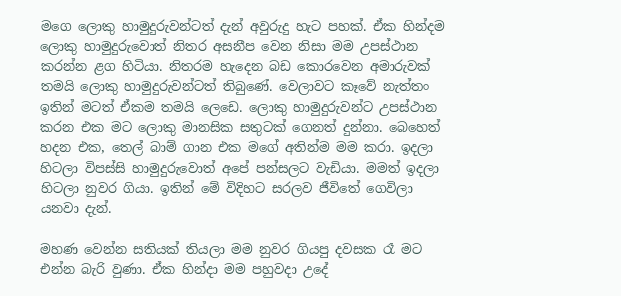මගෙ ලොකු හාමුදුරුවන්ටත් දැන් අවුරුදු හැට පහක්. ඒක හින්දම ලොකු හාමුදුරුවොත් නිතර අසනීප වෙන නිසා මම උපස්ථාන කරන්න ළග හිටියා. නිතරම හැදෙන බඩ කොරවෙන අමාරුවක් තමයි ලොකු හාමුදුරුවන්ටත් තිබුණේ. වෙලාවට කෑවේ නැත්තං ඉතින් මටත් ඒකම තමයි ලෙඩෙ. ලොකු හාමුදුරුවන්ට උපස්ථාන කරන එක මට ලොකු මානසික සතුටක් ගෙනත් දුන්නා. බෙහෙත් හදන එක, තෙල් බාම් ගාන එක මගේ අතින්ම මම කරා. ඉදලා හිටලා විපස්සි හාමුදුරුවොත් අපේ පන්සලට වැඩියා. මමත් ඉදලා හිටලා නුවර ගියා. ඉතින් මේ විදිහට සරලව ජීවිතේ ගෙවිලා යනවා දැන්.

මහණ වෙන්න සතියක් තියලා මම නුවර ගියපු දවසක රෑ මට එන්න බැරි වුණා. ඒක හින්දා මම පහුවදා උදේ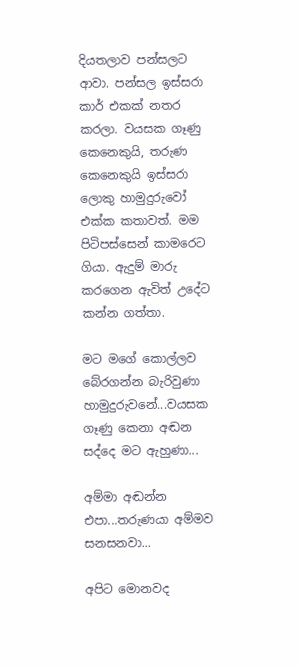දියතලාව පන්සලට ආවා. පන්සල ඉස්සරා කාර් එකක් නතර කරලා. වයසක ගෑණු කෙනෙකුයි, තරුණ කෙනෙකුයි ඉස්සරා ලොකු හාමුදුරුවෝ එක්ක කතාවත්. මම පිටිපස්සෙන් කාමරෙට ගියා. ඇදුම් මාරු කරගෙන ඇවිත් උදේට කන්න ගත්තා.

මට මගේ කොල්ලව බේරගන්න බැරිවුණා හාමුදුරුවනේ...වයසක ගෑණු කෙනා අඬන සද්දෙ මට ඇහුණා...

අම්මා අඬන්න එපා...තරුණයා අම්මව සනසනවා...

අපිට මොනවද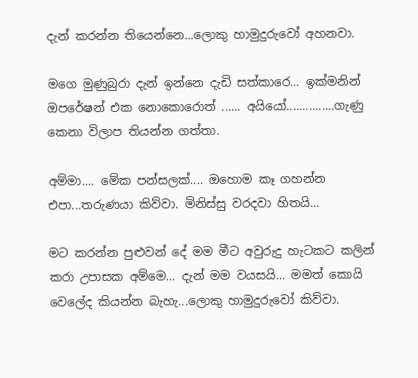දැන් කරන්න තියෙන්නෙ...ලොකු හාමුදුරුවෝ අහනවා.

මගෙ මුණුබුරා දැන් ඉන්නෙ දැඩි සත්කාරෙ... ඉක්මනින් ඔපරේෂන් එක නොකොරොත් ...... අයියෝ...............ගැණු කෙනා විලාප තියන්න ගත්තා.

අම්මා.... මේක පන්සලක්.... ඔහොම කෑ ගහන්න එපා...තරුණයා කිව්වා. මිනිස්සු වරදවා හිතයි...

මට කරන්න පුළුවන් දේ මම මීට අවුරුදු හැටකට කලින් කරා උපාසක අම්මෙ... දැන් මම වයසයි... මමත් කොයි වෙලේද කියන්න බැහැ...ලොකු හාමුදුරුවෝ කිව්වා.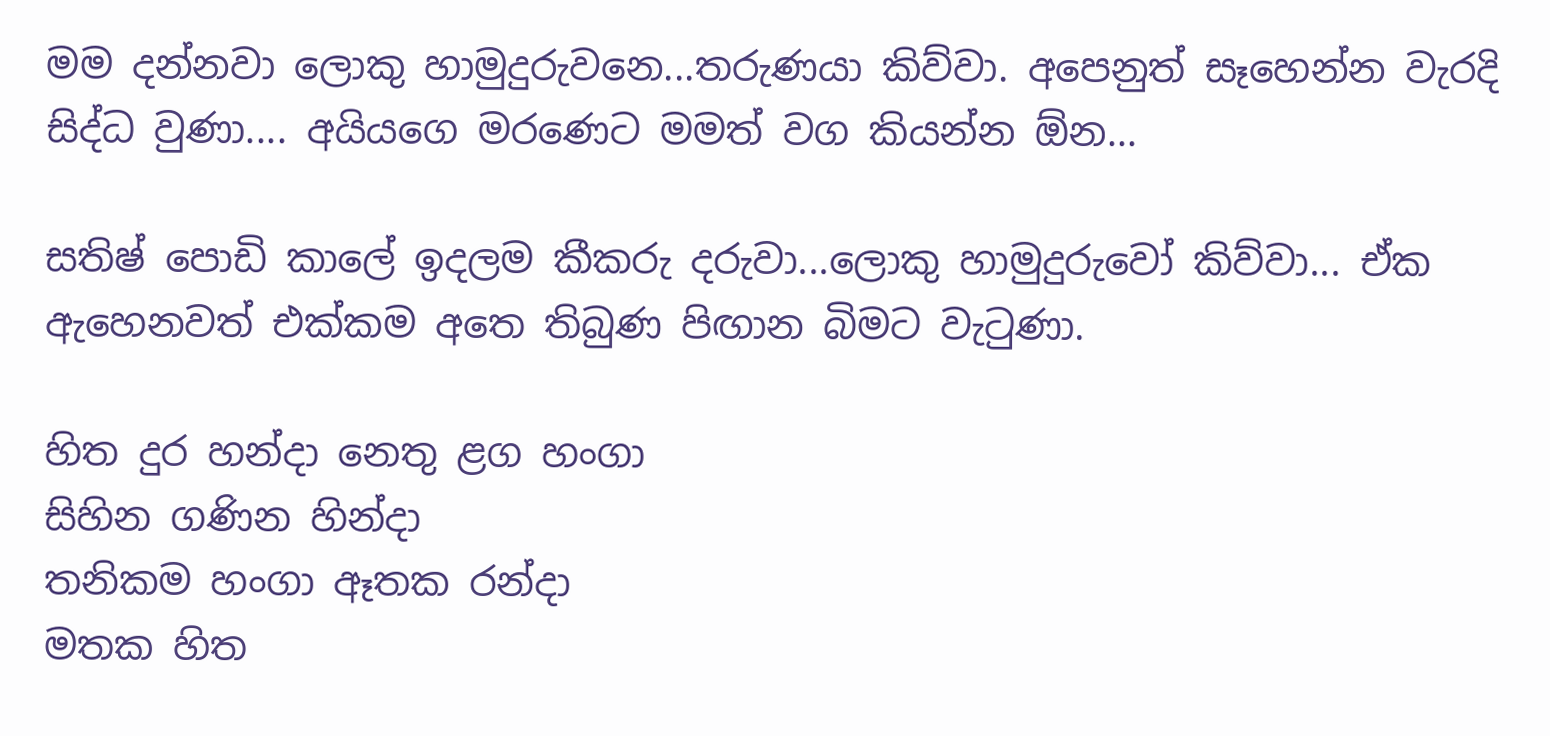මම දන්නවා ලොකු හාමුදුරුවනෙ...තරුණයා කිව්වා. අපෙනුත් සෑහෙන්න වැරදි සිද්ධ වුණා.... අයියගෙ මරණෙට මමත් වග කියන්න ඕන...

සතිෂ් පොඩි කාලේ ඉදලම කීකරු දරුවා...ලොකු හාමුදුරුවෝ කිව්වා... ඒක ඇහෙනවත් එක්කම අතෙ තිබුණ පිඟාන බිමට වැටුණා.

හිත දුර හන්දා නෙතු ළග හංගා
සිහින ගණින හින්දා
තනිකම හංගා ඈතක රන්දා
මතක හිත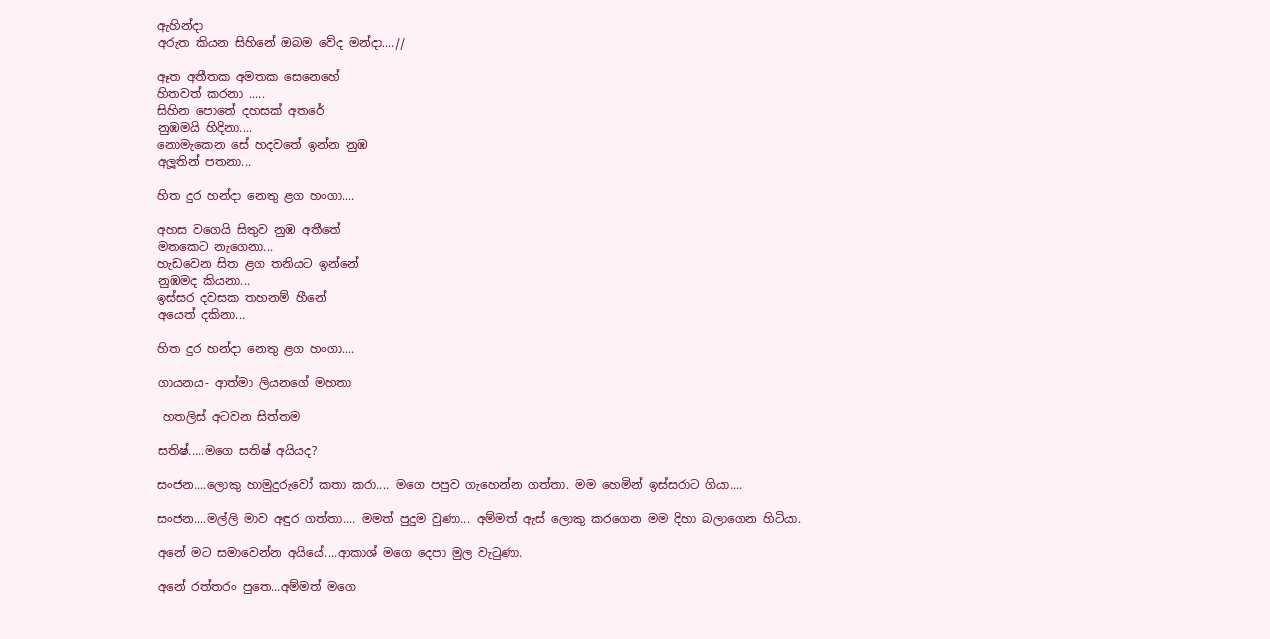ඇහින්දා
අරුත කියන සිහිනේ ඔබම වේද මන්දා....//

ඈත අතීතක අමතක සෙනෙහේ
හිතවත් කරනා .....
සිහින පොතේ දහසක් අතරේ
නුඹමයි හිදිනා....
නොමැකෙන සේ හදවතේ ඉන්න නුඹ
අලූතින් පතනා...

හිත දුර හන්දා නෙතු ළග හංගා....

අහස වගෙයි සිතුව නුඹ අතීතේ
මතකෙට නැගෙනා...
හැඩවෙන සිත ළග තනියට ඉන්නේ
නුඹමද කියනා...
ඉස්සර දවසක තහනම් හීනේ
අයෙත් දකිනා...

හිත දුර හන්දා නෙතු ළග හංගා....

ගායනය- ආත්මා ලියනගේ මහතා

 හතලිස් අටවන සිත්තම

සතිෂ්.....මගෙ සතිෂ් අයියද?

සංජන....ලොකු හාමුදුරුවෝ කතා කරා.... මගෙ පපුව ගැහෙන්න ගත්තා. මම හෙමින් ඉස්සරාට ගියා....

සංජන....මල්ලි මාව අඳුර ගත්තා.... මමත් පුදුම වුණා... අම්මත් ඇස් ලොකු කරගෙන මම දිහා බලාගෙන හිටියා.

අනේ මට සමාවෙන්න අයියේ....ආකාශ් මගෙ දෙපා මුල වැටුණා.

අනේ රත්තරං පුතෙ...අම්මත් මගෙ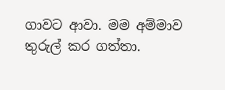ගාවට ආවා. මම අම්මාව තුරුල් කර ගත්තා.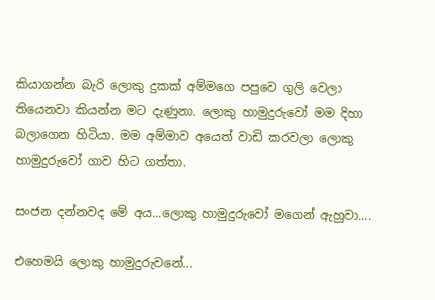කියාගන්න බැරි ලොකු දුකක් අම්මගෙ පපුවෙ ගුලි වෙලා තියෙනවා කියන්න මට දැණුනා. ලොකු හාමුදුරුවෝ මම දිහා බලාගෙන හිටියා. මම අම්මාව අයෙත් වාඩි කරවලා ලොකු හාමුදුරුවෝ ගාව හිට ගත්තා.

සංජන දන්නවද මේ අය...ලොකු හාමුදුරුවෝ මගෙන් ඇහුවා....

එහෙමයි ලොකු හාමුදුරුවනේ...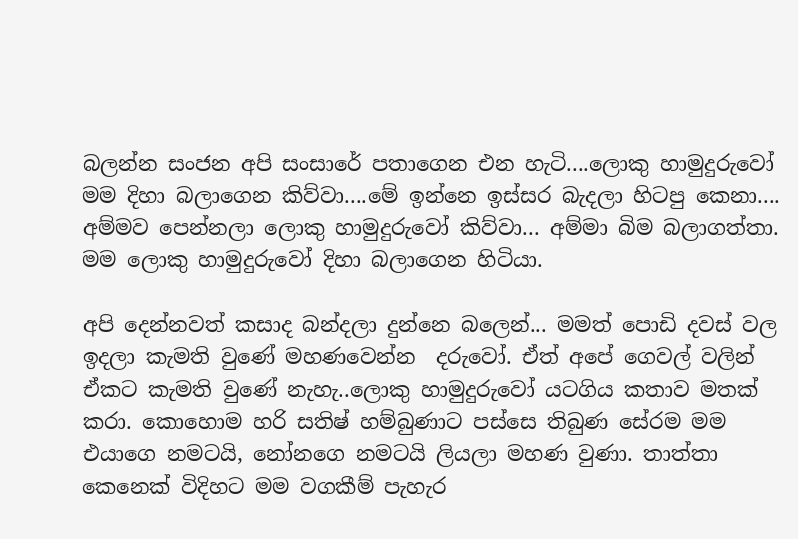බලන්න සංජන අපි සංසාරේ පතාගෙන එන හැටි....ලොකු හාමුදුරුවෝ මම දිහා බලාගෙන කිව්වා....මේ ඉන්නෙ ඉස්සර බැදලා හිටපු කෙනා.... අම්මව පෙන්නලා ලොකු හාමුදුරුවෝ කිව්වා... අම්මා බිම බලාගත්තා. මම ලොකු හාමුදුරුවෝ දිහා බලාගෙන හිටියා.

අපි දෙන්නවත් කසාද බන්දලා දුන්නෙ බලෙන්... මමත් පොඩි දවස් වල ඉදලා කැමති වුණේ මහණවෙන්න  දරුවෝ. ඒත් අපේ ගෙවල් වලින් ඒකට කැමති වුණේ නැහැ..ලොකු හාමුදුරුවෝ යටගිය කතාව මතක් කරා. කොහොම හරි සතිෂ් හම්බුණාට පස්සෙ තිබුණ සේරම මම එයාගෙ නමටයි, නෝනගෙ නමටයි ලියලා මහණ වුණා. තාත්තා කෙනෙක් විදිහට මම වගකීම් පැහැර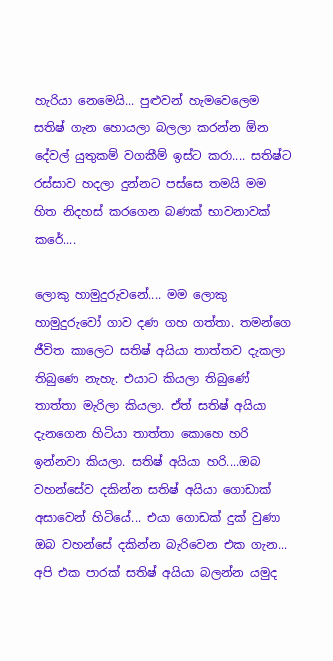හැරියා නෙමෙයි... පුළුවන් හැමවෙලෙම සතිෂ් ගැන හොයලා බලලා කරන්න ඕන දේවල් යුතුකම් වගකීම් ඉස්ට කරා.... සතිෂ්ට රස්සාව හදලා දුන්නට පස්සෙ තමයි මම හිත නිදහස් කරගෙන බණක් භාවනාවක් කරේ....

ලොකු හාමුදුරුවනේ.... මම ලොකු හාමුදුරුවෝ ගාව දණ ගහ ගත්තා. තමන්ගෙ ජීවිත කාලෙට සතිෂ් අයියා තාත්තව දැකලා තිබුණෙ නැහැ. එයාට කියලා තිබුණේ තාත්තා මැරිලා කියලා. ඒත් සතිෂ් අයියා දැනගෙන හිටියා තාත්තා කොහෙ හරි ඉන්නවා කියලා. සතිෂ් අයියා හරි....ඔබ වහන්සේව දකින්න සතිෂ් අයියා ගොඩාක් අසාවෙන් හිටියේ... එයා ගොඩක් දුක් වුණා ඔබ වහන්සේ දකින්න බැරිවෙන එක ගැන... අපි එක පාරක් සතිෂ් අයියා බලන්න යමුද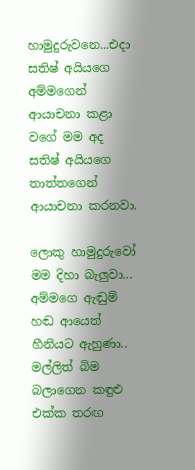හාමුදුරුවනෙ...එදා සතිෂ් අයියගෙ අම්මගෙන් ආයාචනා කළා වගේ මම අද සතිෂ් අයියගෙ තාත්තගෙන් ආයාචනා කරනවා.

ලොකු හාමුදුරුවෝ මම දිහා බැලුවා... අම්මගෙ ඇඬුම් හඬ ආයෙත් හීනියට ඇහුණා.. මල්ලිත් බිම බලාගෙන කඳුළු එක්ක තරඟ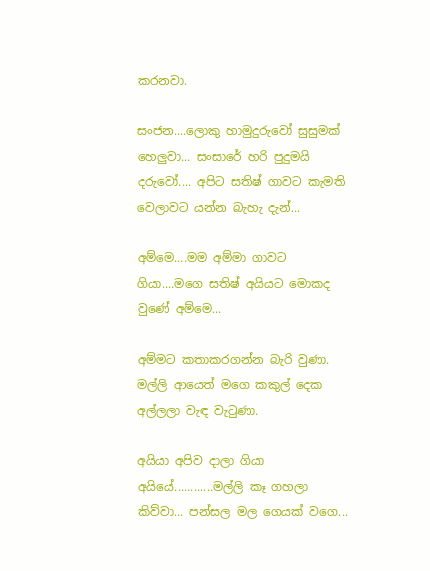කරනවා.

සංජන....ලොකු හාමුදුරුවෝ සුසුමක් හෙලුවා... සංසාරේ හරි පුදුමයි දරුවෝ.... අපිට සතිෂ් ගාවට කැමති වෙලාවට යන්න බැහැ දැන්...

අම්මෙ....මම අම්මා ගාවට ගියා....මගෙ සතිෂ් අයියට මොකද වුණේ අම්මෙ...

අම්මට කතාකරගන්න බැරි වුණා. මල්ලි ආයෙත් මගෙ කකුල් දෙක අල්ලලා වැඳ වැටුණා.

අයියා අපිව දාලා ගියා අයියේ............මල්ලි කෑ ගහලා කිව්වා... පන්සල මල ගෙයක් වගෙ...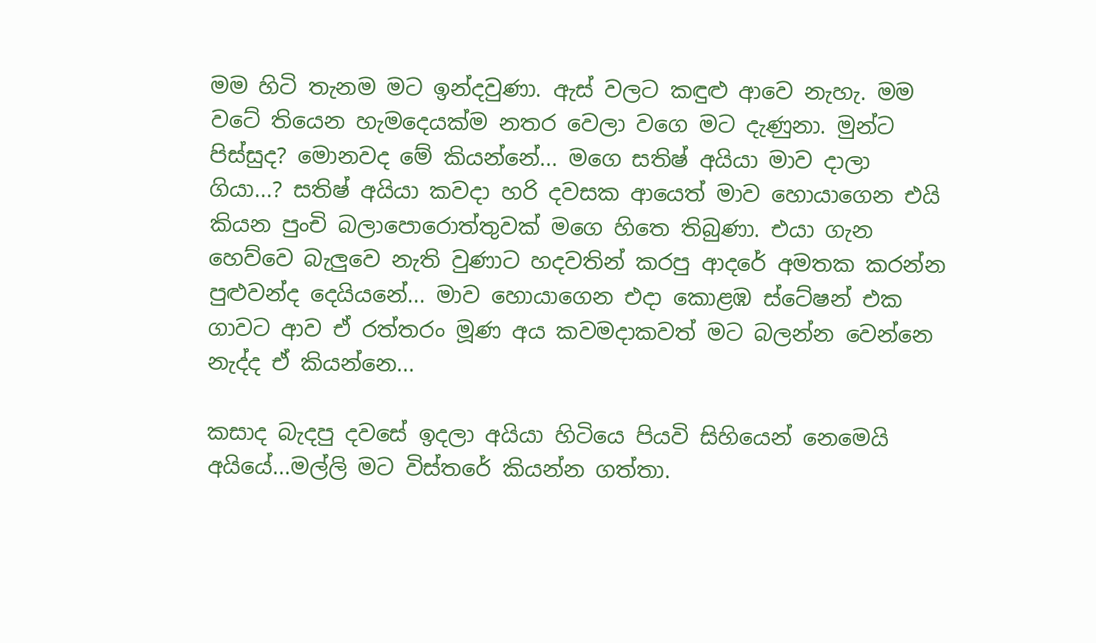මම හිටි තැනම මට ඉන්දවුණා. ඇස් වලට කඳුළු ආවෙ නැහැ. මම වටේ තියෙන හැමදෙයක්ම නතර වෙලා වගෙ මට දැණුනා. මුන්ට පිස්සුද? මොනවද මේ කියන්නේ... මගෙ සතිෂ් අයියා මාව දාලා ගියා...? සතිෂ් අයියා කවදා හරි දවසක ආයෙත් මාව හොයාගෙන එයි කියන පුංචි බලාපොරොත්තුවක් මගෙ හිතෙ තිබුණා. එයා ගැන හෙව්වෙ බැලුවෙ නැති වුණාට හදවතින් කරපු ආදරේ අමතක කරන්න පුළුවන්ද දෙයියනේ... මාව හොයාගෙන එදා කොළඹ ස්ටේෂන් එක ගාවට ආව ඒ රත්තරං මූණ අය කවමදාකවත් මට බලන්න වෙන්නෙ නැද්ද ඒ කියන්නෙ...

කසාද බැදපු දවසේ ඉදලා අයියා හිටියෙ පියවි සිහියෙන් නෙමෙයි අයියේ...මල්ලි මට විස්තරේ කියන්න ගත්තා.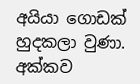අයියා ගොඩක් හුදකලා වුණා. අක්කව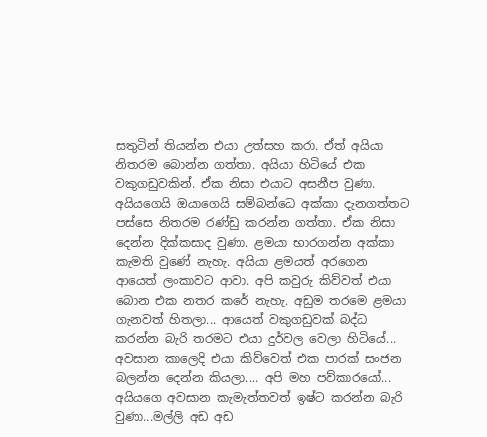සතුටින් තියන්න එයා උත්සහ කරා. ඒත් අයියා නිතරම බොන්න ගත්තා. අයියා හිටියේ එක වකුගඩුවකින්. ඒක නිසා එයාට අසනීප වුණා. අයියගෙයි ඔයාගෙයි සම්බන්ධෙ අක්කා දැනගත්තට පස්සෙ නිතරම රණ්ඩු කරන්න ගත්තා. ඒක නිසා දෙන්න දික්කසාද වුණා. ළමයා භාරගන්න අක්කා කැමති වුණේ නැහැ. අයියා ළමයත් අරගෙන ආයෙත් ලංකාවට ආවා. අපි කවුරු කිව්වත් එයා බොන එක නතර කරේ නැහැ. අඩුම තරමෙ ළමයා ගැනවත් හිතලා... ආයෙත් වකුගඩුවක් බද්ධ කරන්න බැරි තරමට එයා දුර්වල වෙලා හිටියේ... අවසාන කාලෙදි එයා කිව්වෙත් එක පාරක් සංජන බලන්න දෙන්න කියලා.... අපි මහ පව්කාරයෝ... අයියගෙ අවසාන කැමැත්තවත් ඉෂ්ට කරන්න බැරි වුණා...මල්ලි අඩ අඩ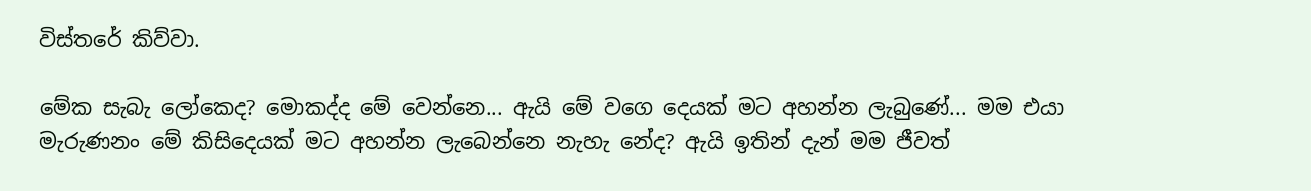විස්තරේ කිව්වා.

මේක සැබැ ලෝකෙද? මොකද්ද මේ වෙන්නෙ... ඇයි මේ වගෙ දෙයක් මට අහන්න ලැබුණේ... මම එයා මැරුණනං මේ කිසිදෙයක් මට අහන්න ලැබෙන්නෙ නැහැ නේද? ඇයි ඉතින් දැන් මම ජීවත්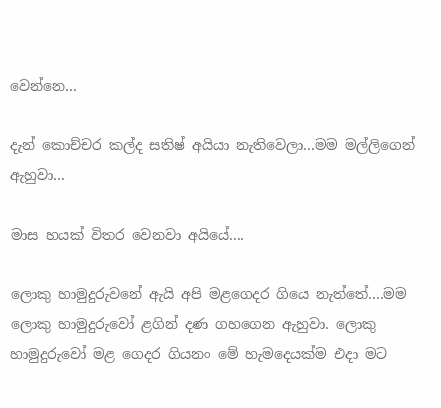වෙන්නෙ...

දැන් කොච්චර කල්ද සතිෂ් අයියා නැතිවෙලා...මම මල්ලිගෙන් ඇහුවා...

මාස හයක් විතර වෙනවා අයියේ....

ලොකු හාමුදුරුවනේ ඇයි අපි මළගෙදර ගියෙ නැත්තේ....මම ලොකු හාමුදුරුවෝ ළගින් දණ ගහගෙන ඇහුවා. ලොකු හාමුදුරුවෝ මළ ගෙදර ගියනං මේ හැමදෙයක්ම එදා මට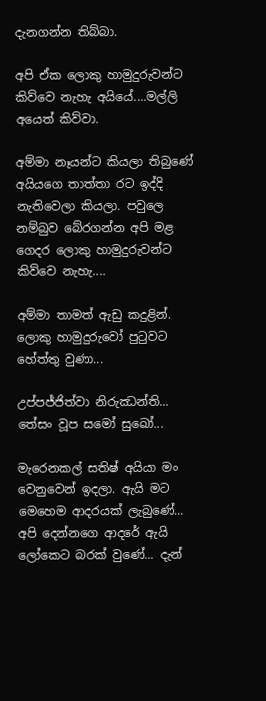දැනගන්න තිබ්බා.

අපි ඒක ලොකු හාමුදුරුවන්ට කිව්වෙ නැහැ අයියේ....මල්ලි අයෙත් කිව්වා.

අම්මා නෑයන්ට කියලා තිබුණේ අයියගෙ තාත්තා රට ඉද්දි නැතිවෙලා කියලා. පවුලෙ නම්බුව බේරගන්න අපි මළ ගෙදර ලොකු හාමුදුරුවන්ට කිව්වෙ නැහැ....

අම්මා තාමත් ඇඩු කදුළින්. ලොකු හාමුදුරුවෝ පුටුවට හේත්තු වුණා...

උප්පජ්ජිත්වා නිරුඣන්ති... තේසං වූප සමෝ සුඛෝ...

මැරෙනකල් සතිෂ් අයියා මං වෙනුවෙන් ඉදලා. ඇයි මට මෙහෙම ආදරයක් ලැබුණේ... අපි දෙන්නගෙ ආදරේ ඇයි ලෝකෙට බරක් වුණේ... දැන්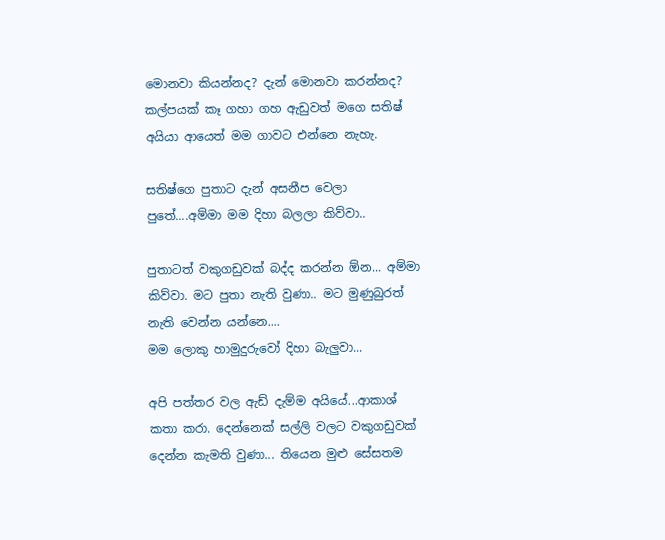මොනවා කියන්නද? දැන් මොනවා කරන්නද? කල්පයක් කෑ ගහා ගහ ඇඩුවත් මගෙ සතිෂ් අයියා ආයෙත් මම ගාවට එන්නෙ නැහැ.

සතිෂ්ගෙ පුතාට දැන් අසනීප වෙලා පුතේ....අම්මා මම දිහා බලලා කිව්වා..

පුතාටත් වකුගඩුවක් බද්ද කරන්න ඕන... අම්මා කිව්වා. මට පුතා නැති වුණා.. මට මුණුබුරත් නැති වෙන්න යන්නෙ....
මම ලොකු හාමුදුරුවෝ දිහා බැලුවා...

අපි පත්තර වල ඇඩ් දැම්ම අයියේ...ආකාශ් කතා කරා. දෙන්නෙක් සල්ලි වලට වකුගඩුවක් දෙන්න කැමති වුණා... තියෙන මුළු සේසතම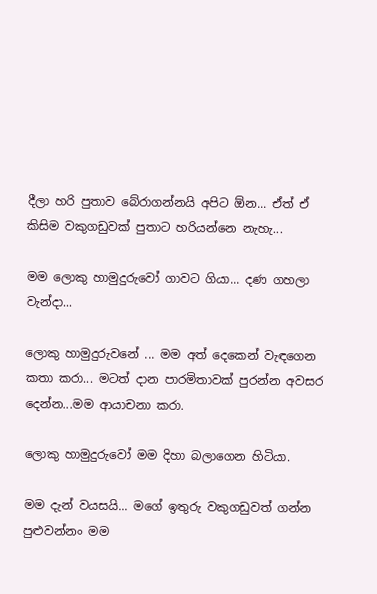දීලා හරි පුතාව බේරාගන්නයි අපිට ඕන... ඒත් ඒ කිසිම වකුගඩුවක් පුතාට හරියන්නෙ නැහැ...

මම ලොකු හාමුදුරුවෝ ගාවට ගියා... දණ ගහලා වැන්දා...

ලොකු හාමුදුරුවනේ ... මම අත් දෙකෙන් වැඳගෙන කතා කරා... මටත් දාන පාරමිතාවක් පුරන්න අවසර දෙන්න...මම ආයාචනා කරා.

ලොකු හාමුදුරුවෝ මම දිහා බලාගෙන හිටියා.

මම දැන් වයසයි... මගේ ඉතුරු වකුගඩුවත් ගන්න පුළුවන්නං මම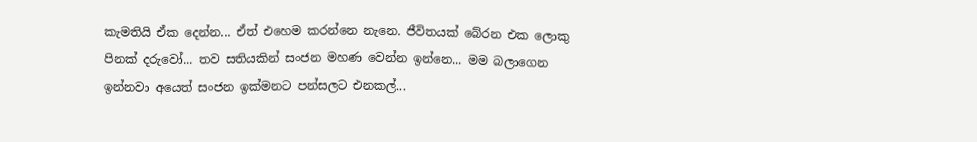කැමතියි ඒක දෙන්න... ඒත් එහෙම කරන්නෙ නැනෙ. ජීවිතයක් බේරන එක ලොකු පිනක් දරුවෝ... තව සතියකින් සංජන මහණ වෙන්න ඉන්නෙ... මම බලාගෙන ඉන්නවා අයෙත් සංජන ඉක්මනට පන්සලට එනකල්...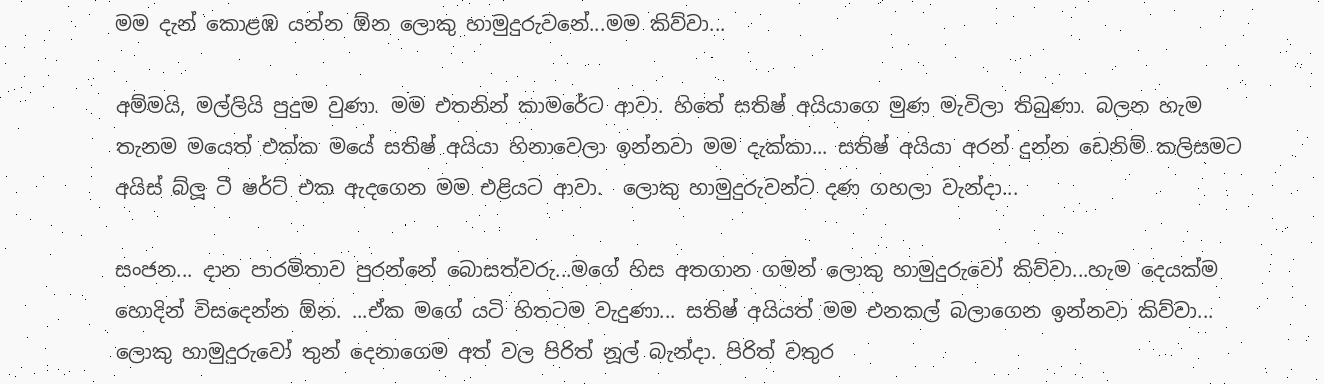මම දැන් කොළඹ යන්න ඕන ලොකු හාමුදුරුවනේ...මම කිව්වා...

අම්මයි, මල්ලියි පුදුම වුණා. මම එතනින් කාමරේට ආවා. හිතේ සතිෂ් අයියාගෙ මුණ මැවිලා තිබුණා. බලන හැම තැනම මයෙත් එක්ක මයේ සතිෂ් අයියා හිනාවෙලා ඉන්නවා මම දැක්කා... සතිෂ් අයියා අරන් දුන්න ඩෙනිම් කලිසමට අයිස් බ්ලූ ටී ෂර්ට් එක ඇදගෙන මම එළියට ආවා.  ලොකු හාමුදුරුවන්ට දණ ගහලා වැන්දා...

සංජන... දාන පාරමිතාව පුරන්නේ බොසත්වරු...මගේ හිස අතගාන ගමන් ලොකු හාමුදුරුවෝ කිව්වා...හැම දෙයක්ම හොදින් විසදෙන්න ඕන. ...ඒක මගේ යටි හිතටම වැදුණා... සතිෂ් අයියත් මම එනකල් බලාගෙන ඉන්නවා කිව්වා...
ලොකු හාමුදුරුවෝ තුන් දෙනාගෙම අත් වල පිරිත් නූල් බැන්දා. පිරිත් වතුර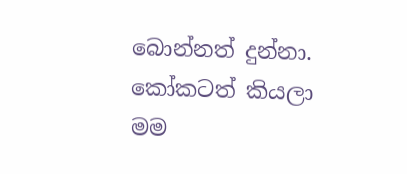බොන්නත් දුන්නා. කෝකටත් කියලා මම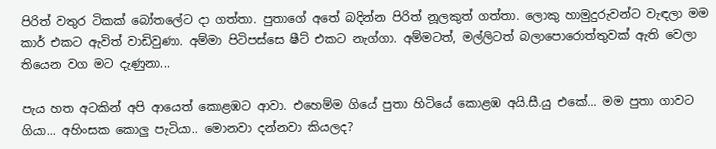පිරිත් වතුර ටිකක් බෝතලේට දා ගත්තා. පුතාගේ අතේ බදින්න පිරිත් නූලකුත් ගත්තා. ලොකු හාමුදුරුවන්ට වැඳලා මම කාර් එකට ඇවිත් වාඩිවුණා. අම්මා පිටිපස්සෙ ෂීට් එකට නැග්ගා. අම්මටත්, මල්ලිටත් බලාපොරොත්තුවක් ඇති වෙලා තියෙන වග මට දැණුනා...

පැය හත අටකින් අපි ආයෙත් කොළඹට ආවා. එහෙම්ම ගියේ පුතා හිටියේ කොළඹ අයි.සී.යු එකේ... මම පුතා ගාවට ගියා... අහිංසක කොලු පැටියා.. මොනවා දන්නවා කියලද?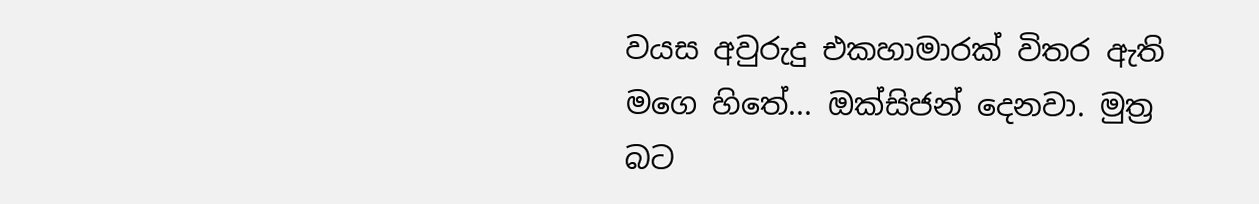වයස අවුරුදු එකහාමාරක් විතර ඇති මගෙ හිතේ... ඔක්සිජන් දෙනවා. මුත්‍ර බට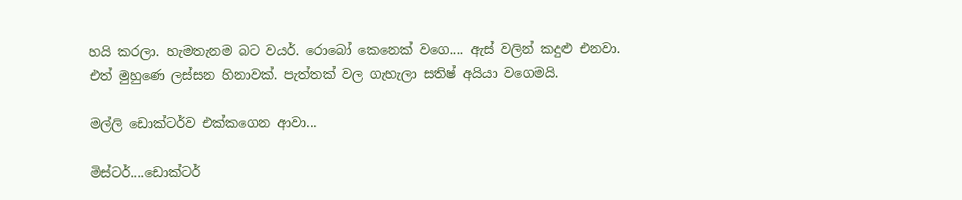හයි කරලා. හැමතැනම බට වයර්. රොබෝ කෙනෙක් වගෙ.... ඇස් වලින් කදුළු එනවා. එත් මුහුණෙ ලස්සන හිනාවක්. පැත්තක් වල ගැහැලා සතිෂ් අයියා වගෙමයි.

මල්ලි ඩොක්ටර්ව එක්කගෙන ආවා...

මිස්ටර්....ඩොක්ටර්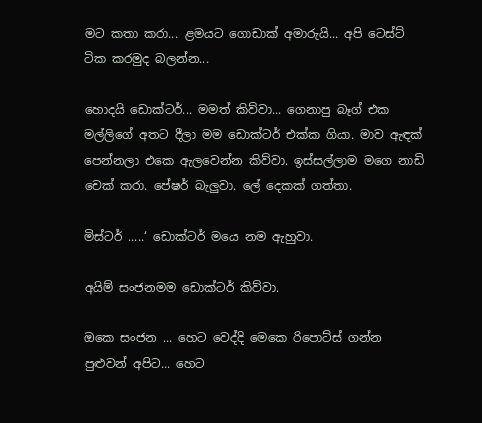මට කතා කරා... ළමයට ගොඩාක් අමාරුයි... අපි ටෙස්ට් ටික කරමුද බලන්න...

හොදයි ඩොක්ටර්... මමත් කිව්වා... ගෙනාපු බෑග් එක මල්ලිගේ අතට දීලා මම ඩොක්ටර් එක්ක ගියා. මාව ඇඳක් පෙන්නලා එකෙ ඇලවෙන්න කිව්වා. ඉස්සල්ලාම මගෙ නාඩි චෙක් කරා. පේෂර් බැලුවා. ලේ දෙකක් ගත්තා.

මිස්ටර් .....‘ ඩොක්ටර් මයෙ නම ඇහුවා.

අයිම් සංජනමම ඩොක්ටර් කිව්වා.

ඔකෙ සංජන ... හෙට වෙද්දි මෙකෙ රිපොට්ස් ගන්න පුළුවන් අපිට... හෙට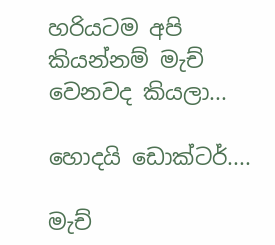හරියටම අපි කියන්නම් මැච් වෙනවද කියලා...

හොදයි ඩොක්ටර්....

මැච්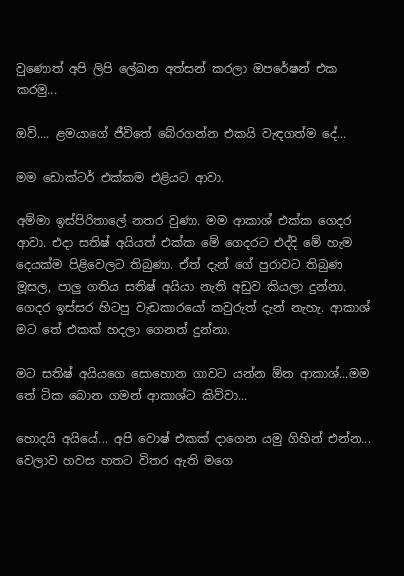වුණොත් අපි ලිපි ලේඛන අත්සන් කරලා ඔපරේෂන් එක කරමු...

ඔව්.... ළමයාගේ ජීවිතේ බේරගන්න එකයි වැඳගත්ම දේ...

මම ඩොක්ටර් එක්කම එළියට ආවා.

අම්මා ඉස්පිරිතාලේ නතර වුණා. මම ආකාශ් එක්ක ගෙදර ආවා. එදා සතිෂ් අයියත් එක්ක මේ ගෙදරට එද්දි මේ හැම දෙයක්ම පිළිවෙලට තිබුණා. ඒත් දැන් ගේ පුරාවට තිබුණ මූසල, පාලු ගතිය සතිෂ් අයියා නැති අඩුව කියලා දුන්නා.
ගෙදර ඉස්සර හිටපු වැඩකාරයෝ කවුරුත් දැන් නැහැ. ආකාශ් මට තේ එකක් හදලා ගෙනත් දුන්නා.

මට සතිෂ් අයියගෙ සොහොන ගාවට යන්න ඕන ආකාශ්...මම තේ ටික බොන ගමන් ආකාශ්ට කිව්වා...

හොදයි අයියේ... අපි වොෂ් එකක් දාගෙන යමු ගිහින් එන්න... වෙලාව හවස හතට විතර ඇති මගෙ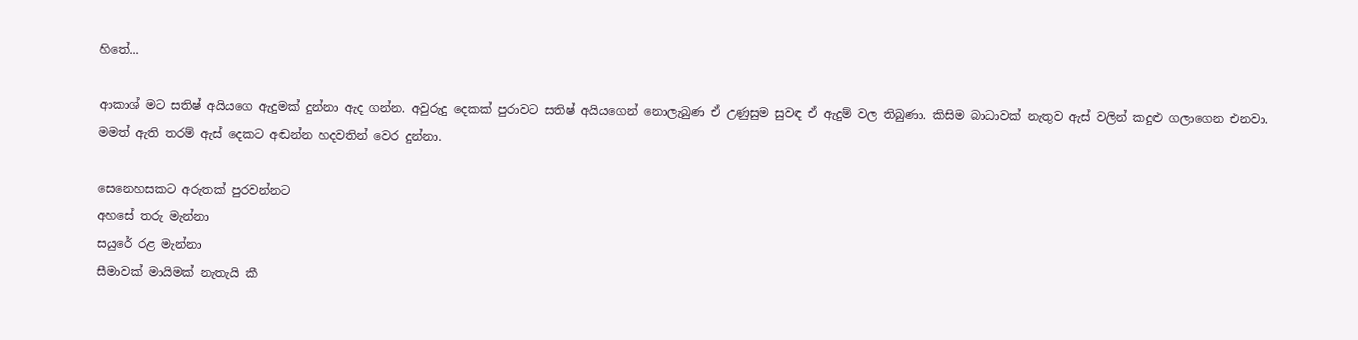හිතේ...

ආකාශ් මට සතිෂ් අයියගෙ ඇදුමක් දුන්නා ඇද ගන්න. අවුරුදු දෙකක් පුරාවට සතිෂ් අයියගෙන් නොලැබුණ ඒ උණුසුම සුවඳ ඒ ඇදුම් වල තිබුණා. කිසිම බාධාවක් නැතුව ඇස් වලින් කදුළු ගලාගෙන එනවා. මමත් ඇති තරම් ඇස් දෙකට අඬන්න හදවතින් වෙර දුන්නා.

සෙනෙහසකට අරුතක් පුරවන්නට
අහසේ තරු මැන්නා
සයුරේ රළ මැන්නා
සීමාවක් මායිමක් නැතැයි කී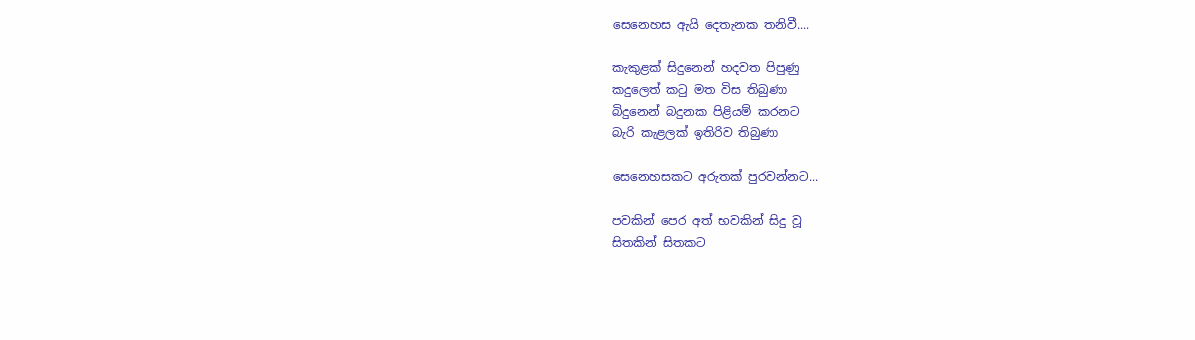සෙනෙහස ඇයි දෙතැනක තනිවී....

කැකුළක් සිදුනෙන් හදවත පිපුණු
කදුලෙත් කටු මත විස තිබුණා
බිදුනෙන් බදුනක පිළියම් කරනට
බැරි කැළලක් ඉතිරිව තිබුණා

සෙනෙහසකට අරුතක් පුරවන්නට...

පවකින් පෙර අත් භවකින් සිදු වූ
සිතකින් සිතකට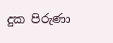දුක පිරුණා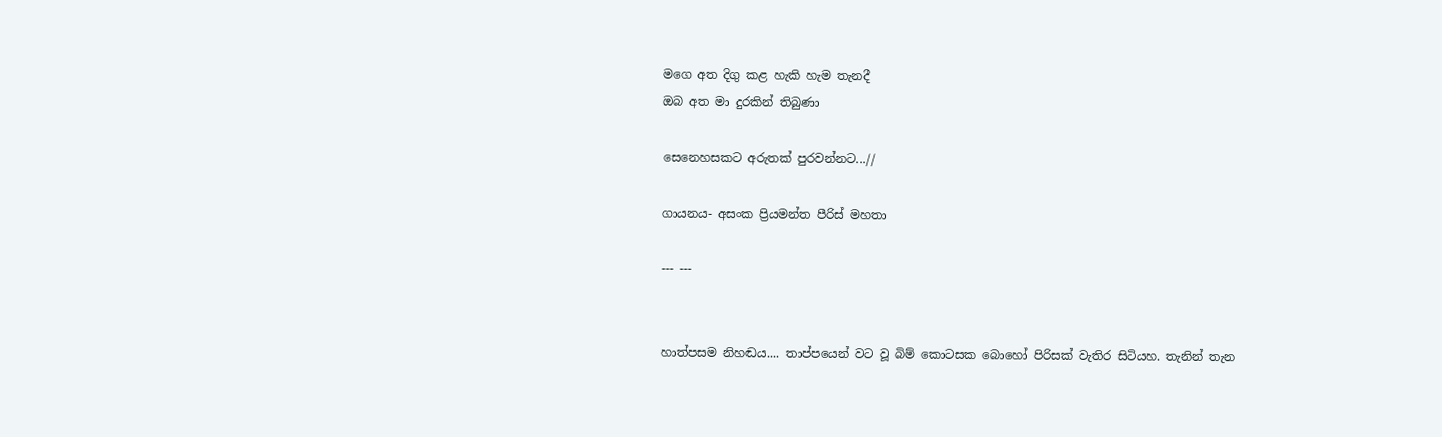මගෙ අත දිගු කළ හැකි හැම තැනදී
ඔබ අත මා දුරකින් තිබුණා

සෙනෙහසකට අරුතක් පුරවන්නට...//

ගායනය- අසංක ප්‍රියමන්ත පීරිස් මහතා

--- ---


හාත්පසම නිහඬය.... තාප්පයෙන් වට වූ බිම් කොටසක බොහෝ පිරිසක් වැතිර සිටියහ. තැනින් තැන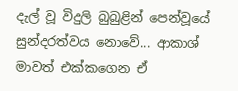දැල් වූ විදුලි බුබුළින් පෙන්වූයේ සුන්දරත්වය නොවේ... ආකාශ් මාවත් එක්කගෙන ඒ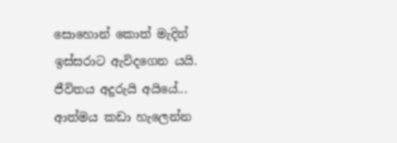සොහොන් කොත් මැදින් ඉස්සරාට ඇවිදගෙන යයි. ජීවිතය අදුරුයි අයියේ... ආත්මය කඩා හැලෙන්න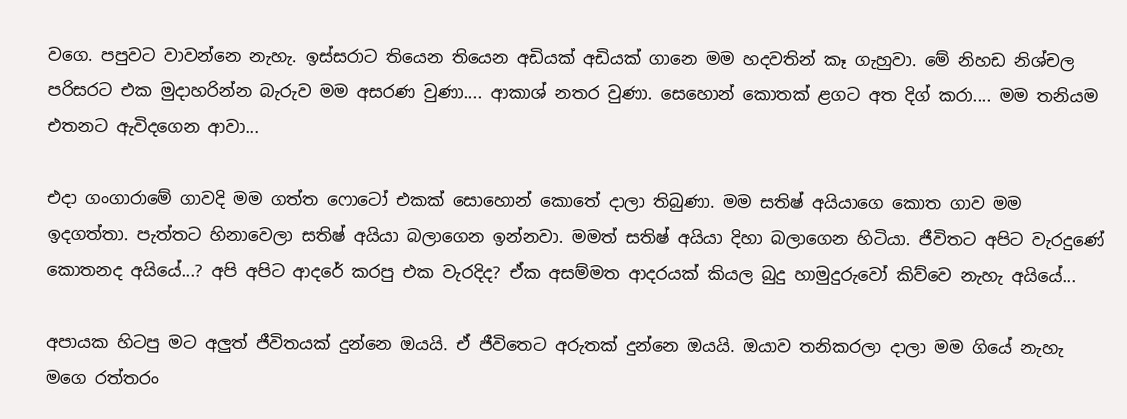වගෙ. පපුවට වාවන්නෙ නැහැ. ඉස්සරාට තියෙන තියෙන අඩියක් අඩියක් ගානෙ මම හදවතින් කෑ ගැහුවා. මේ නිහඩ නිශ්චල පරිසරට එක මුදාහරින්න බැරුව මම අසරණ වුණා.... ආකාශ් නතර වුණා. සෙහොන් කොතක් ළගට අත දිග් කරා.... මම තනියම එතනට ඇවිදගෙන ආවා...

එදා ගංගාරාමේ ගාවදි මම ගත්ත ෆොටෝ එකක් සොහොන් කොතේ දාලා තිබුණා. මම සතිෂ් අයියාගෙ කොත ගාව මම ඉදගත්තා. පැත්තට හිනාවෙලා සතිෂ් අයියා බලාගෙන ඉන්නවා. මමත් සතිෂ් අයියා දිහා බලාගෙන හිටියා. ජීවිතට අපිට වැරදුණේ කොතනද අයියේ...? අපි අපිට ආදරේ කරපු එක වැරදිද? ඒක අසම්මත ආදරයක් කියල බුදු හාමුදුරුවෝ කිව්වෙ නැහැ අයියේ...

අපායක හිටපු මට අලුත් ජීවිතයක් දුන්නෙ ඔයයි. ඒ ජීවිතෙට අරුතක් දුන්නෙ ඔයයි. ඔයාව තනිකරලා දාලා මම ගියේ නැහැ මගෙ රත්තරං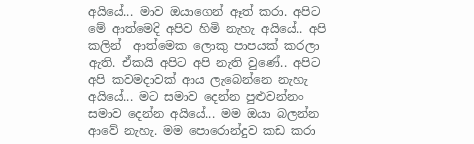අයියේ... මාව ඔයාගෙන් ඈත් කරා. අපිට මේ ආත්මෙදි අපිව හිමි නැහැ අයියේ.. අපි කලින්  ආත්මෙක ලොකු පාපයක් කරලා ඇති. ඒකයි අපිට අපි නැති වුණේ.. අපිට අපි කවමදාවක් ආය ලැබෙන්නෙ නැහැ අයියේ... මට සමාව දෙන්න පුළුවන්නං සමාව දෙන්න අයියේ... මම ඔයා බලන්න ආවේ නැහැ. මම පොරොන්දුව කඩ කරා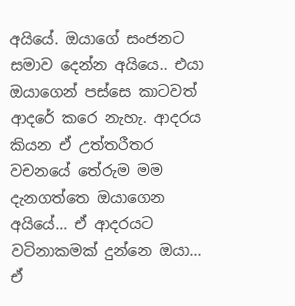අයියේ. ඔයාගේ සංජනට සමාව දෙන්න අයියෙ.. එයා ඔයාගෙන් පස්සෙ කාටවත් ආදරේ කරෙ නැහැ. ආදරය කියන ඒ උත්තරීතර වචනයේ තේරුම මම දැනගත්තෙ ඔයාගෙන අයියේ... ඒ ආදරයට වටිනාකමක් දුන්නෙ ඔයා... ඒ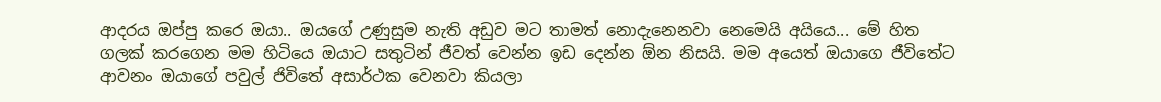ආදරය ඔප්පු කරෙ ඔයා.. ඔයගේ උණුසුම නැති අඩුව මට තාමත් නොදැනෙනවා නෙමෙයි අයියෙ... මේ හිත ගලක් කරගෙන මම හිටියෙ ඔයාට සතුටින් ජීවත් වෙන්න ඉඩ දෙන්න ඕන නිසයි. මම අයෙත් ඔයාගෙ ජීවිතේට ආවනං ඔයාගේ පවුල් ජිවිතේ අසාර්ථක වෙනවා කියලා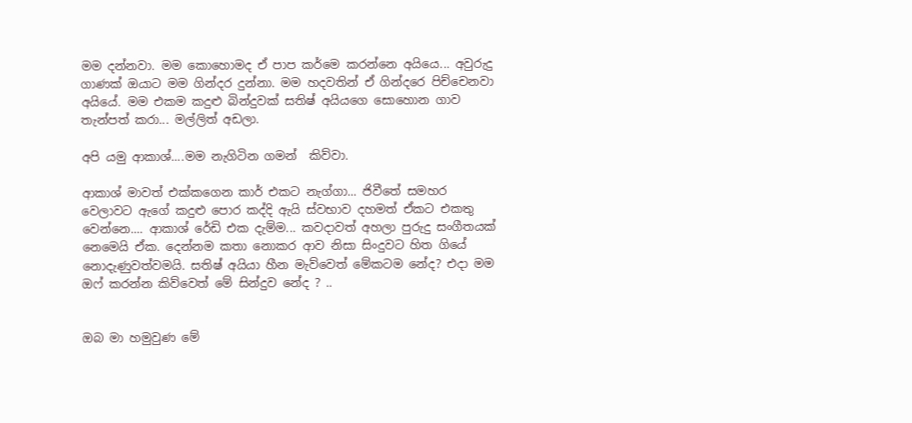මම දන්නවා. මම කොහොමද ඒ පාප කර්මෙ කරන්නෙ අයියෙ... අවුරුදු ගාණක් ඔයාට මම ගින්දර දුන්නා. මම හදවතින් ඒ ගින්දරෙ පිච්චෙනවා අයියේ. මම එකම කදුළු බින්දුවක් සතිෂ් අයියගෙ සොහොන ගාව තැන්පත් කරා... මල්ලිත් අඩලා.

අපි යමු ආකාශ්....මම නැගිටින ගමන්  කිව්වා.

ආකාශ් මාවත් එක්කගෙන කාර් එකට නැග්ගා... ජිවීතේ සමහර වෙලාවට ඇගේ කදුළු පොර කද්දි ඇයි ස්වභාව දහමත් ඒකට එකතු වෙන්නෙ.... ආකාශ් රේඩි එක දැම්ම... කවදාවත් අහලා පුරුදු සංගීතයක් නෙමෙයි ඒක. දෙන්නම කතා නොකර ආව නිසා සිංදුවට හිත ගියේ නොදැණුවත්වමයි. සතිෂ් අයියා හීන මැව්වෙත් මේකටම නේද? එදා මම ඔෆ් කරන්න කිව්වෙත් මේ සින්දුව නේද ? ..


ඔබ මා හමුවුණ මේ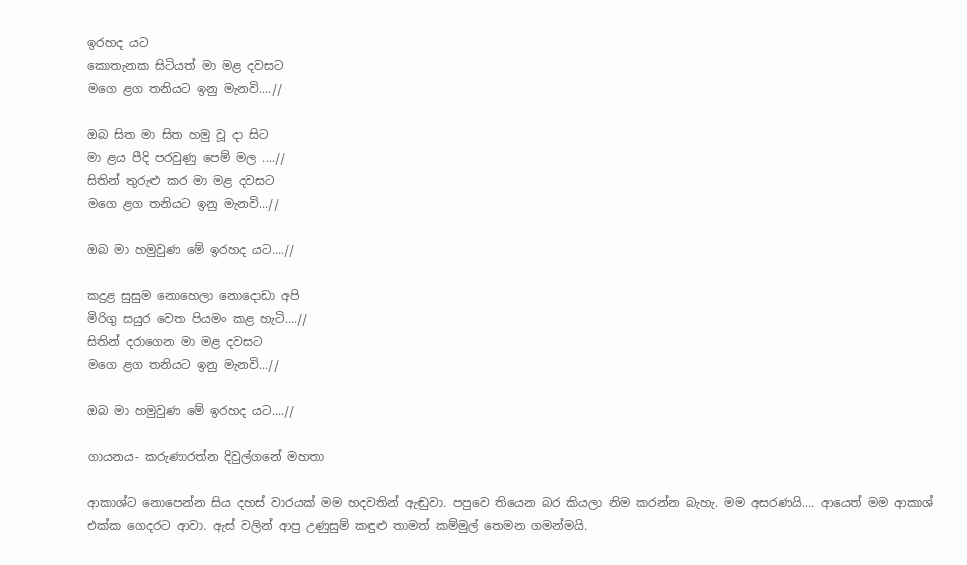ඉරහද යට
කොතැනක සිටියත් මා මළ දවසට
මගෙ ළග තනියට ඉනු මැනවි....//

ඔබ සිත මා සිත හමු වූ දා සිට
මා ළය පීදි පරවුණු පෙම් මල ....//
සිතින් තුරුළු කර මා මළ දවසට
මගෙ ළග තනියට ඉනු මැනවි...//

ඔබ මා හමුවුණ මේ ඉරහද යට....//

කදුළ සුසුම නොහෙලා නොදොඩා අපි
මිරිගු සයුර වෙත පියමං කළ හැටි....//
සිතින් දරාගෙන මා මළ දවසට
මගෙ ළග තනියට ඉනු මැනවි...//

ඔබ මා හමුවුණ මේ ඉරහද යට....//

ගායනය- කරුණාරත්න දිවුල්ගනේ මහතා

ආකාශ්ට නොපෙන්න සිය දහස් වාරයක් මම හදවතින් ඇඬුවා. පපුවෙ තියෙන බර කියලා නිම කරන්න බැහැ. මම අසරණයි.... ආයෙත් මම ආකාශ් එක්ක ගෙදරට ආවා. ඇස් වලින් ආපු උණුසුම් කඳුළු තාමත් කම්මුල් තෙමන ගමන්මයි.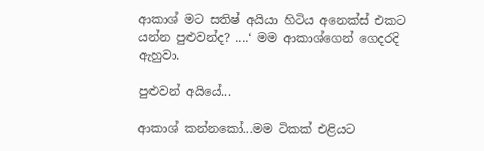ආකාශ් මට සතිෂ් අයියා හිටිය අනෙක්ස් එකට යන්න පුළුවන්ද? ....‘ මම ආකාශ්ගෙන් ගෙදරදි ඇහුවා.

පුළුවන් අයියේ...

ආකාශ් කන්නකෝ...මම ටිකක් එළියට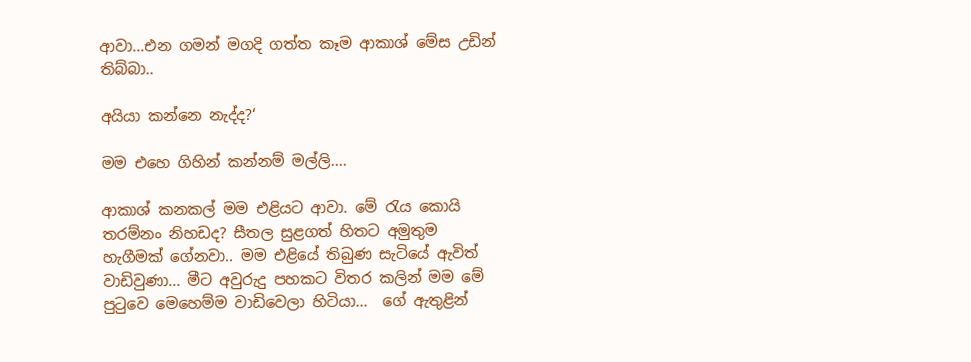ආවා...එන ගමන් මගදි ගත්ත කෑම ආකාශ් මේස උඩින් තිබ්බා..

අයියා කන්නෙ නැද්ද?‘

මම එහෙ ගිහින් කන්නම් මල්ලි....

ආකාශ් කනකල් මම එළියට ආවා. මේ රැය කොයි   තරම්නං නිහඩද? සීතල සුළගත් හිතට අමුතුම හැගීමක් ගේනවා.. මම එළියේ තිබුණ සැටියේ ඇවිත් වාඩිවුණා... මීට අවුරුදු පහකට විතර කලින් මම මේ පුටුවෙ මෙ‍හෙම්ම වාඩිවෙලා හිටියා...  ගේ ඇතුළින්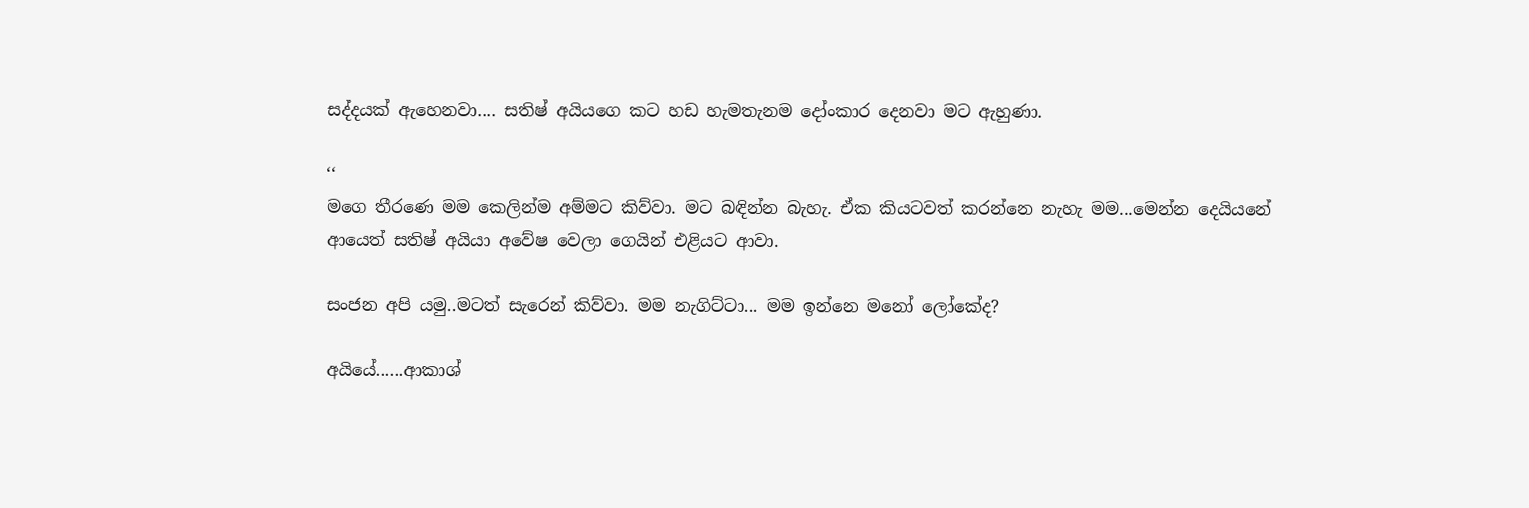සද්දයක් ඇහෙනවා.... සතිෂ් අයියගෙ කට හඩ හැමතැනම දෝංකාර දෙනවා මට ඇහුණා.

‘‘
මගෙ තීරණෙ මම කෙලින්ම අම්මට කිව්වා. මට බඳින්න බැහැ. ඒක කියටවත් කරන්නෙ නැහැ මම...මෙන්න දෙයියනේ ආයෙත් සතිෂ් අයියා අවේෂ වෙලා ගෙයින් එළියට ආවා.

සංජන අපි යමු..මටත් සැරෙන් කිව්වා. මම නැගිට්ටා... මම ඉන්නෙ මනෝ ලෝකේද?

අයියේ......ආකාශ්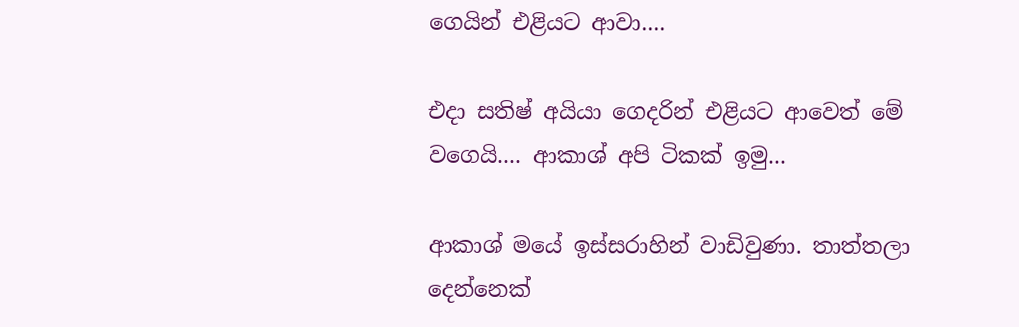ගෙයින් එළියට ආවා....

එදා සතිෂ් අයියා ගෙදරින් එළියට ආවෙත් මේ වගෙයි.... ආකාශ් අපි ටිකක් ඉමු...

ආකාශ් මයේ ඉස්සරාහින් වාඩිවුණා. තාත්තලා දෙන්නෙක්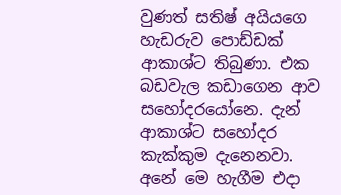වුණත් සතිෂ් අයියගෙ හැඩරුව පොඩ්ඩක් ආකාශ්ට තිබුණා. එක බඩවැල කඩාගෙන ආව සහෝදරයෝනෙ. දැන් ආකාශ්ට සහෝදර කැක්කුම දැනෙනවා. අනේ මෙ හැගීම එදා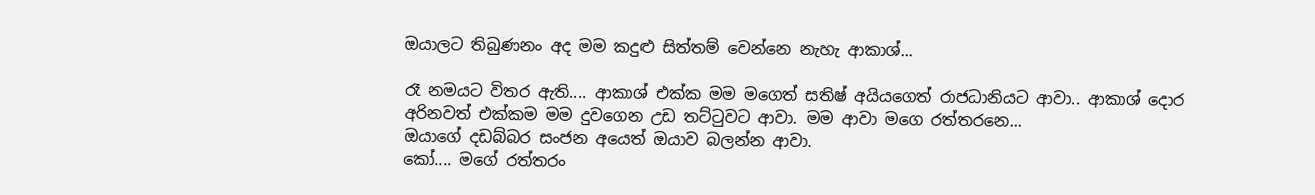ඔයාලට තිබුණනං අද මම කදුළු සිත්තම් වෙන්නෙ නැහැ ආකාශ්...

රෑ නමයට විතර ඇති.... ආකාශ් එක්ක මම මගෙත් සතිෂ් අයියගෙත් රාජධානියට ආවා.. ආකාශ් දොර අරිනවත් එක්කම මම දුවගෙන උඩ තට්ටුවට ආවා. මම ආවා මගෙ රත්තරනෙ...
ඔයාගේ දඩබ්බර සංජන අයෙත් ඔයාව බලන්න ආවා.
කෝ.... මගේ රත්තරං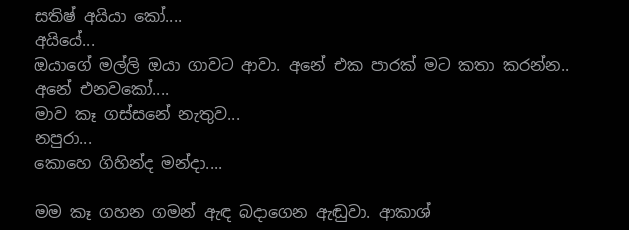සතිෂ් අයියා කෝ....
අයියේ...
ඔයාගේ මල්ලි ඔයා ගාවට ආවා. අනේ එක පාරක් මට කතා කරන්න..
අනේ එනවකෝ....
මාව කෑ ගස්සනේ නැතුව...
නපුරා...
කොහෙ ගිහින්ද මන්දා....

මම කෑ ගහන ගමන් ඇඳ බදාගෙන ඇඬුවා. ආකාශ්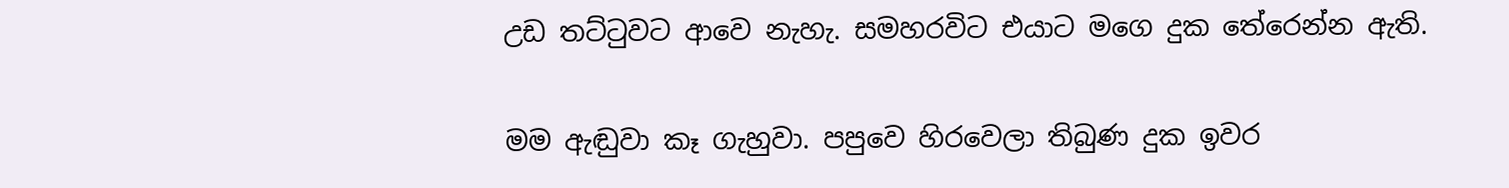උඩ තට්ටුවට ආවෙ නැහැ. සමහරවිට එයාට මගෙ දුක තේරෙන්න ඇති.

මම ඇඬුවා කෑ ගැහුවා. පපුවෙ හිරවෙලා තිබුණ දුක ඉවර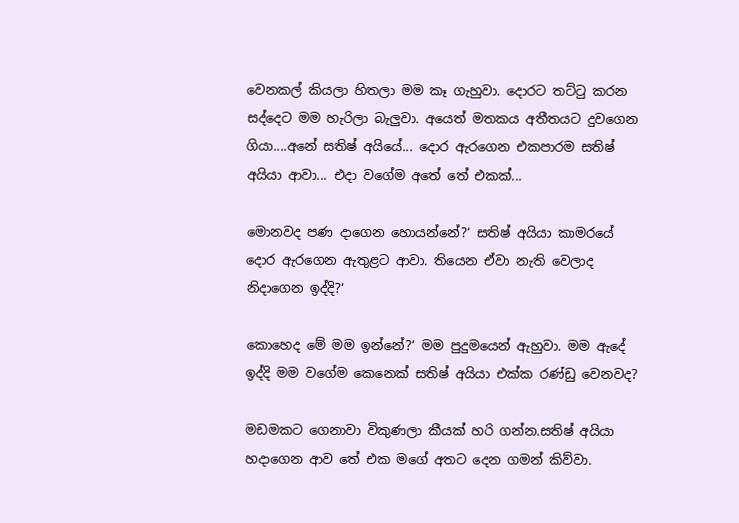වෙනකල් කියලා හිතලා මම කෑ ගැහුවා. දොරට තට්ටු කරන සද්දෙට මම හැරිලා බැලුවා. අයෙත් මතකය අතීතයට දුවගෙන ගියා....අනේ සතිෂ් අයියේ... දොර ඇරගෙන එකපාරම සතිෂ් අයියා ආවා... එදා වගේම අතේ තේ එකක්...

මොනවද පණ දාගෙන හොයන්නේ?‘ සතිෂ් අයියා කාමරයේ දොර ඇරගෙන ඇතුළට ආවා. තියෙන ඒවා නැති වෙලාද නිදාගෙන ඉද්දි?‘

කොහෙද මේ මම ඉන්නේ?‘ මම පුදුමයෙන් ඇහුවා. මම ඇදේ ඉද්දි මම වගේම කෙනෙක් සතිෂ් අයියා එක්ක රණ්ඩු වෙනවද?

මඩමකට ගෙනාවා විකුණලා කීයක් හරි ගන්න.සතිෂ් අයියා හදාගෙන ආව තේ එක මගේ අතට දෙන ගමන් කිව්වා.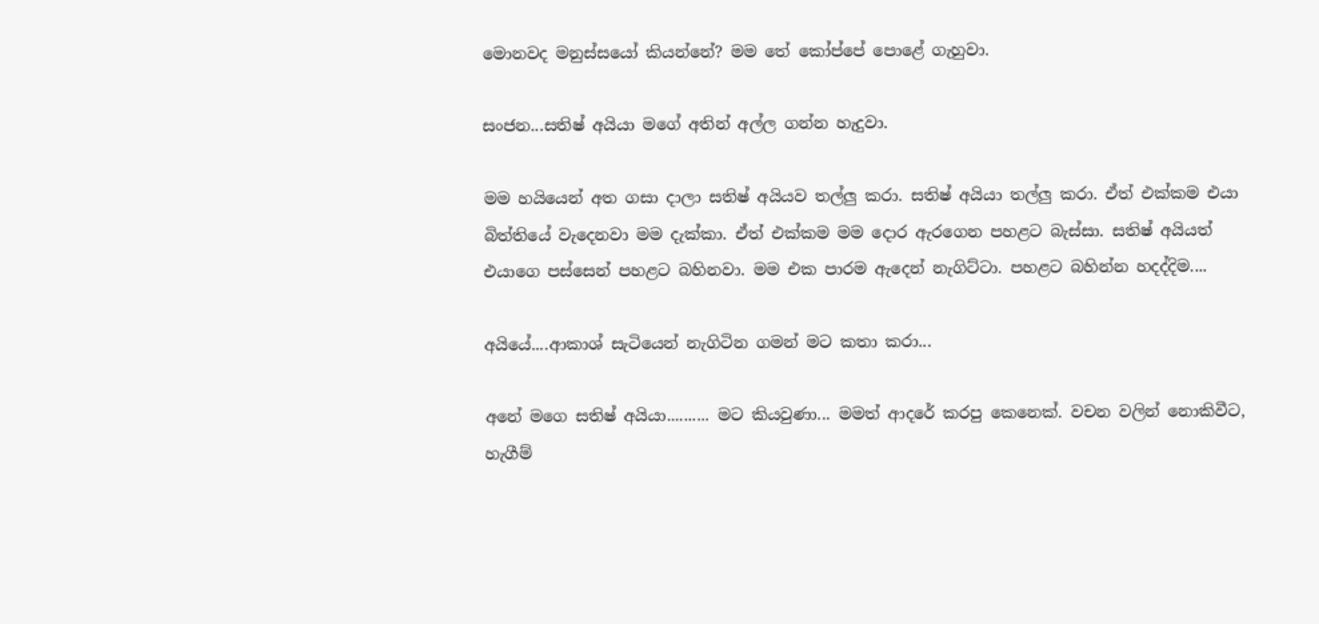මොනවද මනුස්සයෝ කියන්නේ? මම තේ කෝප්පේ පොළේ ගැහුවා.

සංජන...සතිෂ් අයියා මගේ අතින් අල්ල ගන්න හැදුවා.

මම හයියෙන් අත ගසා දාලා සතිෂ් අයියව තල්ලු කරා. සතිෂ් අයියා තල්ලු කරා. ඒත් එක්කම එයා බිත්තියේ වැදෙනවා මම දැක්කා. ඒත් එක්කම මම දොර ඇරගෙන පහළට බැස්සා. සතිෂ් අයියත් එයාගෙ පස්සෙන් පහළට බහිනවා. මම එක පාරම ඇදෙන් නැගිට්ටා. පහළට බහින්න හදද්දිම....

අයියේ....ආකාශ් සැටියෙන් නැගිටින ගමන් මට කතා කරා...

අනේ මගෙ සතිෂ් අයියා.......... මට කියවුණා... මමත් ආදරේ කරපු කෙනෙක්. වචන වලින් නොකිවීට, හැගීම්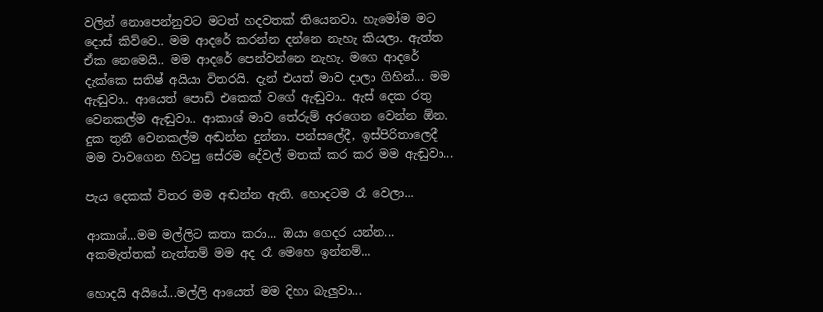වලින් නොපෙන්නුවට මටත් හදවතක් තියෙනවා. හැමෝම මට දොස් කිව්වෙ.. මම ආදරේ කරන්න දන්නෙ නැහැ කියලා. ඇත්ත ඒක නෙමෙයි.. මම ආදරේ පෙන්වන්නෙ නැහැ. මගෙ ආදරේ දැක්කෙ සතිෂ් අයියා විතරයි. දැන් එයත් මාව දාලා ගිහින්... මම ඇඬුවා.. ආයෙත් පොඩි එකෙක් වගේ ඇඬුවා.. ඇස් දෙක රතු වෙනකල්ම ඇඬුවා.. ආකාශ් මාව තේරුම් අරගෙන වෙන්න ඕන. දුක තුනී වෙනකල්ම අඬන්න දුන්නා. පන්සලේදී, ඉස්පිරිතාලෙදී මම වාවගෙන හිටපු සේරම දේවල් මතක් කර කර මම ඇඬුවා...

පැය දෙකක් විතර මම අඬන්න ඇති. හොදටම රෑ වෙලා...

ආකාශ්...මම මල්ලිට කතා කරා... ඔයා ගෙදර යන්න... අකමැත්තක් නැත්තම් මම අද රෑ මෙහෙ ඉන්නම්...

හොදයි අයියේ...මල්ලි ආයෙත් මම දිහා බැලුවා...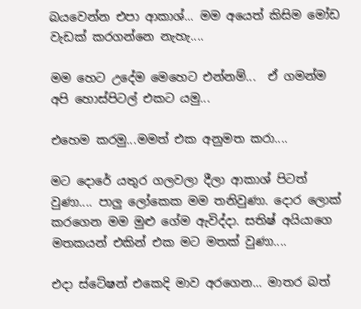බයවෙන්න එපා ආකාශ්... මම අයෙත් කිසිම මෝඩ වැඩක් කරගන්නෙ නැහැ....

මම හෙට උදේම මෙහෙට එන්නම්...  ඒ ගමන්ම අපි හොස්පිටල් එකට යමු...

එහෙම කරමු...මමත් එක අනුමත කරා....

මට දොරේ යතුර ගලවලා දීලා ආකාශ් පිටත් වුණා.... පාලු ලෝකෙක මම තනිවුණා. දොර ලොක් කරගෙන මම මුළු ගේම ඇවිද්දා. සතිෂ් අයියාගෙ මතකයන් එකින් එක මට මතක් වුණා....

එදා ස්ටේෂන් එකෙදි මාව අරගෙන... මාතර බත්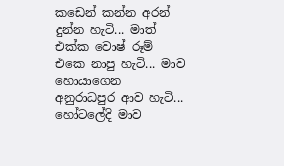කඩෙන් කන්න අරන් දුන්න හැටි... මාත් එක්ක වොෂ් රූම් එකෙ නාපු හැටි... මාව හොයාගෙන අනුරාධපුර ආව හැටි... හෝටලේදි මාව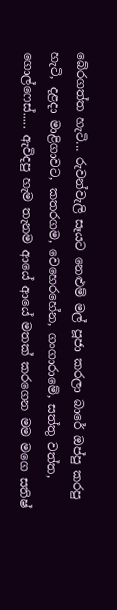බේරගත්ත හැටි... රුවන්වැලි සෑයට නෙළුම් මල් පූජා කරලා බාරේ ඔප්පු කරපු හැටි, දළදා මාළිගාවට, කතරගම, වෙහෙරහේන, ගංගාරාමේ, සත්තු වත්ත, ගොල්ෆෙස්..... ඇවිදපු හැම තැනම ආයේ ආයේ මතක් කරගෙන මම මගෙ සතිෂ්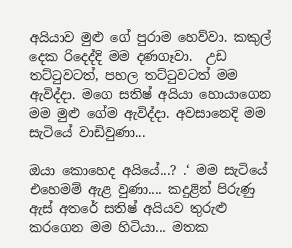අයියාව මුළු ගේ පුරාම හෙව්වා. කකුල් දෙක රිදෙද්දි මම දණගෑවා.  උඩ තට්ටුවටත්, පහල තට්ටුවටත් මම ඇවිද්දා. මගෙ සතිෂ් අයියා හොයාගෙන මම මුළු ගේම ඇවිද්දා. අවසානෙදි මම සැටියේ වාඩිවුණා...

ඔයා කොහෙද අයියේ...? .‘ මම සැටියේ එහෙමම් ඇළ වුණා.... කදුළින් පිරුණු ඇස් අතරේ සතිෂ් අයියව තුරුළු කරගෙන මම හිටියා... මතක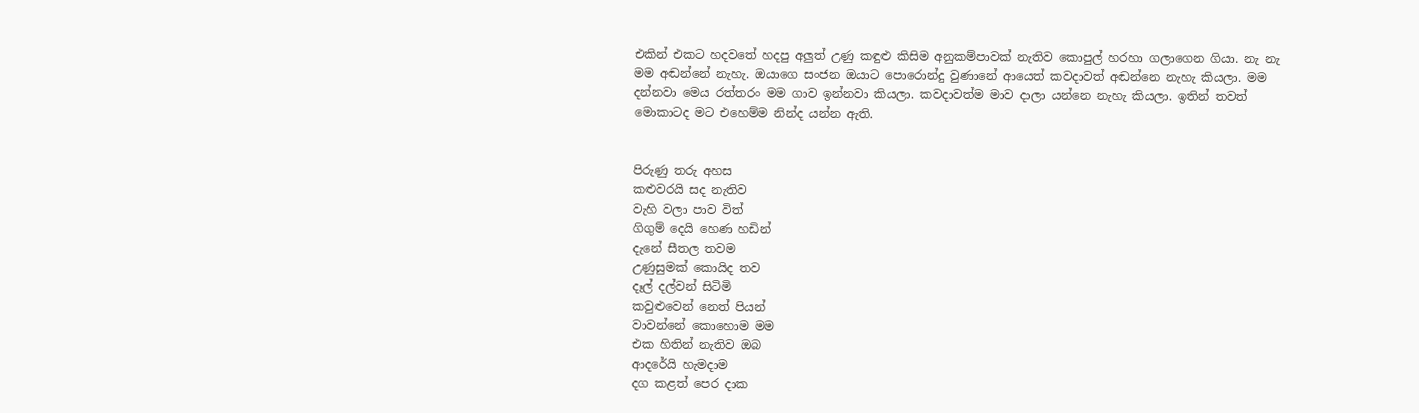එකින් එකට හදවතේ හදපු අලුත් උණු කඳුළු කිසිම අනුකම්පාවක් නැතිව කොපුල් හරහා ගලාගෙන ගියා. නැ නැ මම අඬන්නේ නැහැ. ඔයාගෙ සංජන ඔයාට පොරොන්දු වුණානේ ආයෙත් කවදාවත් අඬන්නෙ නැහැ කියලා. මම දන්නවා මෙය රත්තරං මම ගාව ඉන්නවා කියලා. කවදාවත්ම මාව දාලා යන්නෙ නැහැ කියලා. ඉතින් තවත් මොකාටද මට එහෙම්ම නින්ද යන්න ඇති.


පිරුණු තරු අහස
කළුවරයි සද නැතිව
වැහි වලා පාව විත්
ගිගුම් දෙයි හෙණ හඩින්
දැනේ සීතල තවම
උණුසුමක් කොයිද තව
දෑල් දල්වන් සිටිමි
කවුළුවෙන් නෙත් පියන්
වාවන්නේ කොහොම මම
එක හිතින් නැතිව ඔබ
ආදරේයි හැමදාම
දග කළත් පෙර දාක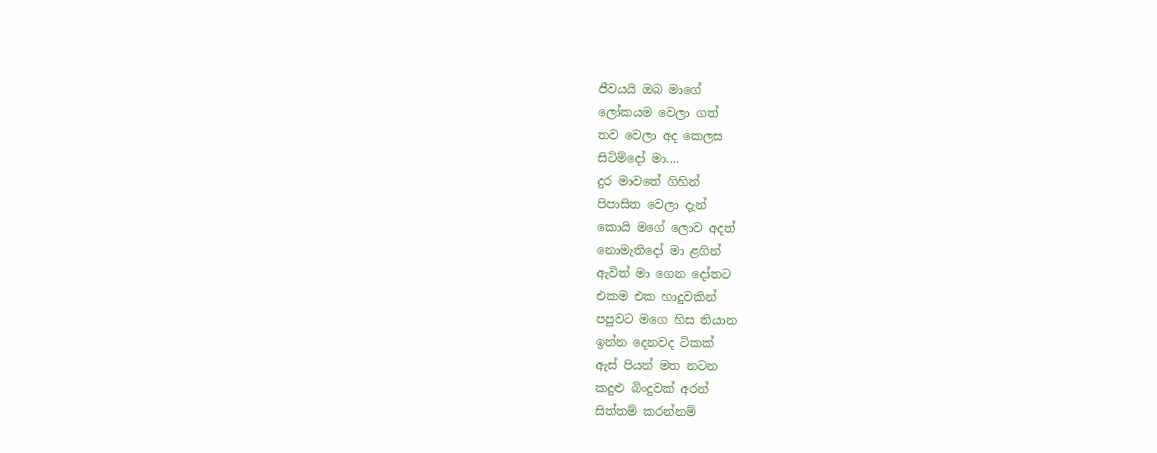ජීවයයි ඔබ මාගේ
ලෝකයම වෙලා ගත්
තව වෙලා අද කෙලස
සිටිම්දෝ මා....
දුර මාවතේ ගිහින්
පිපාසිත වෙලා දැන්
කොයි මගේ ලොව අදත්
නොමැතිදෝ මා ළගින්
ඇවිත් මා ගෙන දෝතට
එකම එක හාදුවකින්
පපුවට මගෙ හිස තියාන
ඉන්න දෙනවද ටිකක්
ඇස් පියන් මත නටන
කදුළු බිංදුවක් අරන්
සිත්තම් කරන්නම්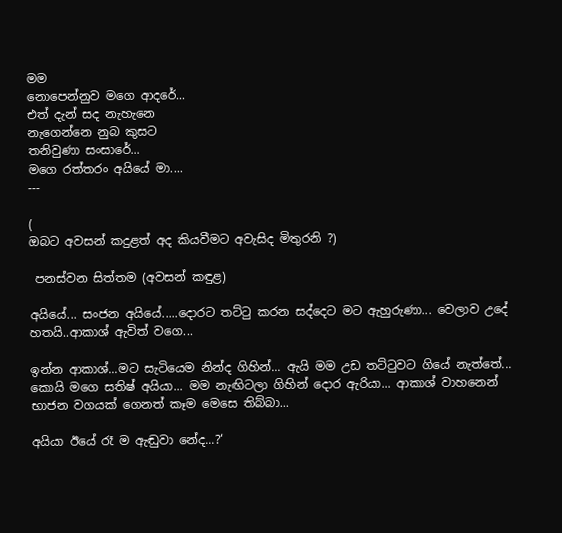මම
නොපෙන්නුව මගෙ ආදරේ...
එත් දැන් සද නැහැනෙ
නැගෙන්නෙ නුබ කුසට
තනිවුණා සංසාරේ...
මගෙ රත්තරං අයියේ මා....
---

(
ඔබට අවසන් කදුළත් අද කියවීමට අවැසිද මිතුරනි ?)

 පනස්වන සිත්තම (අවසන් කඳුළ)

අයියේ... සංජන අයියේ.....දොරට තට්ටු කරන සද්දෙට මට ඇහුරුණා... වෙලාව උදේ හතයි..ආකාශ් ඇවිත් වගෙ...

ඉන්න ආකාශ්...මට සැටියෙම නින්ද ගිහින්... ඇයි මම උඩ තට්ටුවට ගියේ නැත්තේ... කොයි මගෙ සතිෂ් අයියා... මම නැඟිටලා ගිහින් දොර ඇරියා... ආකාශ් වාහනෙන් භාජන වගයක් ගෙනත් කෑම මෙසෙ තිබ්බා...

අයියා ඊයේ රෑ ම ඇඬුවා නේද...?‘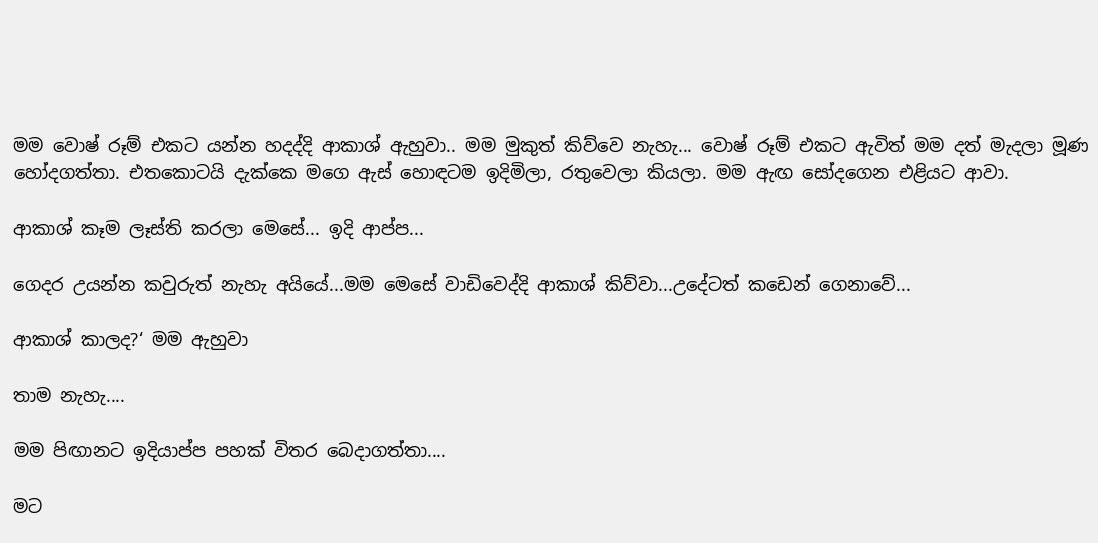මම වොෂ් රූම් එකට යන්න හදද්දි ආකාශ් ඇහුවා.. මම මුකුත් කිව්වෙ නැහැ... වොෂ් රූම් එකට ඇවිත් මම දත් මැදලා මූණ හෝදගත්තා. එතකොටයි දැක්කෙ මගෙ ඇස් හොඳටම ඉදිමිලා, රතුවෙලා කියලා. මම ඇඟ සෝදගෙන එළියට ආවා.

ආකාශ් කෑම ලෑස්ති කරලා මෙසේ... ඉදි ආප්ප...

ගෙදර උයන්න කවුරුත් නැහැ අයියේ...මම මෙසේ වාඩිවෙද්දි ආකාශ් කිව්වා...උදේටත් කඩෙන් ගෙනාවේ...

ආකාශ් කාලද?‘ මම ඇහුවා

තාම නැහැ....

මම පිඟානට ඉදියාප්ප පහක් විතර බෙදාගත්තා....

මට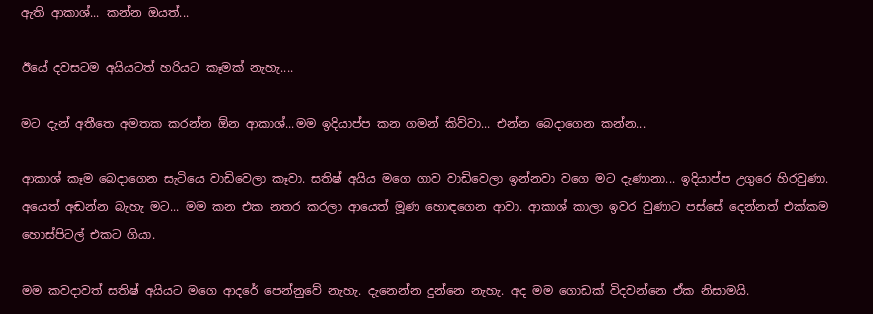ඇති ආකාශ්... කන්න ඔයත්...

ඊයේ දවසටම අයියටත් හරියට කෑමක් නැහැ....

මට දැන් අතීතෙ අමතක කරන්න ඕන ආකාශ්...මම ඉදියාප්ප කන ගමන් කිව්වා... එන්න බෙදාගෙන කන්න...

ආකාශ් කෑම බෙදාගෙන සැටියෙ වාඩිවෙලා කෑවා. සතිෂ් අයිය මගෙ ගාව වාඩිවෙලා ඉන්නවා වගෙ මට දැණානා... ඉදියාප්ප උගුරෙ හිරවුණා. අයෙත් අඬන්න බැහැ මට... මම කන එක නතර කරලා ආයෙත් මූණ හොඳගෙන ආවා. ආකාශ් කාලා ඉවර වුණාට පස්සේ දෙන්නත් එක්කම හොස්පිටල් එකට ගියා.

මම කවදාවත් සතිෂ් අයියට මගෙ ආදරේ පෙන්නුවේ නැහැ. දැනෙන්න දුන්නෙ නැහැ. අද මම ගොඩක් විදවන්නෙ ඒක නිසාමයි.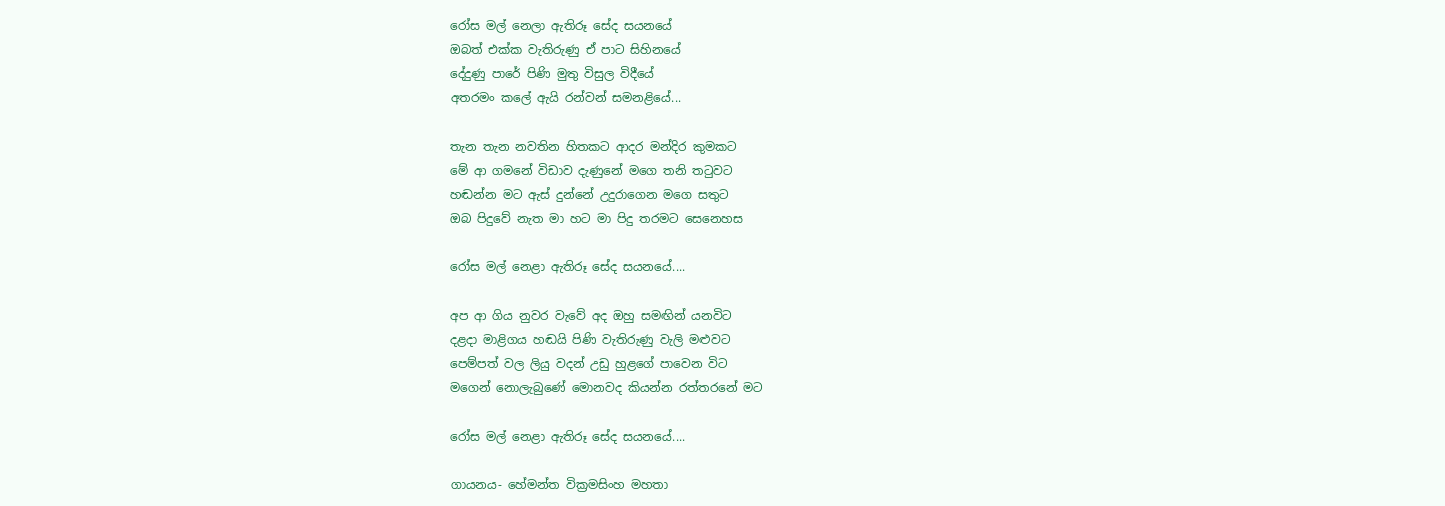රෝස මල් නෙලා ඇතිරූ සේද සයනයේ
ඔබත් එක්ක වැතිරුණු ඒ පාට සිහිනයේ
දේදුණු පාරේ පිණි මුතු විසුල විදීයේ
අතරමං කලේ ඇයි රන්වන් සමනළියේ...

තැන තැන නවතින හිතකට ආදර මන්දිර කුමකට
මේ ආ ගමනේ විඩාව දැණුනේ මගෙ තනි තටුවට
හඬන්න මට ඇස් දුන්නේ උදුරාගෙන මගෙ සතුට
ඔබ පිදුවේ නැත මා හට මා පිදු තරමට සෙනෙහස

රෝස මල් නෙළා ඇතිරූ සේද සයනයේ....

අප ආ ගිය නුවර වැවේ අද ඔහු සමඟින් යනවිට
දළදා මාළිගය හඬයි පිණි වැතිරුණු වැලි මළුවට
පෙම්පත් වල ලියු වදන් උඩු හුළගේ පාවෙන විට
මගෙන් නොලැබුණේ මොනවද කියන්න රත්තරනේ මට

රෝස මල් නෙළා ඇතිරූ සේද සයනයේ....

ගායනය- හේමන්ත වික්‍රමසිංහ මහතා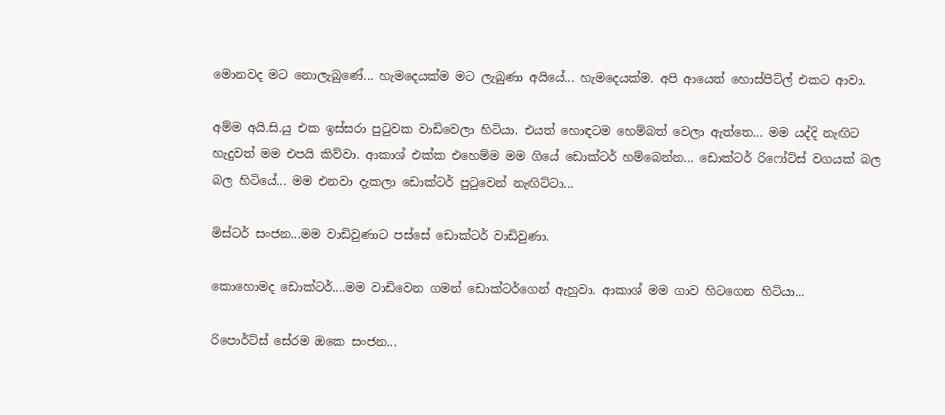මොනවද මට නොලැබුණේ... හැමදෙයක්ම මට ලැබුණා අයියේ... හැමදෙයක්ම. අපි ආයෙත් හොස්පිට්ල් එකට ආවා.

අම්ම අයි.සි.යු එක ඉස්සරා පුටුවක වාඩිවෙලා හිටියා. එයත් හොඳටම හෙම්බත් වෙලා ඇත්තෙ... මම යද්දි නැඟිට හැදුවත් මම එපයි කිව්වා. ආකාශ් එක්ක එහෙම්ම මම ගියේ ඩොක්ටර් හම්බෙන්න... ඩොක්ටර් රිෆෝට්ස් වගයක් බල බල හිටියේ... මම එනවා දැකලා ඩොක්ටර් පුටුවෙන් නැඟිට්ටා...

මිස්ටර් සංජන...මම වාඩිවුණාට පස්සේ ඩොක්ටර් වාඩිවුණා.

කොහොමද ඩොක්ටර්....මම වාඩිවෙන ගමන් ඩොක්ටර්ගෙන් ඇහුවා. ආකාශ් මම ගාව හිටගෙන හිටියා...

රිපොර්ට්ස් සේරම ඔකෙ සංජන...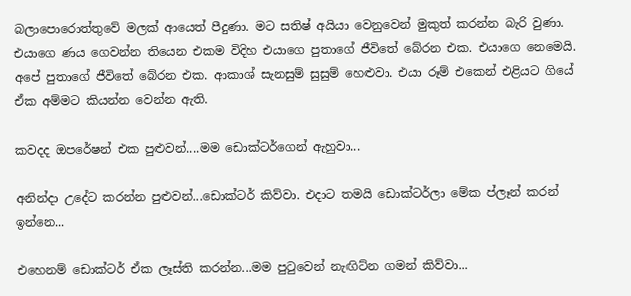බලාපොරොත්තුවේ මලක් ආයෙත් පීදුණා. මට සතිෂ් අයියා වෙනුවෙන් මුකුත් කරන්න බැරි වුණා. එයාගෙ ණය ගෙවන්න තියෙන එකම විදිහ එයාගෙ පුතාගේ ජීවිතේ බේරන එක. එයාගෙ නෙමෙයි. අපේ පුතාගේ ජීවිතේ බේරන එක. ආකාශ් සැනසුම් සුසුම් හෙළුවා. එයා රූම් එකෙන් එළියට ගියේ ඒක අම්මට කියන්න වෙන්න ඇති.

කවදද ඔපරේෂන් එක පුළුවන්....මම ඩොක්ටර්ගෙන් ඇහුවා...

අනින්දා උදේට කරන්න පුළුවන්...ඩොක්ටර් කිව්වා. එදාට තමයි ඩොක්ටර්ලා මේක ප්ලෑන් කරන් ඉන්නෙ...

එහෙනම් ඩොක්ටර් ඒක ලෑස්ති කරන්න...මම පුටුවෙන් නැඟිට්න ගමන් කිව්වා...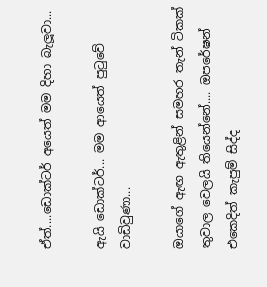ඒත්....ඩොක්ටර් අයෙත් මම දිහා බැලූවා...

ඇයි ඩොක්ටර්... මම ආයෙත් පුටුවේ වාඩිවුණා...

ඔයාගේ ඇඟ ඇතුළින් සමහර තැන් ටිකක් තුවාල වෙලයි තියෙන්නේ.... ඔපරේෂන් එකෙදිත් කැපුම් සිද්ද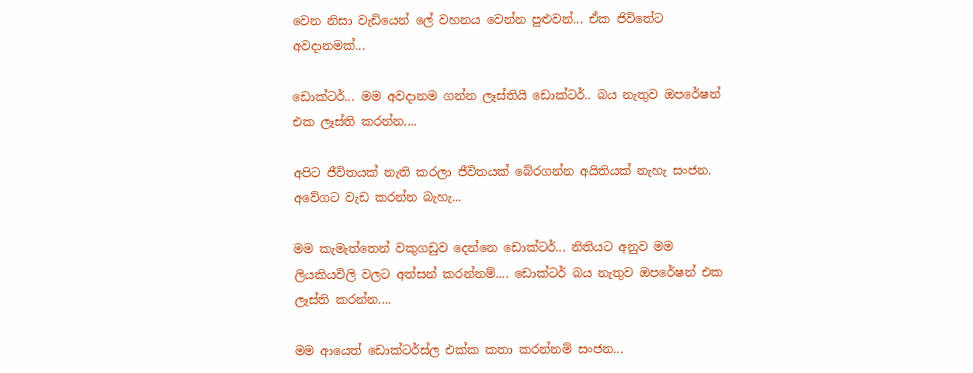වෙන නිසා වැඩියෙන් ලේ වහනය වෙන්න පුළුවන්... ඒක ජිවිතේට අවදානමක්...

ඩොක්ටර්... මම අවදානම ගන්න ලෑස්තියි ඩොක්ටර්.. බය නැතුව ඔපරේෂන් එක ලෑස්ති කරන්න....

අපිට ජීවිතයක් නැති කරලා ජීවිතයක් බේරගන්න අයිතියක් නැහැ සංජන. අවේගට වැඩ කරන්න බැහැ...

මම කැමැත්තෙන් වකුගඩුව දෙන්නෙ ඩොක්ටර්... නිතියට අනුව මම ලියකියවිලි වලට අත්සන් කරන්නම්.... ඩොක්ටර් බය නැතුව ඔපරේෂන් එක ලෑස්ති කරන්න....

මම ආයෙත් ඩොක්ටර්ස්ල එක්ක කතා කරන්නම් සංජන...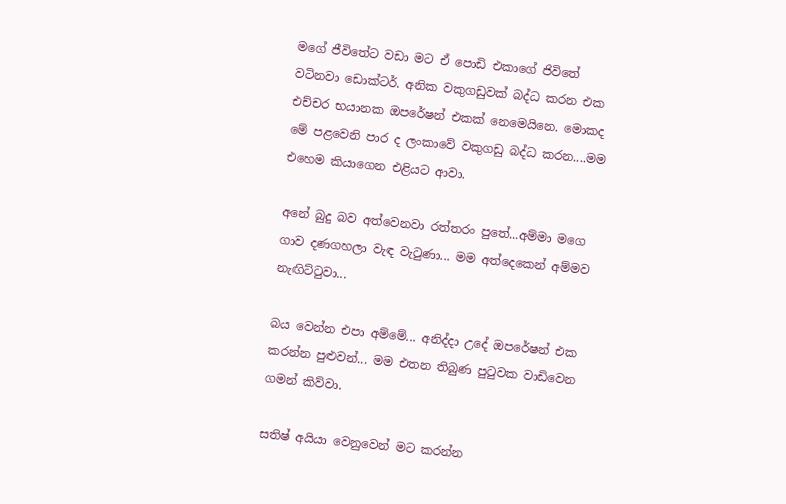මගේ ජීවිතේට වඩා මට ඒ පොඩි එකාගේ ජිවිතේ වටිනවා ඩොක්ටර්. අනික වකුගඩුවක් බද්ධ කරන එක එච්චර භයානක ඔපරේෂන් එකක් නෙමෙයිනෙ. මොකද මේ පළවෙනි පාර ද ලංකාවේ වකුගඩු බද්ධ කරන....මම එහෙම කියාගෙන එළියට ආවා.

අනේ බුදු බව අත්වෙනවා රත්තරං පුතේ...අම්මා මගෙ ගාව දණගහලා වැඳ වැටුණා... මම අත්දෙකෙන් අම්මව නැඟිට්ටුවා...

බය වෙන්න එපා අම්මේ... අනිද්දා උදේ ඔපරේෂන් එක කරන්න පුළුවන්... මම එතන තිබුණ පුටුවක වාඩිවෙන ගමන් කිව්වා.

සතිෂ් අයියා වෙනුවෙන් මට කරන්න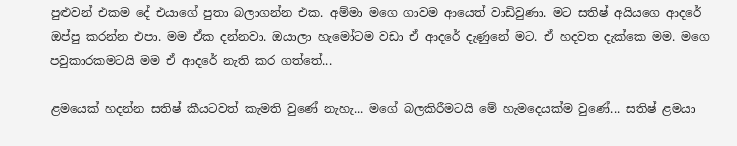පුළුවන් එකම දේ එයාගේ පුතා බලාගන්න එක. අම්මා මගෙ ගාවම ආයෙත් වාඩිවුණා. මට සතිෂ් අයියගෙ ආදරේ ඔප්පු කරන්න එපා. මම ඒක දන්නවා. ඔයාලා හැමෝටම වඩා ඒ ආදරේ දැණුනේ මට. ඒ හදවත දැක්කෙ මම. මගෙ පවුකාරකමටයි මම ඒ ආදරේ නැති කර ගත්තේ...

ළමයෙක් හදන්න සතිෂ් කීයටවත් කැමති වුණේ නැහැ... මගේ බලකිරීමටයි මේ හැමදෙයක්ම වුණේ... සතිෂ් ළමයා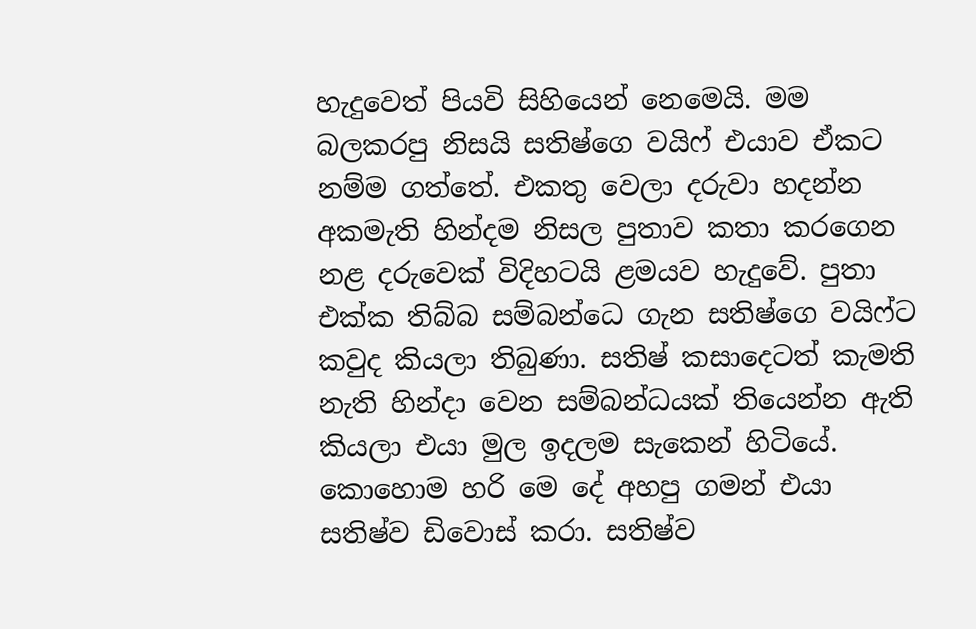හැදුවෙත් පියවි සිහියෙන් නෙමෙයි. මම බලකරපු නිසයි සතිෂ්ගෙ වයිෆ් එයාව ඒකට නම්ම ගත්තේ. එකතු වෙලා දරුවා හදන්න අකමැති හින්දම නිසල පුතාව කතා කරගෙන නළ දරුවෙක් විදිහටයි ළමයව හැදුවේ. පුතා එක්ක තිබ්බ සම්බන්ධෙ ගැන සතිෂ්ගෙ වයිෆ්ට කවුද කියලා තිබුණා. සතිෂ් කසාදෙටත් කැමති නැති හින්දා වෙන සම්බන්ධයක් තියෙන්න ඇති කියලා එයා මුල ඉදලම සැකෙන් හිටියේ. කොහොම හරි මෙ දේ අහපු ගමන් එයා සතිෂ්ව ඩිවොස් කරා. සතිෂ්ව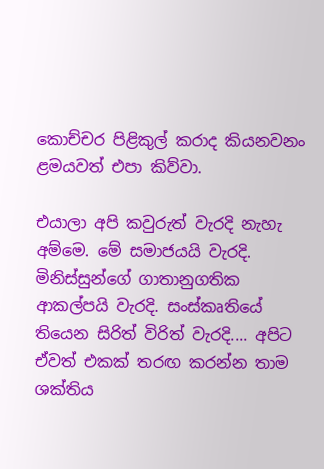කොච්චර පිළිකුල් කරාද කියනවනං ළමයවත් එපා කිව්වා.

එයාලා අපි කවුරුත් වැරදි නැහැ අම්මෙ. මේ සමාජයයි වැරදි. මිනිස්සුන්ගේ ගාතානුගතික ආකල්පයි වැරදි. සංස්කෘතියේ තියෙන සිරිත් විරිත් වැරදි.... අපිට ඒවත් එකක් තරඟ කරන්න තාම ශක්තිය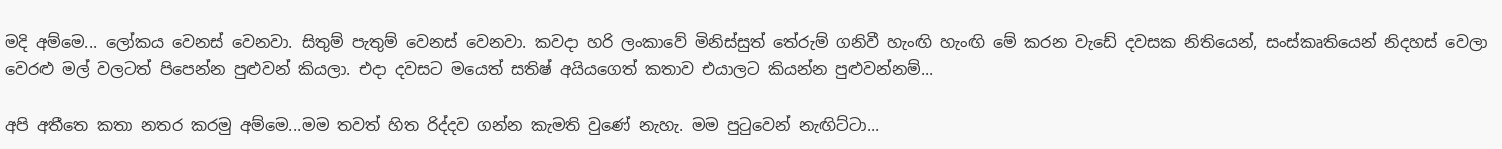මදි අම්මෙ... ලෝකය වෙනස් වෙනවා. සිතුම් පැතුම් වෙනස් වෙනවා. කවදා හරි ලංකාවේ මිනිස්සුත් තේරුම් ගනිවී හැංඟි හැංඟි මේ කරන වැඩේ දවසක නිතියෙන්, සංස්කෘතියෙන් නිදහස් වෙලා වෙරළු මල් වලටත් පිපෙන්න පුළුවන් කියලා. එදා දවසට මයෙත් සතිෂ් අයියගෙත් කතාව එයාලට කියන්න පුළුවන්නම්...

අපි අතීතෙ කතා නතර කරමු අම්මෙ...මම තවත් හිත රිද්දව ගන්න කැමති වුණේ නැහැ. මම පුටුවෙන් නැඟිට්ටා...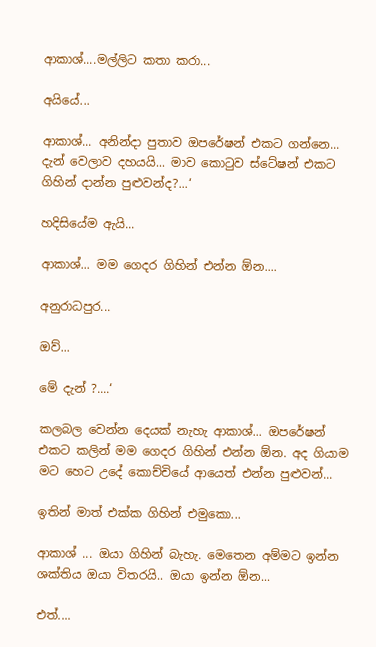ආකාශ්....මල්ලිට කතා කරා...

අයියේ...

ආකාශ්... අනින්දා පුතාව ඔපරේෂන් එකට ගන්නෙ... දැන් වෙලාව දහයයි... මාව කොටුව ස්ටේෂන් එකට ගිහින් දාන්න පුළුවන්ද?...‘

හදිසියේම ඇයි...

ආකාශ්... මම ගෙදර ගිහින් එන්න ඕන....

අනුරාධපුර...

ඔව්...

මේ දැන් ?....‘

කලබල වෙන්න දෙයක් නැහැ ආකාශ්... ඔපරේෂන් එකට කලින් මම ගෙදර ගිහින් එන්න ඕන. අද ගියාම මට හෙට උදේ කොච්චියේ ආයෙත් එන්න පුළුවන්...

ඉතින් මාත් එක්ක ගිහින් එමුකො...

ආකාශ් ... ඔයා ගිහින් බැහැ. මෙතෙන අම්මට ඉන්න ශක්තිය ඔයා විතරයි.. ඔයා ඉන්න ඕන...

එත්....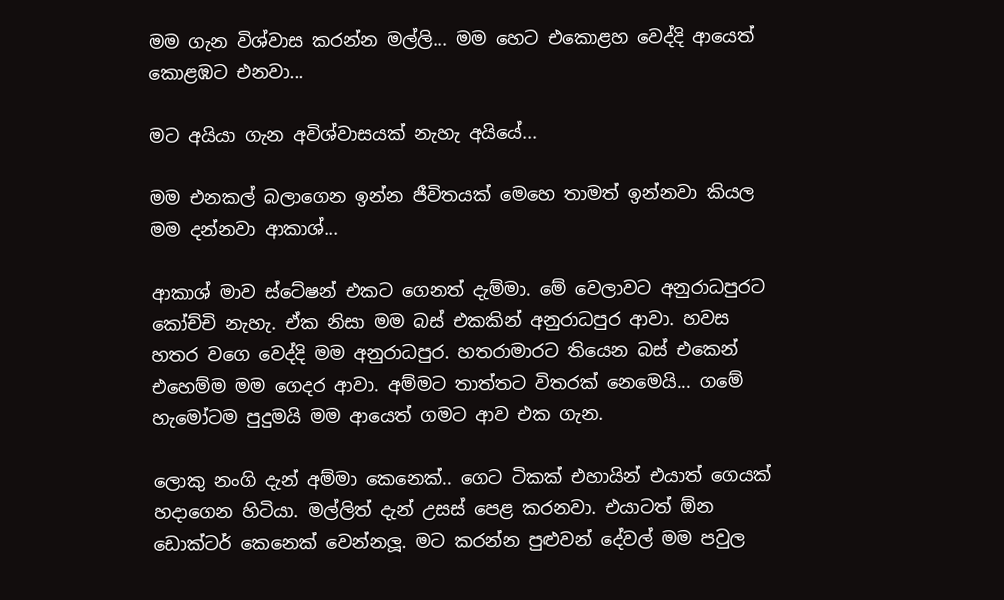මම ගැන විශ්වාස කරන්න මල්ලි... මම හෙට එකොළහ වෙද්දි ආයෙත් කොළඹට එනවා...

මට අයියා ගැන අවිශ්වාසයක් නැහැ අයියේ...

මම එනකල් බලාගෙන ඉන්න ජීවිතයක් මෙහෙ තාමත් ඉන්නවා කියල මම දන්නවා ආකාශ්...

ආකාශ් මාව ස්ටේෂන් එකට ගෙනත් දැම්මා. මේ වෙලාවට අනුරාධපුරට කෝච්චි නැහැ. ඒක නිසා මම බස් එකකින් අනුරාධපුර ආවා. හවස හතර වගෙ වෙද්දි මම අනුරාධපුර. හතරාමාරට තියෙන බස් එකෙන් එහෙම්ම මම ගෙදර ආවා. අම්මට තාත්තට විතරක් නෙමෙයි... ගමේ හැමෝටම පුදුමයි මම ආයෙත් ගමට ආව එක ගැන.

ලොකු නංගි දැන් අම්මා කෙනෙක්.. ගෙට ටිකක් එහායින් එයාත් ගෙයක් හදාගෙන හිටියා. මල්ලිත් දැන් උසස් පෙළ කරනවා. එයාටත් ඕන ඩොක්ටර් කෙනෙක් වෙන්නලූ. මට කරන්න පුළුවන් දේවල් මම පවුල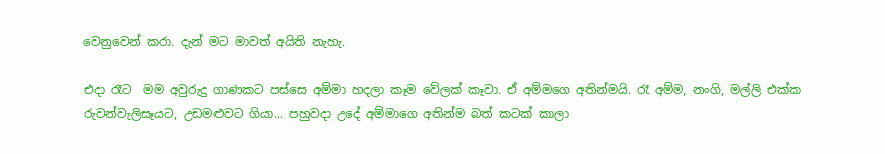වෙනුවෙන් කරා. දැන් මට මාවත් අයිති නැහැ.

එදා රෑට  මම අවුරුදු ගාණකට පස්සෙ අම්මා හදලා කෑම වේලක් කෑවා. ඒ අම්මගෙ අතින්මයි. රෑ අම්ම, නංගි, මල්ලි එක්ක රුවන්වැලිසෑයට, උඩමළුවට ගියා... පහුවදා උදේ අම්මාගෙ අතින්ම බත් කටක් කාලා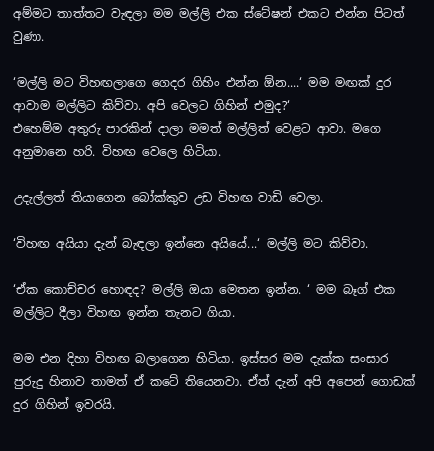අම්මට තාත්තට වැඳලා මම මල්ලි එක ස්ටේෂන් එකට එන්න පිටත් වුණා.

‘මල්ලි මට විහඟලාගෙ ගෙදර ගිහිං එන්න ඕන....‘ මම මඟක් දුර ආවාම මල්ලිට කිව්වා. අපි වෙලට ගිහින් එමුද?‘
එහෙම්ම අතුරු පාරකින් දාලා මමත් මල්ලිත් වෙළට ආවා. මගෙ අනුමානෙ හරි. විහඟ වෙලෙ හිටියා.

උදැල්ලත් තියාගෙන බෝක්කුව උඩ විහඟ වාඩි වෙලා.

‘විහඟ අයියා දැන් බැඳලා ඉන්නෙ අයියේ...‘ මල්ලි මට කිව්වා.

‘ඒක කොච්චර හොඳද? මල්ලි ඔයා මෙතන ඉන්න. ‘ මම බෑග් එක මල්ලිට දීලා විහඟ ඉන්න තැනට ගියා.

මම එන දිහා විහඟ බලාගෙන හිටියා. ඉස්සර මම දැක්ක සංසාර පුරුදු හිනාව තාමත් ඒ කටේ තියෙනවා. ඒත් දැන් අපි අපෙන් ගොඩක් දුර ගිහින් ඉවරයි.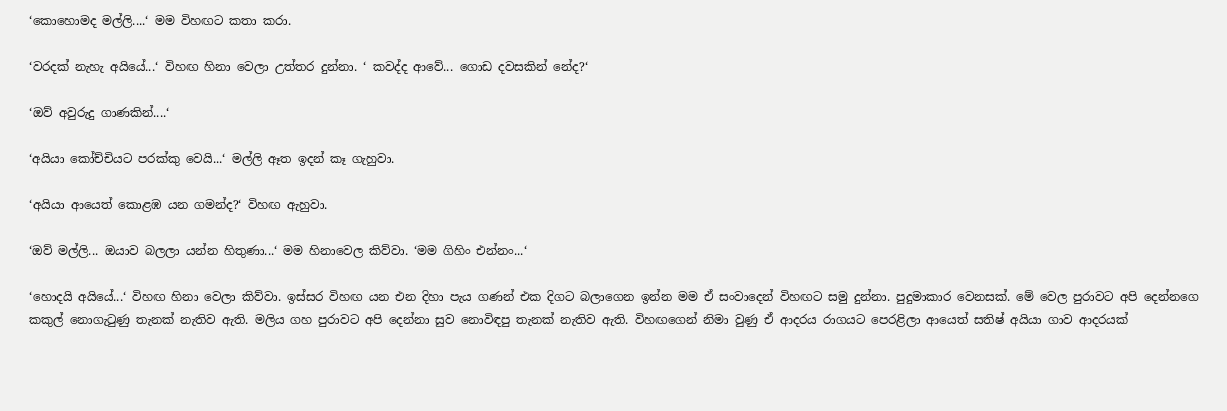‘කොහොමද මල්ලි....‘ මම විහඟට කතා කරා.

‘වරදක් නැහැ අයියේ...‘ විහඟ හිනා වෙලා උත්තර දුන්නා. ‘ කවද්ද ආවේ... ගොඩ දවසකින් නේද?‘

‘ඔව් අවුරුදු ගාණකින්....‘

‘අයියා කෝච්චියට පරක්කු වෙයි...‘ මල්ලි ඈත ඉදන් කෑ ගැහුවා.

‘අයියා ආයෙත් කොළඹ යන ගමන්ද?‘ විහඟ ඇහුවා.

‘ඔව් මල්ලි... ඔයාව බලලා යන්න හිතුණා...‘ මම හිනාවෙල කිව්වා. ‘මම ගිහිං එන්නං...‘

‘හොදයි අයියේ...‘ විහඟ හිනා වෙලා කිව්වා. ඉස්සර විහඟ යන එන දිහා පැය ගණන් එක දිගට බලාගෙන ඉන්න මම ඒ සංවාදෙන් විහඟට සමු දුන්නා. පුදුමාකාර වෙනසක්. මේ වෙල පුරාවට අපි දෙන්නගෙ කකුල් නොගැටුණු තැනක් නැතිව ඇති. මලිය ගහ පුරාවට අපි දෙන්නා සුව නොවිඳපු තැනක් නැතිව ඇති. විහඟගෙන් නිමා වුණු ඒ ආදරය රාගයට පෙරළිලා ආයෙත් සතිෂ් අයියා ගාව ආදරයක්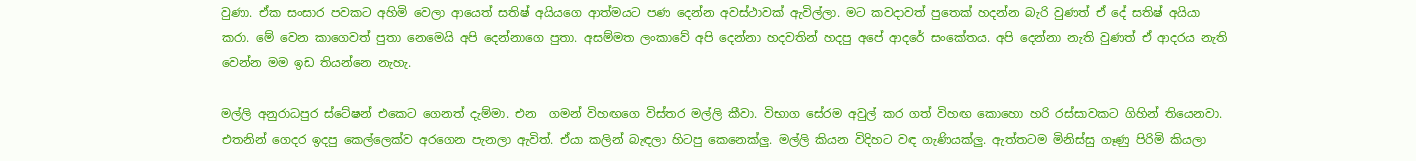වුණා. ඒක සංසාර පවකට අහිමි වෙලා ආයෙත් සතිෂ් අයියගෙ ආත්මයට පණ දෙන්න අවස්ථාවක් ඇවිල්ලා. මට කවදාවත් පුතෙක් හදන්න බැරි වුණත් ඒ දේ සතිෂ් අයියා  කරා. මේ වෙන කාගෙවත් පුතා නෙමෙයි අපි දෙන්නාගෙ පුතා. අසම්මත ලංකාවේ අපි දෙන්නා හදවතින් හදපු අපේ ආදරේ සංකේතය. අපි දෙන්නා නැති වුණත් ඒ ආදරය නැති වෙන්න මම ඉඩ තියන්නෙ නැහැ.

මල්ලි අනුරාධපුර ස්ටේෂන් එකෙට ගෙනත් දැම්මා. එන  ගමන් විහඟගෙ විස්තර මල්ලි කීවා. විභාග සේරම අවුල් කර ගත් විහඟ කොහො හරි රස්සාවකට ගිහින් තියෙනවා. එතනින් ගෙදර ඉදපු කෙල්ලෙක්ව අරගෙන පැනලා ඇවිත්. ඒයා කලින් බැඳලා හිටපු කෙනෙක්ලු. මල්ලි කියන විදිහට වඳ ගැණියක්ලු. ඇත්තටම මිනිස්සු ගෑණු පිරිමි කියලා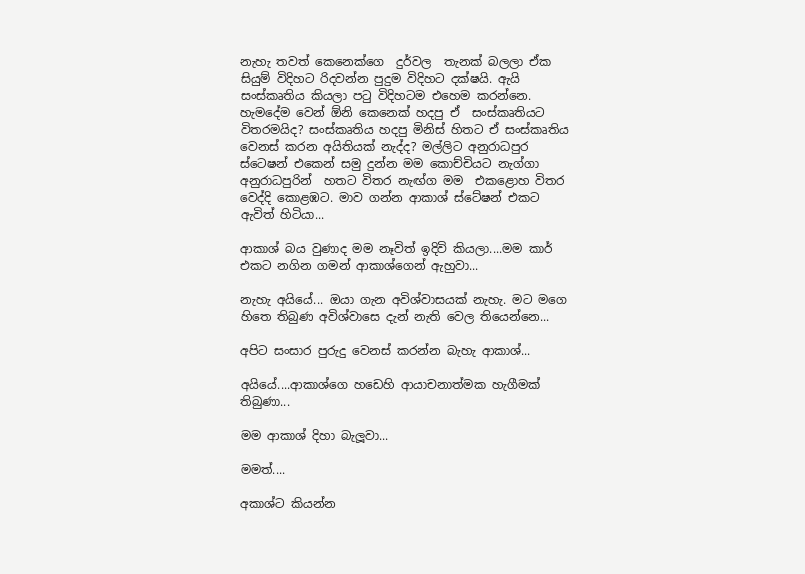නැහැ තවත් කෙනෙක්ගෙ  දුර්වල  තැනක් බලලා ඒක සියුම් විදිහට රිදවන්න පුදුම විදිහට දක්ෂයි. ඇයි සංස්කෘතිය කියලා පටු විදිහටම එහෙම කරන්නෙ. හැමදේම වෙන් ඕනි කෙනෙක් හදපු ඒ  සංස්කෘතියට විතරමයිද? සංස්කෘතිය හදපු මිනිස් හිතට ඒ සංස්කෘතිය වෙනස් කරන අයිතියක් නැද්ද? මල්ලිට අනුරාධපුර ස්ටෙෂන් එකෙන් සමු දුන්න මම කොච්චියට නැග්ගා අනුරාධපුරින්  හතට විතර නැඟ්ග මම  එකළොහ විතර වෙද්දි කොළඹට. මාව ගන්න ආකාශ් ස්ටේෂන් එකට ඇවිත් හිටියා...

ආකාශ් බය වුණාද මම නෑවිත් ඉදිවි කියලා....මම කාර් එකට නගින ගමන් ආකාශ්ගෙන් ඇහුවා...

නැහැ අයියේ... ඔයා ගැන අවිශ්වාසයක් නැහැ. මට මගෙ හිතෙ තිබුණ අවිශ්වාසෙ දැන් නැති වෙල තියෙන්නෙ...

අපිට සංසාර පුරුදු වෙනස් කරන්න බැහැ ආකාශ්...

අයියේ....ආකාශ්ගෙ හඩෙහි ආයාචනාත්මක හැගීමක් තිබුණා...

මම ආකාශ් දිහා බැලූවා...

මමත්....

අකාශ්ට කියන්න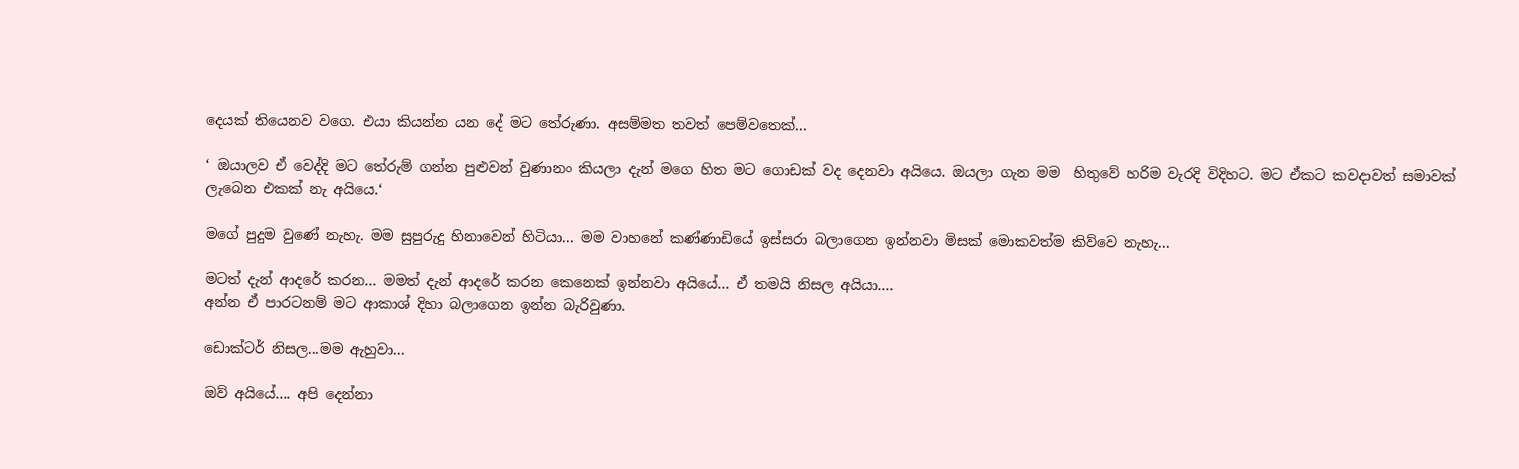දෙයක් තියෙනව වගෙ. එයා කියන්න යන දේ මට තේරුණා. අසම්මත තවත් පෙම්වතෙක්...

‘ ඔයාලව ඒ වෙද්දි මට තේරුම් ගන්න පුළුවන් වුණානං කියලා දැන් මගෙ හිත මට ගොඩක් වද දෙනවා අයියෙ. ඔයලා ගැන මම  හිතුවේ හරිම වැරදි විදිහට. මට ඒකට කවදාවත් සමාවක් ලැබෙන එකක් නැ අයියෙ.‘

මගේ පුදුම වුණේ නැහැ. මම සුපුරුදු හිනාවෙන් හිටියා... මම වාහනේ කණ්ණාඩියේ ඉස්සරා බලාගෙන ඉන්නවා මිසක් මොකවත්ම කිව්වෙ නැහැ...

මටත් දැන් ආදරේ කරන... මමත් දැන් ආදරේ කරන කෙනෙක් ඉන්නවා අයියේ... ඒ තමයි නිසල අයියා....
අන්න ඒ පාරටනම් මට ආකාශ් දිහා බලාගෙන ඉන්න බැරිවුණා.

ඩොක්ටර් නිසල...මම ඇහුවා...

ඔව් අයියේ.... අපි දෙන්නා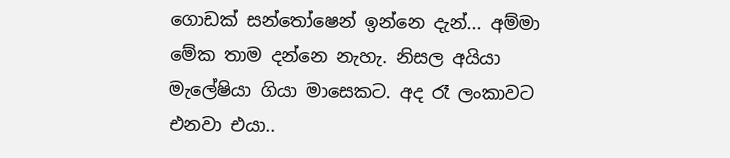ගොඩක් සන්තෝෂෙන් ඉන්නෙ දැන්... අම්මා මේක තාම දන්නෙ නැහැ. නිසල අයියා මැලේෂියා ගියා මාසෙකට. අද රෑ ලංකාවට එනවා එයා..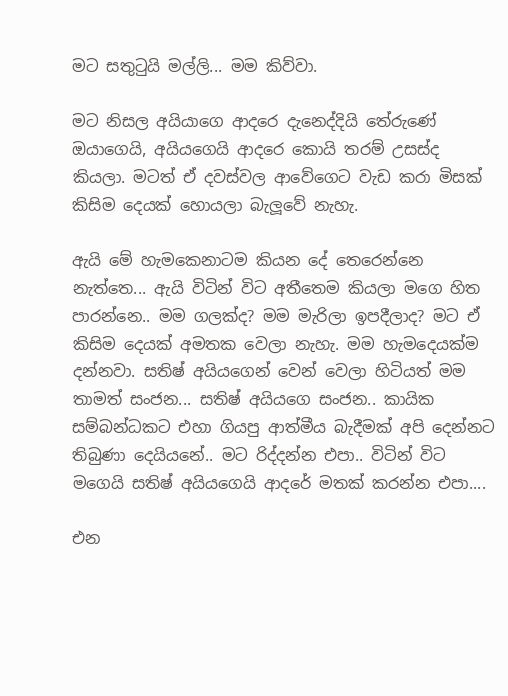මට සතුටුයි මල්ලි... මම කිව්වා.

මට නිසල අයියාගෙ ආදරෙ දැනෙද්දියි තේරුණේ ඔයාගෙයි, අයියගෙයි ආදරෙ කොයි තරම් උසස්ද කියලා. මටත් ඒ දවස්වල ආවේගෙට වැඩ කරා මිසක් කිසිම දෙයක් හොයලා බැලූවේ නැහැ.

ඇයි මේ හැමකෙනාටම කියන දේ තෙරෙන්නෙ නැත්තෙ... ඇයි විටින් විට අතීතෙම කියලා මගෙ හිත පාරන්නෙ.. මම ගලක්ද? මම මැරිලා ඉපදීලාද? මට ඒ කිසිම දෙයක් අමතක වෙලා නැහැ. මම හැමදෙයක්ම දන්නවා. සතිෂ් අයියගෙන් වෙන් වෙලා හිටියත් මම තාමත් සංජන... සතිෂ් අයියගෙ සංජන.. කායික සම්බන්ධකට එහා ගියපු ආත්මීය බැදීමක් අපි දෙන්නට තිබුණා දෙයියනේ.. මට රිද්දන්න එපා.. විටින් විට මගෙයි සතිෂ් අයියගෙයි ආදරේ මතක් කරන්න එපා....

එන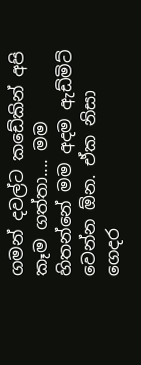ගමන් දවල්ට කඩේකින් අපි කෑම ගත්තා.... මම හිතන්නේ මම අදම ඇඩ්මිට් වෙන්න ඕන. ඒක නිසා ගෙදර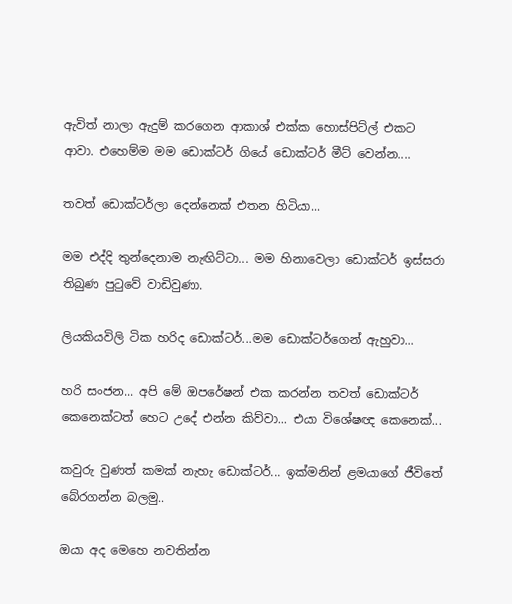ඇවිත් නාලා ඇදුම් කරගෙන ආකාශ් එක්ක හොස්පිට්ල් එකට ආවා. එහෙම්ම මම ඩොක්ටර් ගියේ ඩොක්ටර් මීට් වෙන්න....

තවත් ඩොක්ටර්ලා දෙන්නෙක් එතන හිටියා...

මම එද්දි තුන්දෙනාම නැඟිට්ටා... මම හිනාවෙලා ඩොක්ටර් ඉස්සරා තිබුණ පුටුවේ වාඩිවුණා.

ලියකියවිලි ටික හරිද ඩොක්ටර්...මම ඩොක්ටර්ගෙන් ඇහුවා...

හරි සංජන... අපි මේ ඔපරේෂන් එක කරන්න තවත් ඩොක්ටර් කෙනෙක්ටත් හෙට උදේ එන්න කිව්වා... එයා විශේෂඥ කෙනෙක්...

කවුරු වුණත් කමක් නැහැ ඩොක්ටර්... ඉක්මනින් ළමයාගේ ජීවිතේ බේරගන්න බලමු..

ඔයා අද මෙහෙ නවතින්න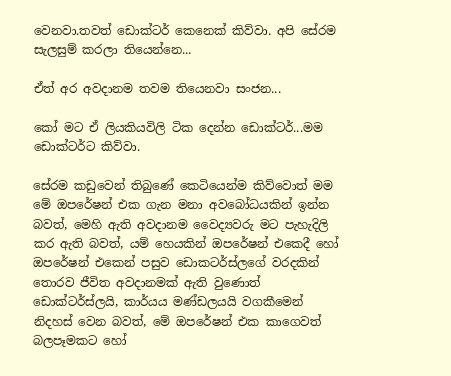වෙනවා.තවත් ඩොක්ටර් කෙනෙක් කිව්වා. අපි සේරම සැලසුම් කරලා තියෙන්නෙ...

ඒත් අර අවදානම තවම තියෙනවා සංජන...

කෝ මට ඒ ලියකියවිලි ටික දෙන්න ඩොක්ටර්...මම ඩොක්ටර්ට කිව්වා.

සේරම කඩුවෙන් තිබුණේ කෙටියෙන්ම කිව්වොත් මම මේ ඔපරේෂන් එක ගැන මනා අවබෝධයකින් ඉන්න බවත්, මෙහි ඇති අවදානම වෛද්‍යවරු මට පැහැදිලි කර ඇති බවත්, යම් හෙයකින් ඔපරේෂන් එකෙදී හෝ ඔපරේෂන් එකෙන් පසුව ඩොකටර්ස්ලගේ වරදකින් තොරව ජීවිත අවදානමක් ඇති වුණොත් ඩොක්ටර්ස්ලයි, කාර්යය මණ්ඩලයයි වගකීමෙන් නිදහස් වෙන බවත්, මේ ඔපරේෂන් එක කාගෙවත් බලපෑමකට හෝ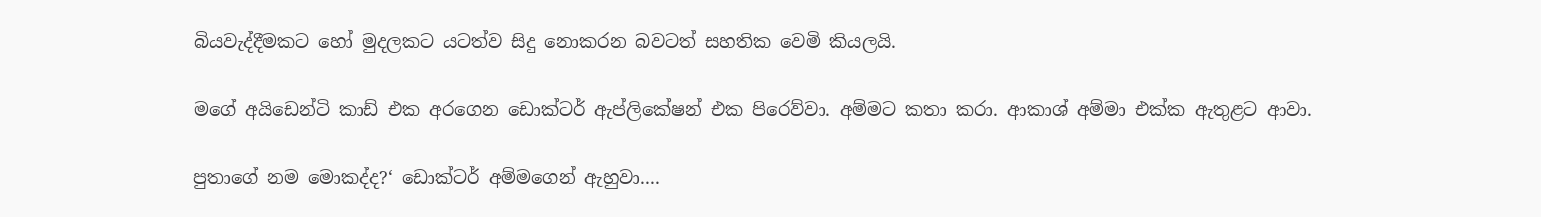බියවැද්දීමකට හෝ මුදලකට යටත්ව සිදු නොකරන බවටත් සහතික වෙමි කියලයි.

මගේ අයිඩෙන්ටි කාඩ් එක අරගෙන ඩොක්ටර් ඇප්ලිකේෂන් එක පිරෙව්වා. අම්මට කතා කරා. ආකාශ් අම්මා එක්ක ඇතුළට ආවා.

පුතාගේ නම මොකද්ද?‘ ඩොක්ටර් අම්මගෙන් ඇහුවා....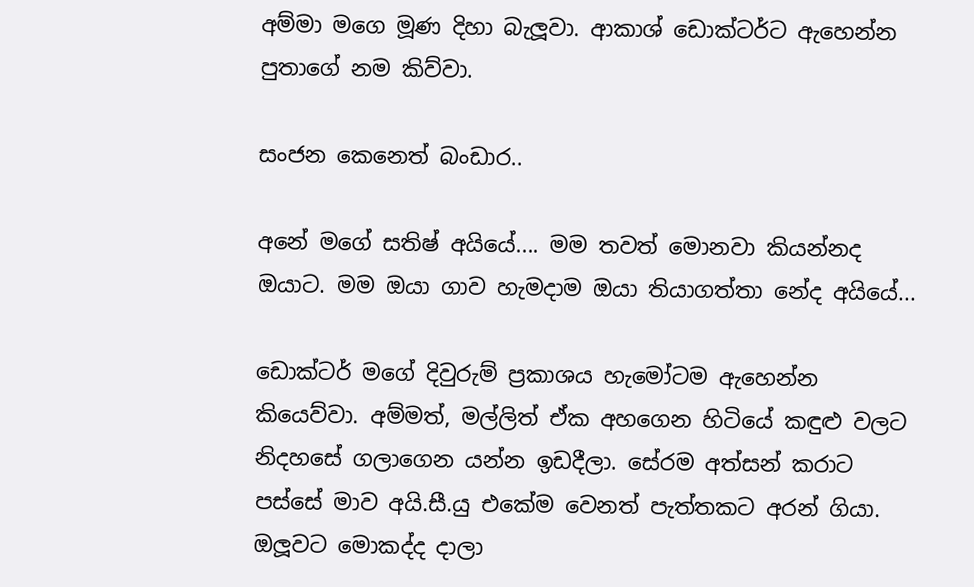අම්මා මගෙ මූණ දිහා බැලූවා. ආකාශ් ඩොක්ටර්ට ඇහෙන්න පුතාගේ නම කිව්වා.

සංජන කෙනෙත් බංඩාර..

අනේ මගේ සතිෂ් අයියේ.... මම තවත් මොනවා කියන්නද ඔයාට. මම ඔයා ගාව හැමදාම ඔයා තියාගත්තා නේද අයියේ...

ඩොක්ටර් මගේ දිවුරුම් ප්‍රකාශය හැමෝටම ඇහෙන්න කියෙව්වා. අම්මත්, මල්ලිත් ඒක අහගෙන හිටියේ කඳුළු වලට නිදහසේ ගලාගෙන යන්න ඉඩදීලා. සේරම අත්සන් කරාට පස්සේ මාව අයි.සී.යු එකේම වෙනත් පැත්තකට අරන් ගියා. ඔලූවට මොකද්ද දාලා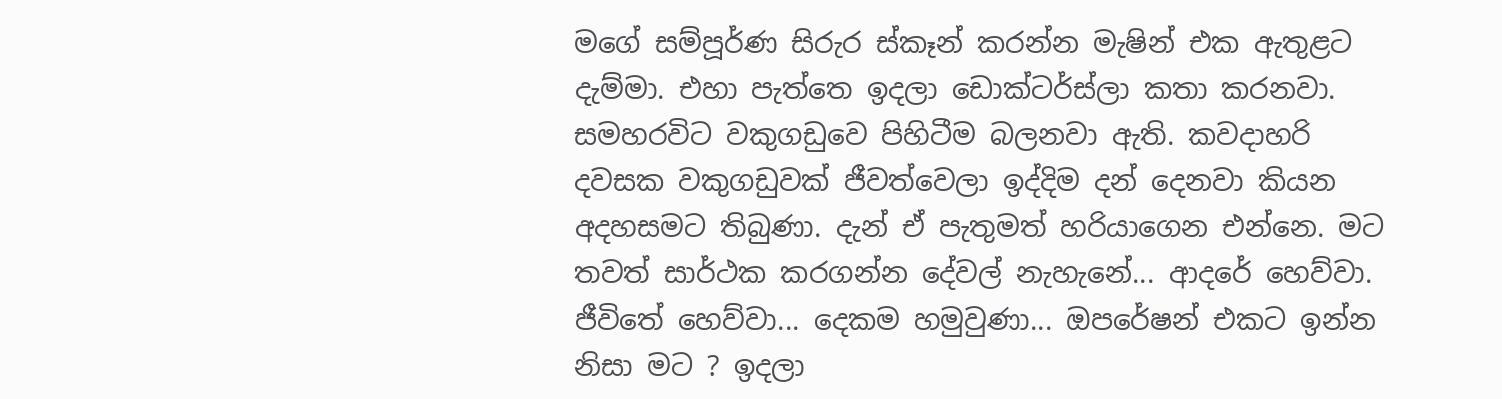මගේ සම්පූර්ණ සිරුර ස්කෑන් කරන්න මැෂින් එක ඇතුළට දැම්මා. එහා පැත්තෙ ඉදලා ඩොක්ටර්ස්ලා කතා කරනවා. සමහරවිට වකුගඩුවෙ පිහිටීම බලනවා ඇති. කවදාහරි දවසක වකුගඩුවක් ජීවත්වෙලා ඉද්දිම දන් දෙනවා කියන අදහසමට තිබුණා. දැන් ඒ පැතුමත් හරියාගෙන එන්නෙ. මට තවත් සාර්ථක කරගන්න දේවල් නැහැනේ... ආදරේ හෙව්වා. ජීවිතේ හෙව්වා... දෙකම හමුවුණා... ඔපරේෂන් එකට ඉන්න නිසා මට ? ඉදලා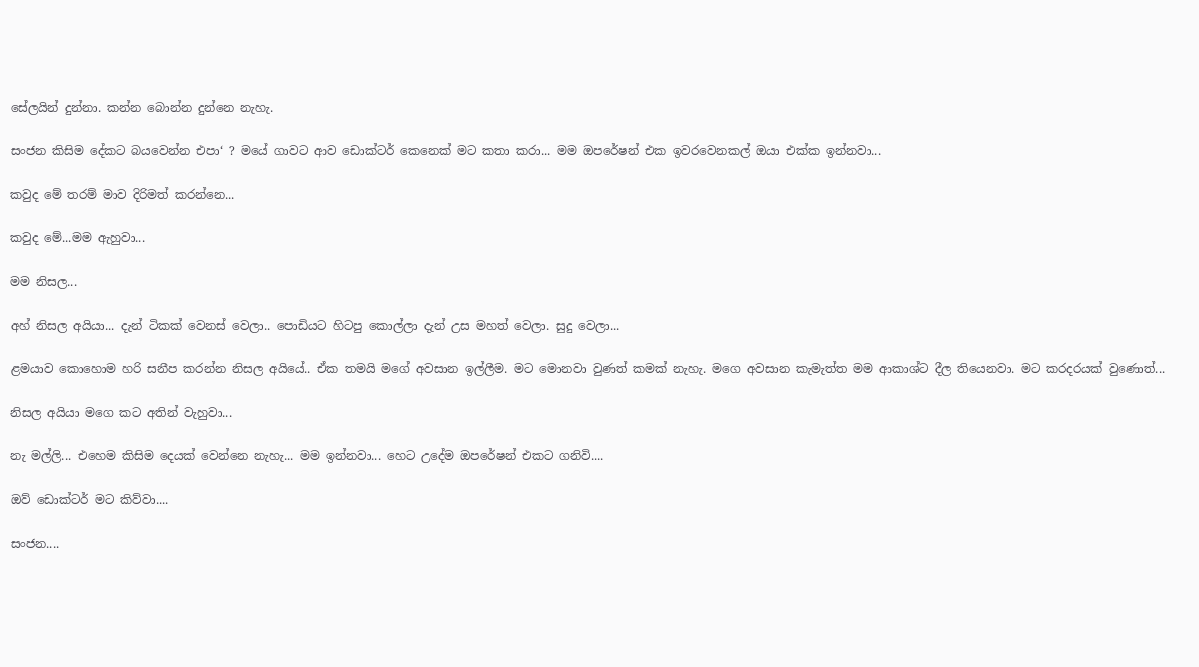සේලයින් දුන්නා. කන්න බොන්න දුන්නෙ නැහැ.

සංජන කිසිම දේකට බයවෙන්න එපා‘ ? මයේ ගාවට ආව ඩොක්ටර් කෙනෙක් මට කතා කරා... මම ඔපරේෂන් එක ඉවරවෙනකල් ඔයා එක්ක ඉන්නවා...

කවුද මේ තරම් මාව දිරිමත් කරන්නෙ...

කවුද මේ...මම ඇහුවා...

මම නිසල...

අහ් නිසල අයියා... දැන් ටිකක් වෙනස් වෙලා.. පොඩියට හිටපු කොල්ලා දැන් උස මහත් වෙලා. සුදු වෙලා...

ළමයාව කොහොම හරි සනීප කරන්න නිසල අයියේ.. ඒක තමයි මගේ අවසාන ඉල්ලීම. මට මොනවා වුණත් කමක් නැහැ. මගෙ අවසාන කැමැත්ත මම ආකාශ්ට දීල තියෙනවා. මට කරදරයක් වුණොත්...

නිසල අයියා මගෙ කට අතින් වැහුවා...

නැ මල්ලි... එහෙම කිසිම දෙයක් වෙන්නෙ නැහැ... මම ඉන්නවා... හෙට උදේම ඔපරේෂන් එකට ගනිවි....

ඔව් ඩොක්ටර් මට කිව්වා....

සංජන....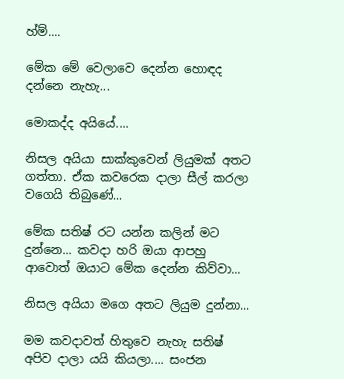හ්ම්....

මේක මේ වෙලාවෙ දෙන්න හොඳද දන්නෙ නැහැ...

මොකද්ද අයියේ....

නිසල අයියා සාක්කුවෙන් ලියුමක් අතට ගත්තා. ඒක කවරෙක දාලා සීල් කරලා වගෙයි තිබුණේ...

මේක සතිෂ් රට යන්න කලින් මට දුන්නෙ... කවදා හරි ඔයා ආපහු ආවොත් ඔයාට මේක දෙන්න කිව්වා...

නිසල අයියා මගෙ අතට ලියුම දුන්නා...

මම කවදාවත් හිතුවෙ නැහැ සතිෂ් අපිව දාලා යයි කියලා.... සංජන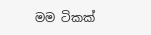මම ටිකක්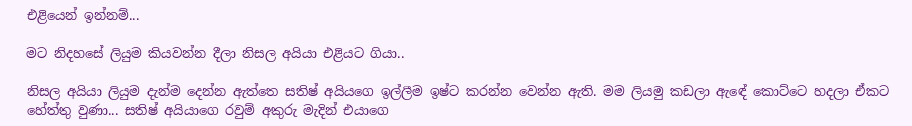එළියෙන් ඉන්නම්...

මට නිදහසේ ලියුම කියවන්න දීලා නිසල අයියා එළියට ගියා..

නිසල අයියා ලියුම දැන්ම දෙන්න ඇත්තෙ සතිෂ් අයියගෙ ඉල්ලීම ඉෂ්ට කරන්න වෙන්න ඇති. මම ලියමු කඩලා ඇඳේ කොට්ටෙ හදලා ඒකට හේත්තු වුණා... සතිෂ් අයියාගෙ රවුම් අකුරු මැදින් එයාගෙ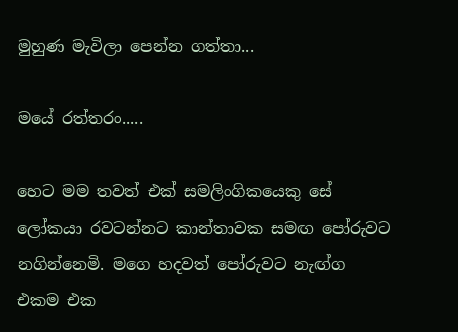මුහුණ මැවිලා පෙන්න ගත්තා...

මයේ රත්තරං.....

හෙට මම තවත් එක් සමලිංගිකයෙකු සේ ලෝකයා රවටන්නට කාන්තාවක සමඟ පෝරුවට නගින්නෙමි. මගෙ හදවත් පෝරුවට නැඟ්ග එකම එක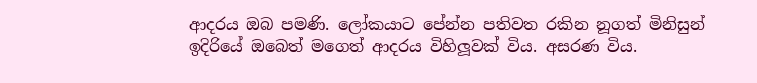ආදරය ඔබ පමණි. ලෝකයාට පේන්න පතිවත රකින නූගත් මිනිසුන් ඉදිරියේ ඔබෙත් මගෙත් ආදරය විහිලූවක් විය. අසරණ විය.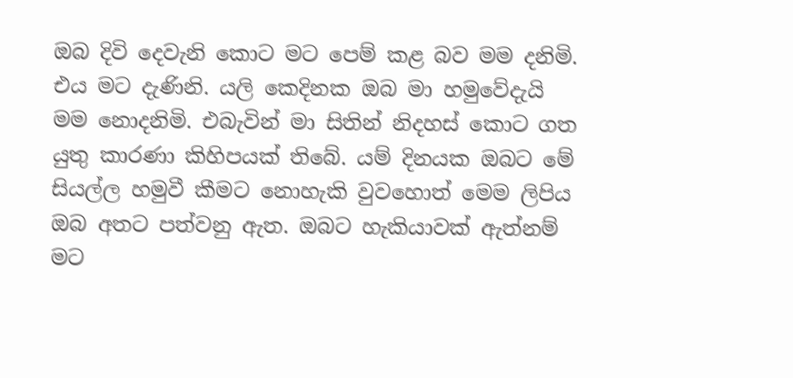ඔබ දිවි දෙවැනි කොට මට පෙම් කළ බව මම දනිමි. එය මට දැණිනි. යලි කෙදිනක ඔබ මා හමුවේදැයි මම නොදනිමි. එබැවින් මා සිතින් නිදහස් කොට ගත යුතු කාරණා කිහිපයක් තිබේ. යම් දිනයක ඔබට මේ සියල්ල හමුවී කීමට නොහැකි වුවහොත් මෙම ලිපිය ඔබ අතට පත්වනු ඇත. ඔබට හැකියාවක් ඇත්නම් මට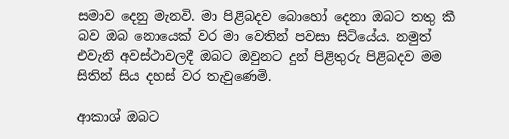සමාව දෙනු මැනවි. මා පිළිබදව බොහෝ දෙනා ඔබට තතු කී බව ඔබ නොයෙක් වර මා වෙතින් පවසා සිටියේය. නමුත් එවැනි අවස්ථාවලදී ඔබට ඔවුනට දුන් පිළිතුරු පිළිබදව මම සිතින් සිය දහස් වර තැවුණෙමි.

ආකාශ් ඔබට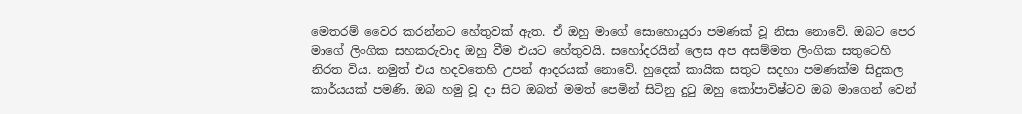මෙතරම් වෛර කරන්නට හේතුවක් ඇත. ඒ ඔහු මාගේ සොහොයුරා පමණක් වූ නිසා නොවේ. ඔබට පෙර මාගේ ලිංගික සහකරුවාද ඔහු වීම එයට හේතුවයි. සහෝදරයින් ලෙස අප අසම්මත ලිංගික සතුටෙහි නිරත විය. නමුත් එය හදවතෙහි උපන් ආදරයක් නොවේ. හුදෙක් කායික සතුට සදහා පමණක්ම සිදුකල කාර්යයක් පමණි. ඔබ හමු වූ දා සිට ඔබත් මමත් පෙමින් සිටිනු දුටු ඔහු කෝපාවිෂ්ටව ඔබ මාගෙන් වෙන්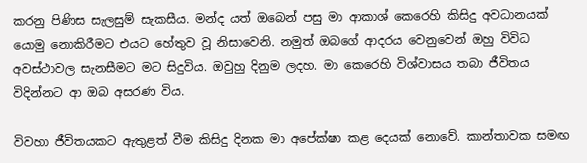කරනු පිණිස සැලසුම් සැකසීය. මන්ද යත් ඔබෙන් පසු මා ආකාශ් කෙරෙහි කිසිදු අවධානයක් යොමු නොකිරීමට එයට හේතුව වූ නිසාවෙනි. නමුත් ඔබගේ ආදරය වෙනුවෙන් ඔහු විවිධ අවස්ථාවල සැනසීමට මට සිදුවිය. ඔවුහු දිනුම ලදහ. මා කෙරෙහි විශ්වාසය තබා ජීවිතය විදින්නට ආ ඔබ අසරණ විය.

විවහා ජීවිතයකට ඇතුළත් වීම කිසිදු දිනක මා අපේක්ෂා කළ දෙයක් නොවේ. කාන්තාවක සමඟ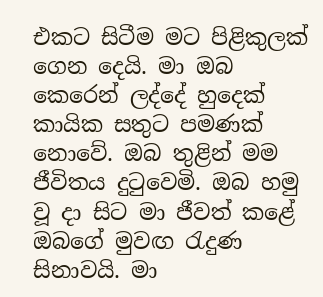එකට සිටීම මට පිළිකුලක් ගෙන දෙයි. මා ඔබ කෙරෙන් ලද්දේ හුදෙක් කායික සතුට පමණක් නොවේ. ඔබ තුළින් මම ජීවිතය දුටුවෙමි. ඔබ හමු වූ දා සිට මා ජීවත් කළේ ඔබගේ මුවඟ රැදුණ සිනාවයි. මා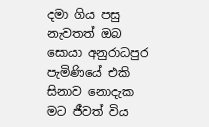දමා ගිය පසු නැවතත් ඔබ සොයා අනුරාධපුර පැමිණියේ එකි සිනාව නොදැක මට ජීවත් විය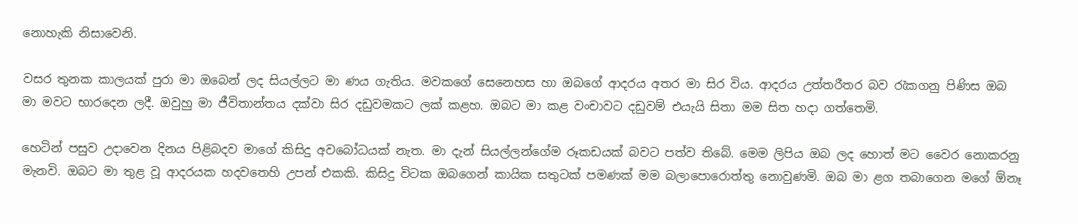නොහැකි නිසාවෙනි.

වසර තුනක කාලයක් පුරා මා ඔබෙන් ලද සියල්ලට මා ණය ගැතිය. මවකගේ සෙනෙහස හා ඔබගේ ආදරය අතර මා සිර විය. ආදරය උත්තරීතර බව රැකගනු පිණිස ඔබ මා මවට භාරදෙන ලදී. ඔවුහු මා ජීවිතාන්තය දක්වා සිර දඩුවමකට ලක් කළහ. ඔබට මා කළ වංචාවට දඩුවම් එයැයි සිතා මම සිත හදා ගත්තෙමි.

හෙටින් පසුව උදාවෙන දිනය පිළිබදව මාගේ කිසිදු අවබෝධයක් නැත. මා දැන් සියල්ලන්ගේම රූකඩයක් බවට පත්ව තිබේ. මෙම ලිපිය ඔබ ලද හොත් මට වෛර නොකරනු මැනවි. ඔබට මා තුළ වූ ආදරයක හදවතෙහි උපන් එකකි. කිසිදු විටක ඔබගෙන් කායික සතුටක් පමණක් මම බලාපොරොත්තු නොවුණමි. ඔබ මා ළග තබාගෙන මගේ ඕනෑ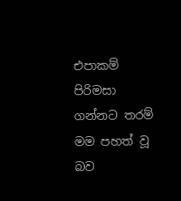එපාකම් පිරිමසා ගන්නට තරම් මම පහත් වූ බව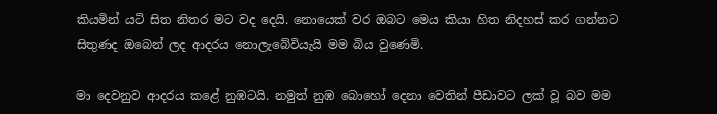කියමින් යටි සිත නිතර මට වද දෙයි. නොයෙක් වර ඔබට මෙය කියා හිත නිදහස් කර ගන්නට සිතුණද ඔබෙන් ලද ආදරය නොලැබේවියැයි මම බිය වුණෙමි.

මා දෙවනුව ආදරය කළේ නුඹටයි. නමුත් නුඹ බොහෝ දෙනා වෙතින් පීඩාවට ලක් වූ බව මම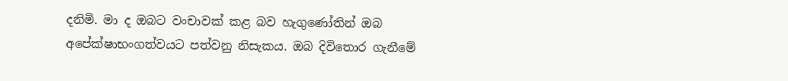දනිමි. මා ද ඔබට වංචාවක් කළ බව හැගුණෝතින් ඔබ අපේක්ෂාභංගත්වයට පත්වනු නිසැකය. ඔබ දිවිතොර ගැනීමේ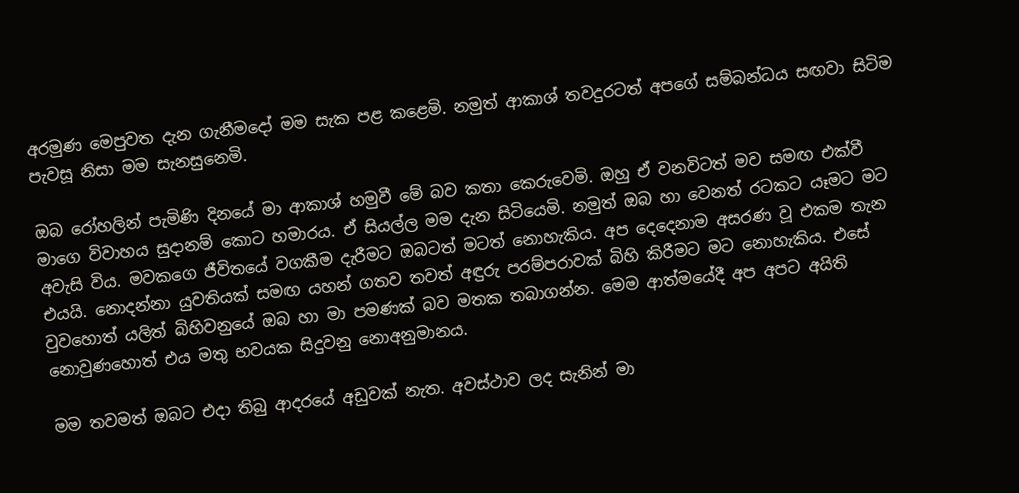අරමුණ මෙපුවත දැන ගැනීමදෝ මම සැක පළ කළෙමි. නමුත් ආකාශ් තවදුරටත් අපගේ සම්බන්ධය සඟවා සිටිම පැවසූ නිසා මම සැනසුනෙමි.

ඔබ රෝහලින් පැමිණි දිනයේ මා ආකාශ් හමුවී මේ බව කතා කෙරුවෙමි. ඔහු ඒ වනවිටත් මව සමඟ එක්වී මාගෙ විවාහය සුදානම් කොට හමාරය. ඒ සියල්ල මම දැන සිටියෙමි. නමුත් ඔබ හා වෙනත් රටකට යෑමට මට අවැසි විය. මවකගෙ ජීවිතයේ වගකීම දැරීමට ඔබටත් මටත් නොහැකිය. අප දෙදෙනාම අසරණ වූ එකම තැන එයයි. නොදන්නා යුවතියක් සමඟ යහන් ගතව තවත් අඳුරු පරම්පරාවක් බිහි කිරීමට මට නොහැකිය. එසේ වුවහොත් යලිත් බිහිවනුයේ ඔබ හා මා පමණක් බව මතක තබාගන්න. මෙම ආත්මයේදී අප අපට අයිති නොවුණහොත් එය මතු භවයක සිදුවනු නොඅනුමානය.

මම තවමත් ඔබට එදා තිබු ආදරයේ අඩුවක් නැත. අවස්ථාව ලද සැනින් මා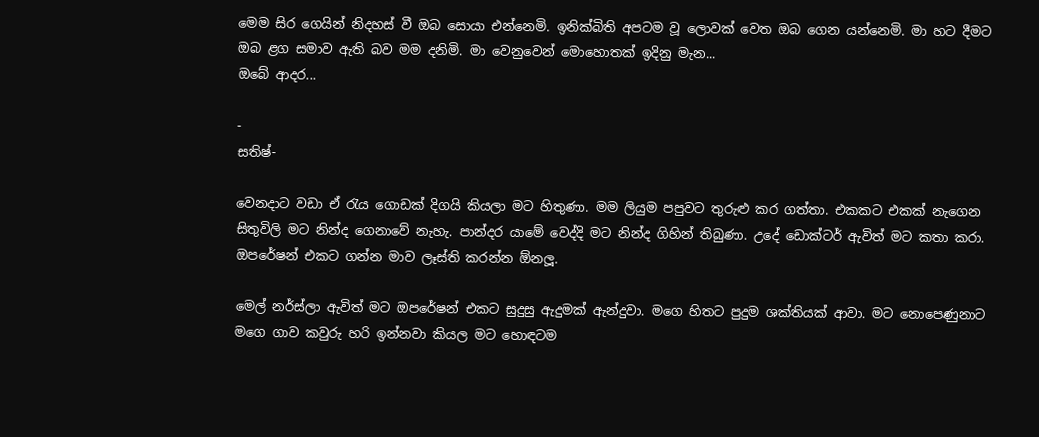මෙම සිර ගෙයින් නිදහස් වී ඔබ සොයා එන්නෙමි. ඉනික්බිති අපටම වූ ලොවක් වෙත ඔබ ගෙන යන්නෙමි. මා හට දීමට ඔබ ළග සමාව ඇති බව මම දනිමි. මා වෙනුවෙන් මොහොතක් ඉදිනු මැන...
ඔබේ ආදර...

-
සතිෂ්-

වෙනදාට වඩා ඒ රැය ගොඩක් දිගයි කියලා මට හිතුණා. මම ලියුම පපුවට තුරුළු කර ගත්තා. එකකට එකක් නැගෙන සිතුවිලි මට නින්ද ගෙනාවේ නැහැ. පාන්දර යාමේ වෙද්දි මට නින්ද ගිහින් තිබුණා. උදේ ඩොක්ටර් ඇවිත් මට කතා කරා. ඔපරේෂන් එකට ගන්න මාව ලෑස්ති කරන්න ඕනලූ.

මෙල් නර්ස්ලා ඇවිත් මට ඔපරේෂන් එකට සුදුසු ඇදුමක් ඇන්දුවා. මගෙ හිතට පුදුම ශක්තියක් ආවා. මට නොපෙණුනාට මගෙ ගාව කවුරු හරි ඉන්නවා කියල මට හොඳටම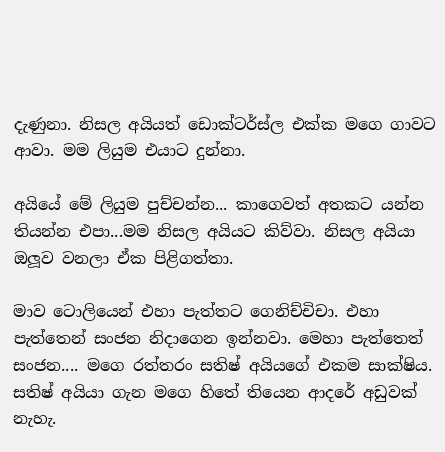දැණුනා. නිසල අයියත් ඩොක්ටර්ස්ල එක්ක මගෙ ගාවට ආවා. මම ලියුම එයාට දුන්නා.

අයියේ මේ ලියුම පුච්චන්න... කාගෙවත් අතකට යන්න තියන්න එපා...මම නිසල අයියට කිව්වා. නිසල අයියා ඔලූව වනලා ඒක පිළිගත්තා.

මාව ටොලියෙන් එහා පැත්තට ගෙනිච්චිචා. එහා පැත්තෙන් සංජන නිදාගෙන ඉන්නවා. මෙහා පැත්තෙත් සංජන.... මගෙ රත්තරං සතිෂ් අයියගේ එකම සාක්ෂිය. සතිෂ් අයියා ගැන මගෙ හිතේ තියෙන ආදරේ අඩුවක් නැහැ.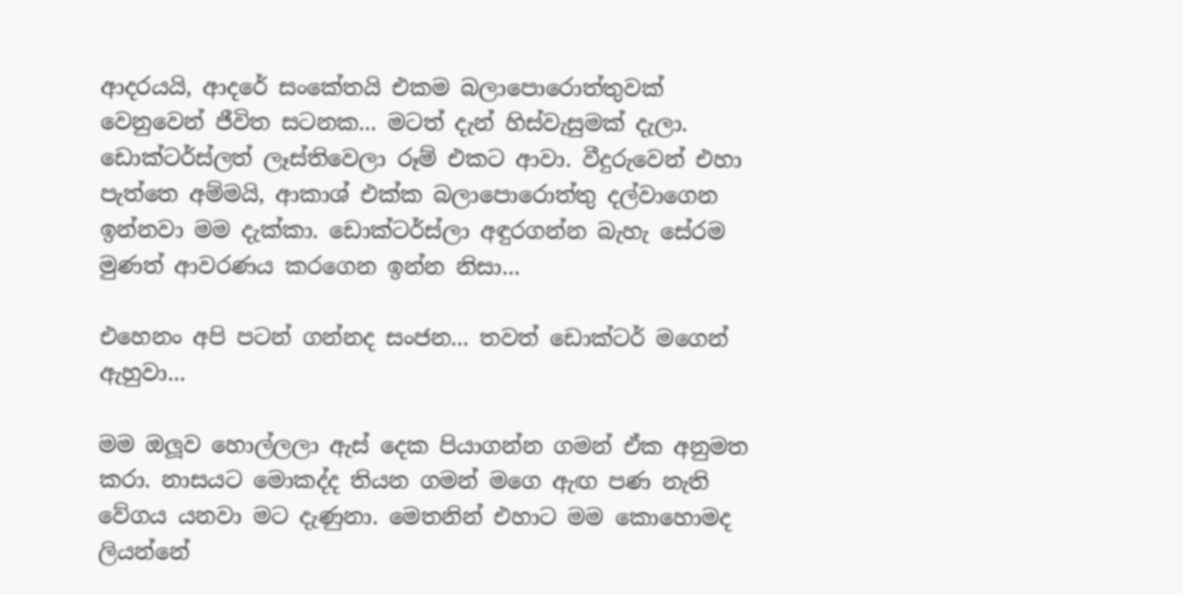ආදරයයි, ආදරේ සංකේතයි එකම බලාපොරොත්තුවක් වෙනුවෙන් ජීවිත සටනක... මටත් දැන් හිස්වැසුමක් දැලා. ඩොක්ටර්ස්ලත් ලෑස්තිවෙලා රූම් එකට ආවා. වීදුරුවෙන් එහා පැත්තෙ අම්මයි, ආකාශ් එක්ක බලාපොරොත්තු දල්වාගෙන ඉන්නවා මම දැක්කා. ඩොක්ටර්ස්ලා අඳුරගන්න බැහැ සේරම මුණත් ආවරණය කරගෙන ඉන්න නිසා...

එහෙනං අපි පටන් ගන්නද සංජන... තවත් ඩොක්ටර් මගෙන් ඇහුවා...

මම ඔලූව හොල්ලලා ඇස් දෙක පියාගන්න ගමන් ඒක අනුමත කරා. නාසයට මොකද්ද තියන ගමන් මගෙ ඇඟ පණ නැති වේගය යනවා මට දැණුනා. මෙතනින් එහාට මම කොහොමද ලියන්නේ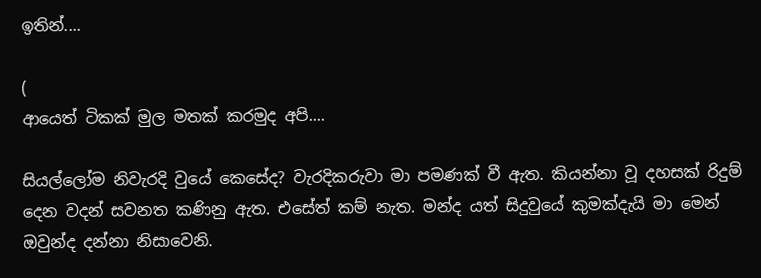ඉතින්....

(
ආයෙත් ටිකක් මුල මතක් කරමුද අපි....

සියල්ලෝම නිවැරදි වුයේ කෙසේද? වැරදිකරුවා මා පමණක් වී ඇත. කියන්නා වූ දහසක් රිදුම් දෙන වදන් සවනත කණිනු ඇත. එසේත් කම් නැත. මන්ද යත් සිදුවුයේ කුමක්දැයි මා මෙන් ඔවුන්ද දන්නා නිසාවෙනි.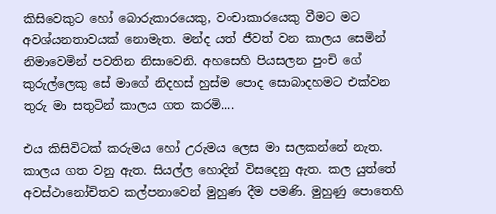කිසිවෙකුට හෝ බොරුකාරයෙකු, වංචාකාරයෙකු වීමට මට අවශ්යනතාවයක් නොමැත. මන්ද යත් ජීවත් වන කාලය සෙමින් නිමාවෙමින් පවතින නිසාවෙනි. අහසෙහි පියසලන පුංචි ගේ කුරුල්ලෙකු සේ මාගේ නිදහස් හුස්ම පොද සොබාදහමට එක්වන තුරු මා සතුටින් කාලය ගත කරමි....

එය කිසිවිටක් කරුමය හෝ උරුමය ලෙස මා සලකන්නේ නැත. කාලය ගත වනු ඇත. සියල්ල හොදින් විසදෙනු ඇත. කල යුත්තේ අවස්ථානෝචිතව කල්පනාවෙන් මුහුණ දීම පමණි. මුහුණු පොතෙහි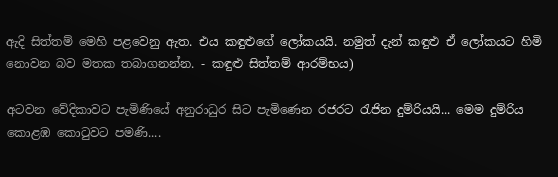ඇදි සිත්තම් මෙහි පළවෙනු ඇත. එය කඳුළුගේ ලෝකයයි. නමුත් දැන් කඳුළු ඒ ලෝකයට හිමි නොවන බව මතක තබාගනන්න. - කඳුළු සිත්තම් ආරම්භය)

අටවන වේදිකාවට පැමිණියේ අනුරාධුර සිට පැමිණෙන රජරට රැජින දුම්රියයි... මෙම දුම්රිය කොළඹ කොටුවට පමණි....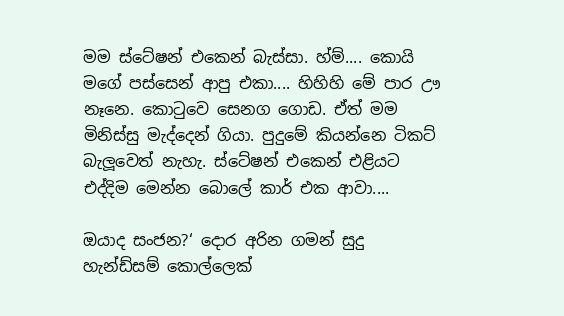මම ස්ටේෂන් එකෙන් බැස්සා. හ්ම්.... කොයි මගේ පස්සෙන් ආපු එකා.... හිහිහි මේ පාර ඌ නෑනෙ. කොටුවෙ සෙනග ගොඩ. ඒත් මම මිනිස්සු මැද්දෙන් ගියා. පුදුමේ කියන්නෙ ටිකට් බැලූවෙත් නැහැ. ස්ටේෂන් එකෙන් එළියට එද්දිම මෙන්න බොලේ කාර් එක ආවා....

ඔයාද සංජන?‘ දොර අරින ගමන් සුදු හැන්ඩ්සම් කොල්ලෙක්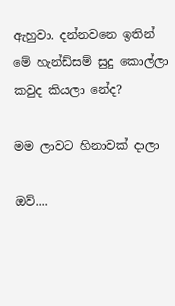ඇහුවා. දන්නවනෙ ඉතින් මේ හැන්ඩ්සම් සුදු කොල්ලා කවුද කියලා නේද?

මම ලාවට හිනාවක් දාලා

ඔව්....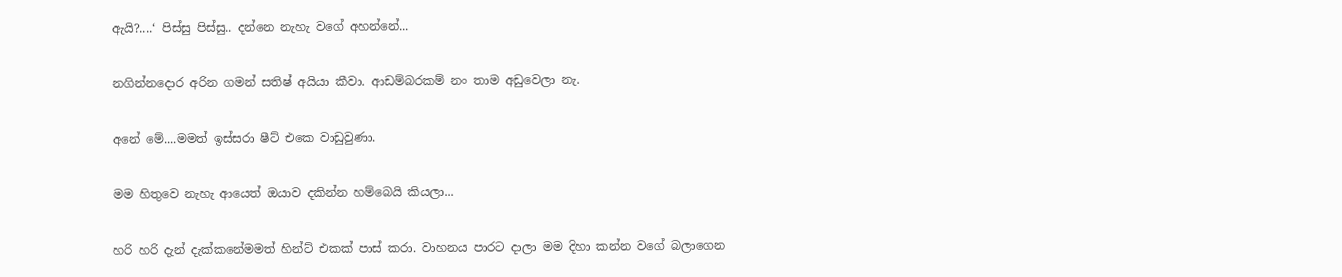ඇයි?....‘ පිස්සු පිස්සු.. දන්නෙ නැහැ වගේ අහන්නේ...

නගින්නදොර අරින ගමන් සතිෂ් අයියා කීවා. ආඩම්බරකම් නං තාම අඩුවෙලා නැ.

අනේ මේ....මමත් ඉස්සරා ෂීට් එකෙ වාඩුවුණා.

මම හිතුවෙ නැහැ ආයෙත් ඔයාව දකින්න හම්බෙයි කියලා...

හරි හරි දැන් දැක්කනේමමත් හින්ට් එකක් පාස් කරා. වාහනය පාරට දාලා මම දිහා කන්න වගේ බලාගෙන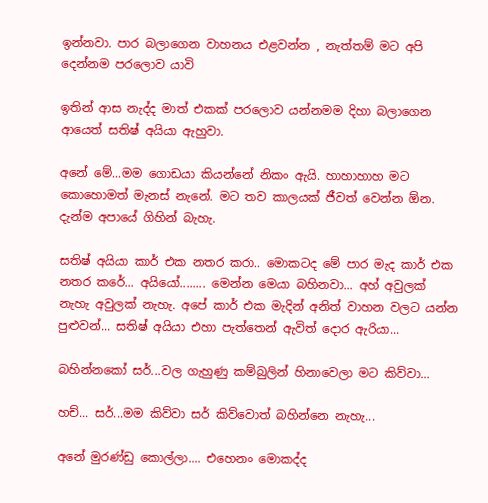ඉන්නවා. පාර බලාගෙන වාහනය එළවන්න , නැත්තම් මට අපි දෙන්නම පරලොව යාවි

ඉතින් ආස නැද්ද මාත් එකක් පරලොව යන්නමම දිහා බලාගෙන ආයෙත් සතිෂ් අයියා ඇහුවා.

අනේ මේ...මම ගොඩයා කියන්නේ නිකං ඇයි. හාහාහාහ මට කොහොමත් මැනස් නැනේ. මට තව කාලයක් ජීවත් වෙන්න ඕන. දැන්ම අපායේ ගිහින් බැහැ.

සතිෂ් අයියා කාර් එක නතර කරා.. මොකටද මේ පාර මැද කාර් එක නතර කරේ... අයියෝ........ මෙන්න මෙයා බහිනවා... අහ් අවුලක් නැහැ අවුලක් නැහැ. අපේ කාර් එක මැදින් අනිත් වාහන වලට යන්න පුළුවන්... සතිෂ් අයියා එහා පැත්තෙන් ඇවිත් දොර ඇරියා...

බහින්නකෝ සර්...වල ගැහුණු කම්බුලින් හිනාවෙලා මට කිව්වා...

හච්... සර්...මම කිව්වා සර් කිව්වොත් බහින්නෙ නැහැ...

අනේ මුරණ්ඩු කොල්ලා.... එහෙනං මොකද්ද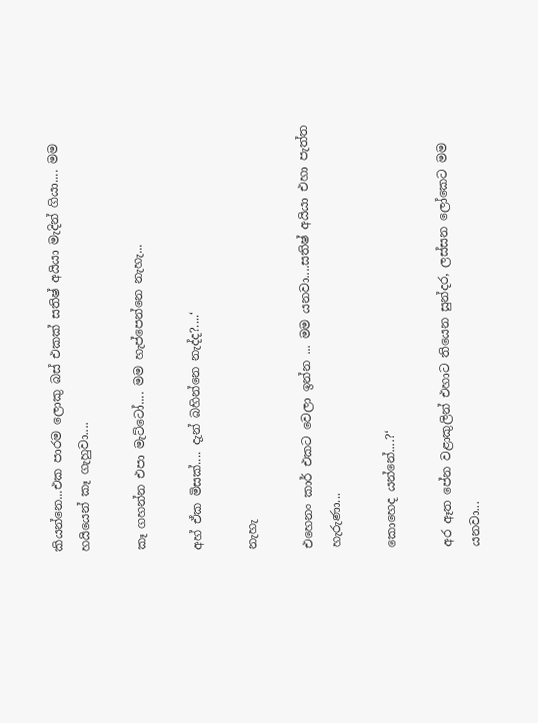කියන්නෙ...එක පාරම ලොකු බස් එකක් සතිෂ් අයියා මැදින් ගියා.... මම හයියෙන් කෑ ගැහුවා....

කෑ ගහන්න එපා මැට්ටෝ.... මම හැප්පෙන්නෙ නැහැ...

අහ් ඒක මිසක්.... දැන් බහින්නෙ නැද්ද?....‘

නැහැ

එහෙනං කාර් එකට වෙලා ඉන්න ... මම යනවා....සතිෂ් අයියා එහා පැත්ත හැරුණා...

කොහෙද යන්නේ....?‘

අර ඈත පේන වළාකුලින් එහාට තියෙන සුන්දර, ලස්සන ලෝකෙට මම යනවා...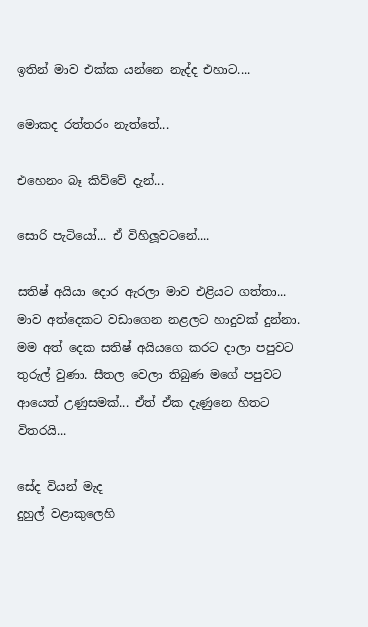ඉතින් මාව එක්ක යන්නෙ නැද්ද එහාට....

මොකද රත්තරං නැත්තේ...

එහෙනං බෑ කිව්වේ දැන්...

සොරි පැටියෝ... ඒ විහිලූවටනේ....

සතිෂ් අයියා දොර ඇරලා මාව එළියට ගත්තා... මාව අත්දෙකට වඩාගෙන නළලට හාදුවක් දුන්නා. මම අත් දෙක සතිෂ් අයියගෙ කරට දාලා පපුවට තුරුල් වුණා. සීතල වෙලා තිබුණ මගේ පපුවට ආයෙත් උණුසමක්... ඒත් ඒක දැණුනෙ හිතට විතරයි...

සේද වියන් මැද
දුහුල් වළාකුලෙහි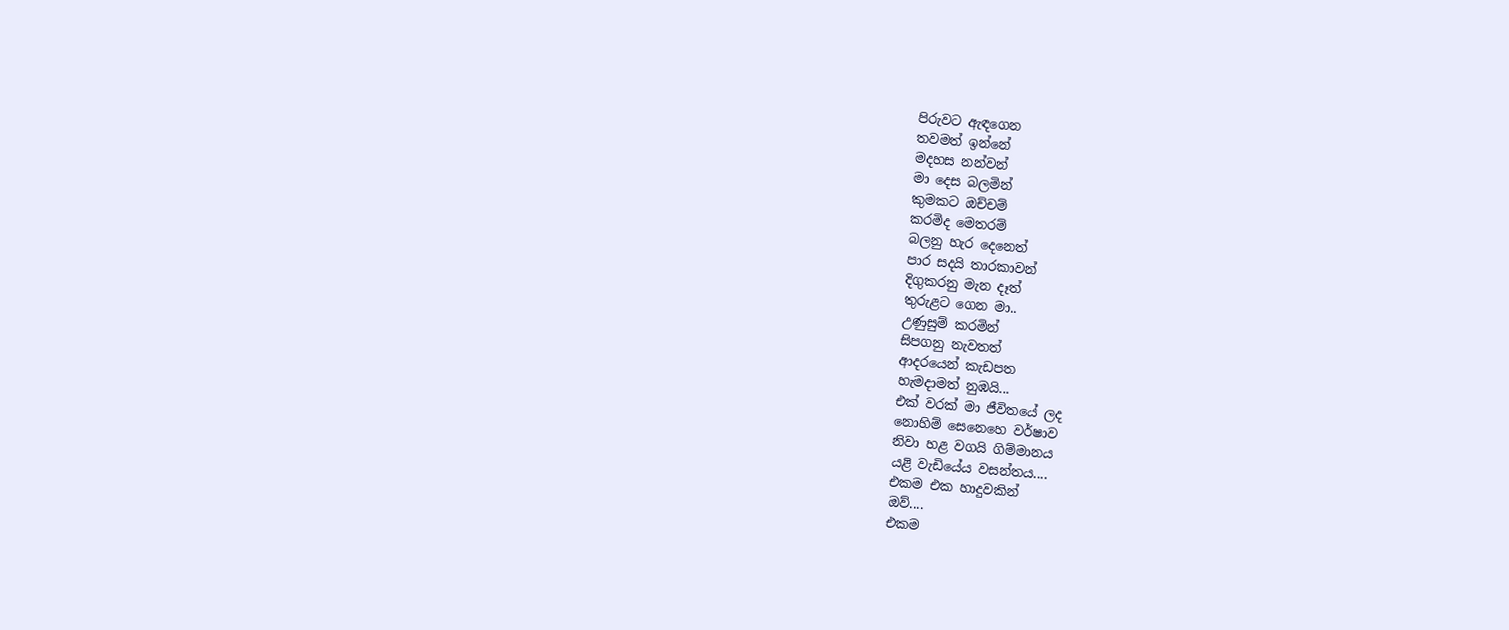පිරුවට ඇඳගෙන
තවමත් ඉන්නේ
මදහස නන්වන්
මා දෙස බලමින්
කුමකට ඔච්චම්
කරමිද මෙතරම්
බලනු හැර දෙනෙත්
පාර සදයි තාරකාවන්
දිගුකරනු මැන දෑත්
තුරුළට ගෙන මා..
උණුසුම් කරමින්
සිපගනු නැවතත්
ආදරයෙන් කැඩපත
හැමදාමත් නුඹයි...
එක් වරක් මා ජීවිතයේ ලද
නොහිම් සෙනෙහෙ වර්ෂාව
නිවා හළ වගයි ගිම්මානය
යළි වැඩියේය වසන්තය....
එකම එක හාදුවකින්
ඔව්....
එකම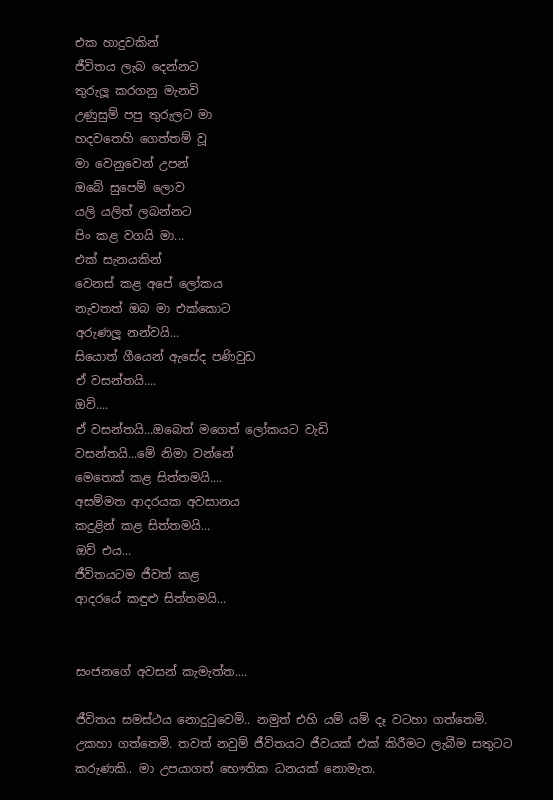එක හාදුවකින්
ජීවිතය ලැබ දෙන්නට
තුරුලූ කරගනු මැනවි
උණුසුම් පපු තුරුලට මා
හදවතෙහි ගෙත්තම් වූ
මා වෙනුවෙන් උපන්
ඔබේ සුපෙම් ලොව
යලි යලිත් ලබන්නට
පිං කළ වගයි මා...
එක් සැනයකින්
වෙනස් කළ අපේ ලෝකය
නැවතත් ඔබ මා එක්කොට
අරුණලූ නන්වයි...
සියොත් ගීයෙන් ඇසේද පණිවුඩ
ඒ වසන්තයි....
ඔව්....
ඒ වසන්තයි...ඔබෙත් මගෙත් ලෝකයට වැඩි
වසන්තයි...මේ නිමා වන්නේ
මෙතෙක් කළ සිත්තමයි....
අසම්මත ආදරයක අවසානය
කදුළින් කළ සිත්තමයි...
ඔව් එය...
ජීවිතයටම ජීවත් කළ
ආදරයේ කඳුළු සිත්තමයි...


සංජනගේ අවසන් කැමැත්ත....

ජීවිතය සමස්ථය නොදුටුවෙමි.. නමුත් එහි යම් යම් දෑ වටහා ගත්තෙමි. උකහා ගත්තෙමි. තවත් නවුම් ජීවිතයට ජීවයක් එක් කිරීමට ලැබීම සතුටට කරුණකි.. මා උපයාගත් භෞතික ධනයක් නොමැත.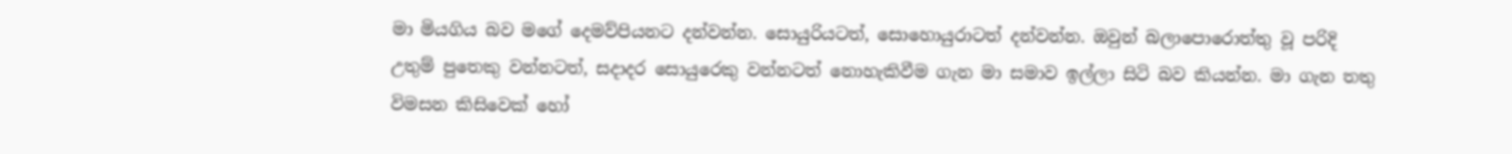මා මියගිය බව මගේ දෙමව්පියනට දන්වන්න. සොයුරියටත්, සොහොයුරාටත් දන්වන්න. ඔවුන් බලාපොරොත්තු වූ පරිදි උතුම් පුතෙකු වන්නටත්, සදාදර සොයුරෙකු වන්නටත් නොහැකිවීම ගැන මා සමාව ඉල්ලා සිටි බව කියන්න. මා ගැන තතු විමසන කිසිවෙක් හෝ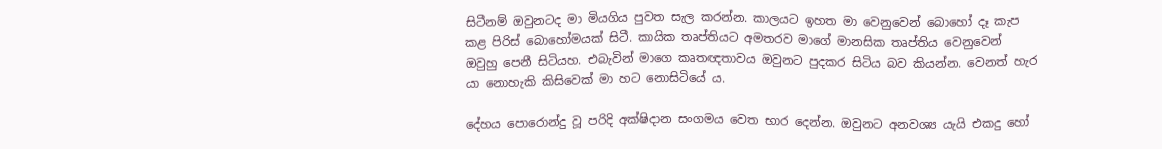සිටීනම් ඔවුනටද මා මියගිය පුවත සැල කරන්න. කාලයට ඉහත මා වෙනුවෙන් බොහෝ දෑ කැප කළ පිරිස් බොහෝමයක් සිටී. කායික තෘප්තියට අමතරව මාගේ මානසික තෘප්තිය වෙනුවෙන් ඔවුහු පෙනී සිටියහ. එබැවින් මාගෙ කෘතඥතාවය ඔවුනට පුදකර සිටිය බව කියන්න. වෙනත් හැර යා නොහැකි කිසිවෙක් මා හට නොසිටියේ ය.

දේහය පොරොන්දු වූ පරිදි අක්ෂිදාන සංගමය වෙත භාර දෙන්න. ඔවුනට අනවශ්‍ය යැයි එකදු හෝ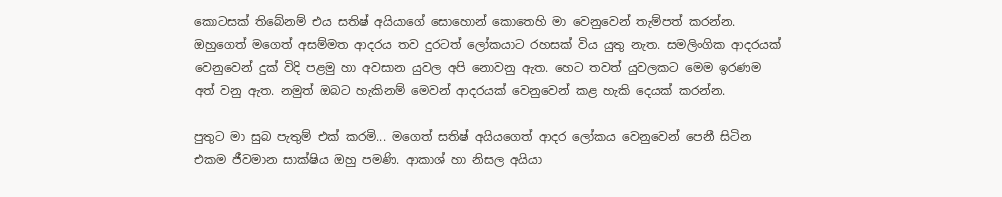කොටසක් තිබේනම් එය සතිෂ් අයියාගේ සොහොන් කොතෙහි මා වෙනුවෙන් තැම්පත් කරන්න. ඔහුගෙත් මගෙත් අසම්මත ආදරය තව දුරටත් ලෝකයාට රහසක් විය යුතු නැත. සමලිංගික ආදරයක් වෙනුවෙන් දුක් විදි පළමු හා අවසාන යුවල අපි නොවනු ඇත. හෙට තවත් යුවලකට මෙම ඉරණම අත් වනු ඇත. නමුත් ඔබට හැකිනම් මෙවන් ආදරයක් වෙනුවෙන් කළ හැකි දෙයක් කරන්න.

පුතුට මා සුබ පැතුම් එක් කරමි... මගෙත් සතිෂ් අයියගෙත් ආදර ලෝකය වෙනුවෙන් පෙනී සිටින එකම ජීවමාන සාක්ෂිය ඔහු පමණි. ආකාශ් හා නිසල අයියා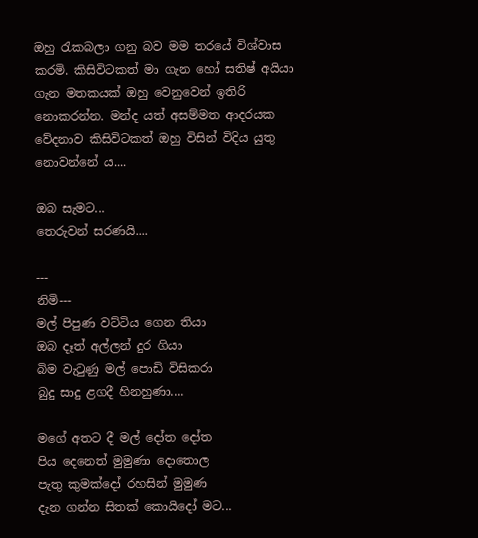ඔහු රැකබලා ගනු බව මම තරයේ විශ්වාස කරමි. කිසිවිටකත් මා ගැන හෝ සතිෂ් අයියා ගැන මතකයක් ඔහු වෙනුවෙන් ඉතිරි නොකරන්න. මන්ද යත් අසම්මත ආදරයක වේදනාව කිසිවිටකත් ඔහු විසින් විදිය යුතු නොවන්නේ ය....

ඔබ සැමට...
තෙරුවන් සරණයි....

---
නිමි---
මල් පිපුණ වට්ටිය ගෙන තියා
ඔබ දෑත් අල්ලන් දුර ගියා
බිම වැටුණු මල් පොඩි විසිකරා
බුදු සාදු ළගදී හිනහුණා....

මගේ අතට දී මල් දෝත දෝත
පිය දෙනෙත් මුමුණා දොතොල
පැතු කුමක්දෝ රහසින් මුමුණ
දැන ගන්න සිතක් කොයිදෝ මට...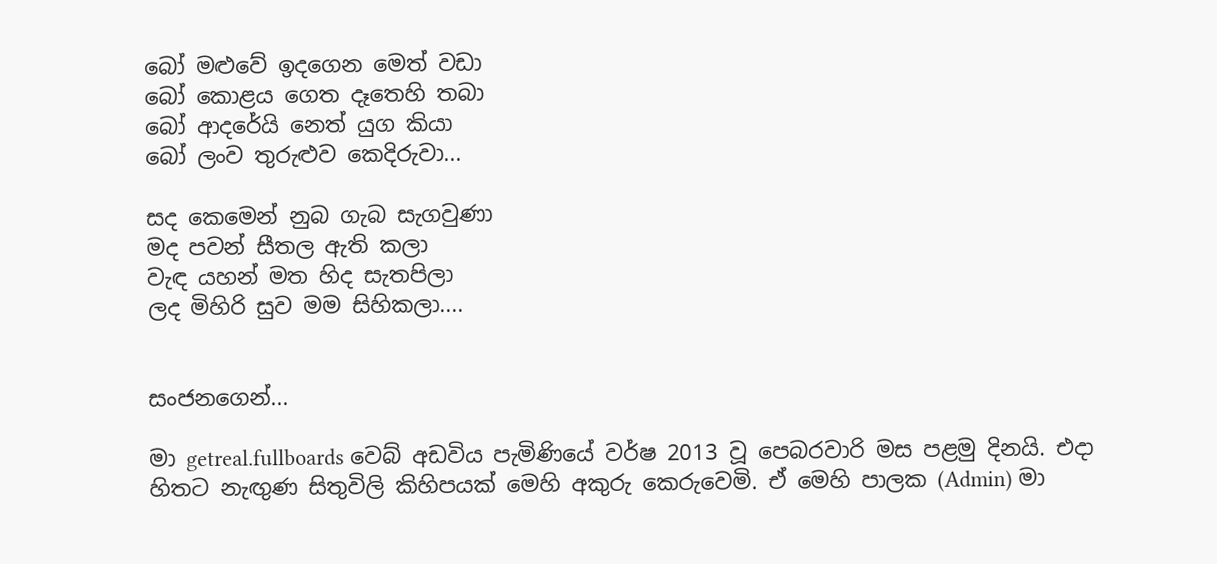බෝ මළුවේ ඉදගෙන මෙත් වඩා
බෝ කොළය ගෙත දෑතෙහි තබා
බෝ ආදරේයි නෙත් යුග කියා
බෝ ලංව තුරුළුව කෙදිරුවා...

සද කෙමෙන් නුබ ගැබ සැගවුණා
මද පවන් සීතල ඇති කලා
වැඳ යහන් මත හිද සැතපිලා
ලද මිහිරි සුව මම සිහිකලා....


සංජනගෙන්...

මා getreal.fullboards වෙබ් අඩවිය පැමිණියේ වර්ෂ 2013 වූ පෙබරවාරි මස පළමු දිනයි. එදා හිතට නැඟුණ සිතුවිලි කිහිපයක් මෙහි අකුරු කෙරුවෙමි. ඒ මෙහි පාලක (Admin) මා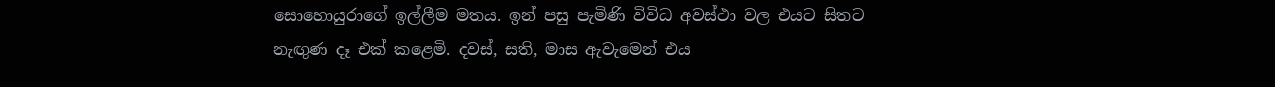සොහොයුරාගේ ඉල්ලීම මතය. ඉන් පසු පැමිණි විවිධ අවස්ථා වල එයට සිතට නැඟුණ දෑ එක් කළෙමි. දවස්, සති, මාස ඇවැමෙන් එය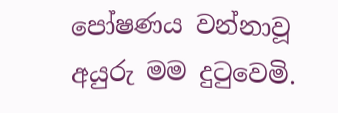පෝෂණය වන්නාවූ අයුරු මම දුටුවෙමි.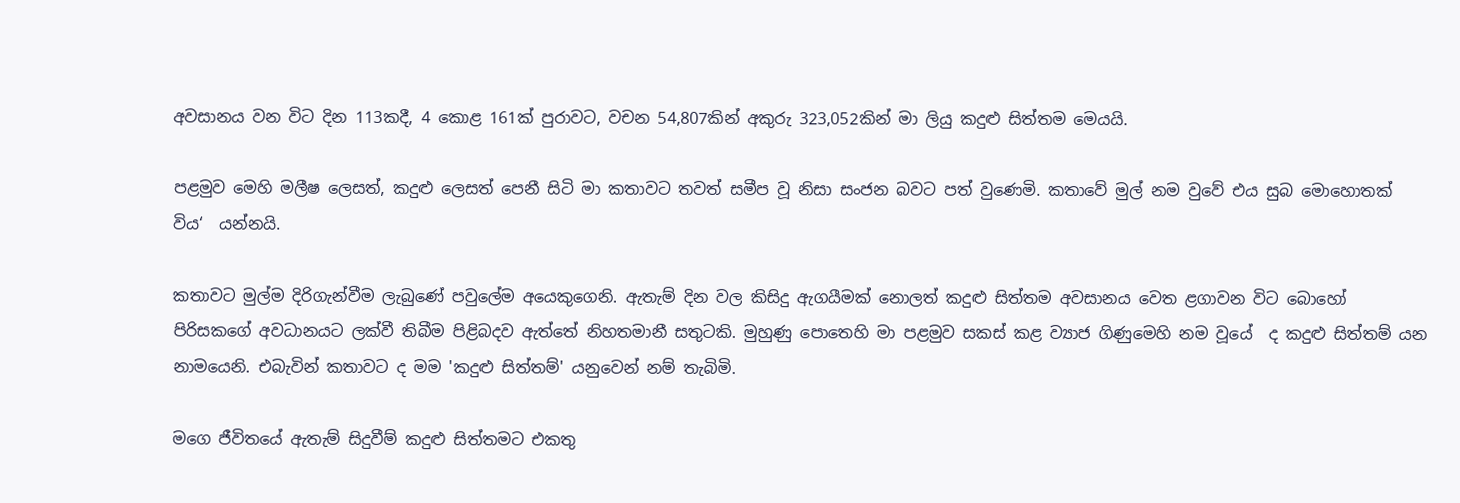අවසානය වන විට දින 113කදී, 4 කොළ 161ක් පුරාවට, වචන 54,807කින් අකුරු 323,052කින් මා ලියු කදුළු සිත්තම මෙයයි.

පළමුව මෙහි මලීෂ ලෙසත්, කදුළු ලෙසත් පෙනී සිටි මා කතාවට තවත් සමීප වූ නිසා සංජන බවට පත් වුණෙමි. කතාවේ මුල් නම වුවේ එය සුබ මොහොතක් විය‘  යන්නයි.

කතාවට මුල්ම දිරිගැන්වීම ලැබුණේ පවුලේම අයෙකුගෙනි. ඇතැම් දින වල කිසිදු ඇගයීමක් නොලත් කදුළු සිත්තම අවසානය වෙත ළගාවන විට බොහෝ පිරිසකගේ අවධානයට ලක්වී තිබීම පිළිබදව ඇත්තේ නිහතමානී සතුටකි. මුහුණු පොතෙහි මා පළමුව සකස් කළ ව්‍යාජ ගිණුමෙහි නම වූයේ  ද කදුළු සිත්තම් යන නාමයෙනි. එබැවින් කතාවට ද මම 'කදුළු සිත්තම්' යනුවෙන් නම් තැබිමි.

මගෙ ජීවිතයේ ඇතැම් සිදුවීම් කදුළු සිත්තමට එකතු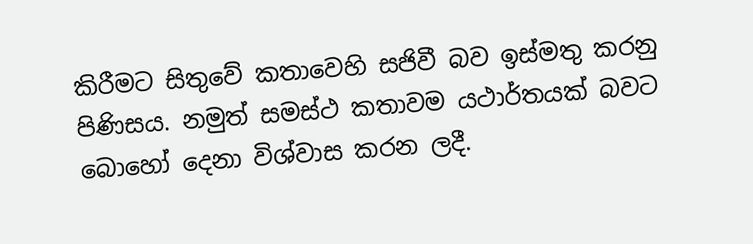කිරීමට සිතුවේ කතාවෙහි සජිවී බව ඉස්මතු කරනු පිණිසය. නමුත් සමස්ථ කතාවම යථාර්තයක් බවට බොහෝ දෙනා විශ්වාස කරන ලදී.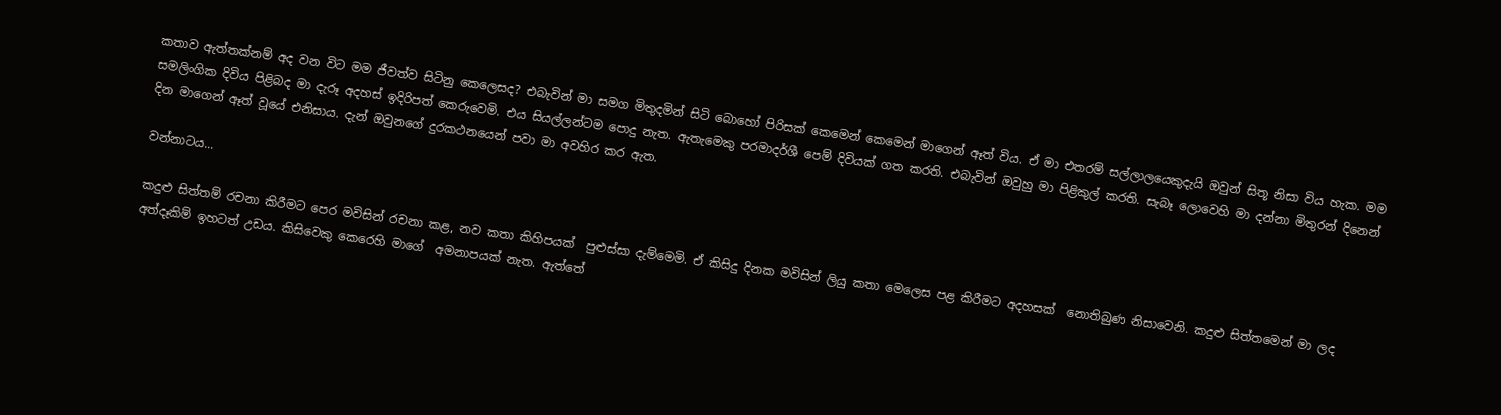කතාව ඇත්තක්නම් අද වන විට මම ජීවත්ව සිටිනු කෙලෙසද? එබැවින් මා සමග මිතුදමින් සිටි බොහෝ පිරිසක් කෙමෙන් කෙමෙන් මාගෙන් ඈත් විය. ඒ මා එතරම් සල්ලාලයෙකුදැයි ඔවුන් සිතූ නිසා විය හැක. මම සමලිංගික දිවිය පිළිබද මා දැරූ අදහස් ඉදිරිපත් කෙරුවෙමි. එය සියල්ලන්ටම පොදු නැත. ඇතැමෙකු පරමාදර්ශී පෙම් දිවියක් ගත කරති. එබැවින් ඔවුහු මා පිළිකුල් කරති. සැබෑ ලොවෙහි මා දන්නා මිතුරන් දිනෙන් දින මාගෙන් ඈත් වූයේ එනිසාය. දැන් ඔවුනගේ දුරකථනයෙන් පවා මා අවහිර කර ඇත.

වන්නාටය...

කදුළු සිත්තම් රචනා කිරීමට පෙර මවිසින් රචනා කළ, නව කතා කිහිපයක්  පුළුස්සා දැම්මෙමි. ඒ කිසිදු දිනක මවිසින් ලියු කතා මෙලෙස පළ කිරීමට අදහසක්  නොතිබුණ නිසාවෙනි. කදුළු සිත්තමෙන් මා ලද අත්දෑකිම් ඉහටත් උඩය. කිසිවෙකු කෙරෙහි මාගේ  අමනාපයක් නැත. ඇත්තේ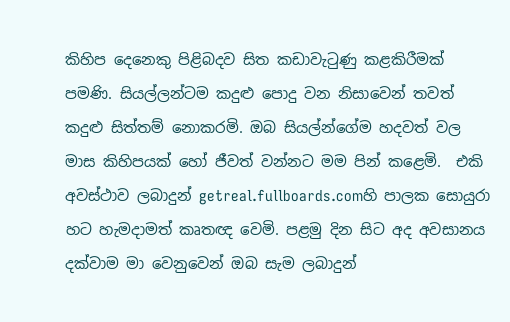කිහිප දෙනෙකු පිළිබදව සිත කඩාවැටුණු කළකිරීමක් පමණි. සියල්ලන්ටම කදුළු පොදු වන නිසාවෙන් තවත් කදුළු සිත්තම් නොකරමි. ඔබ සියල්න්ගේම හදවත් වල මාස කිහිපයක් හෝ ජීවත් වන්නට මම පින් කළෙමි.  එකි අවස්ථාව ලබාදුන් getreal.fullboards.comහි පාලක සොයුරා හට හැමදාමත් කෘතඥ වෙමි. පළමු දින සිට අද අවසානය දක්වාම මා වෙනුවෙන් ඔබ සැම ලබාදුන්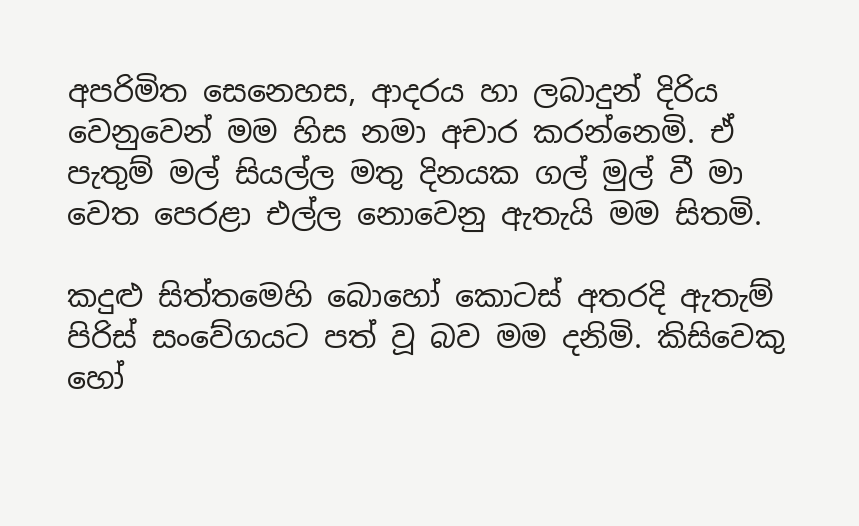අපරිමිත සෙනෙහස, ආදරය හා ලබාදුන් දිරිය වෙනුවෙන් මම හිස නමා අචාර කරන්නෙමි. ඒ පැතුම් මල් සියල්ල මතු දිනයක ගල් මුල් වී මා වෙත පෙරළා එල්ල නොවෙනු ඇතැයි මම සිතමි.

කදුළු සිත්තමෙහි බොහෝ කොටස් අතරදි ඇතැම් පිරිස් සංවේගයට පත් වූ බව මම දනිමි. කිසිවෙකු හෝ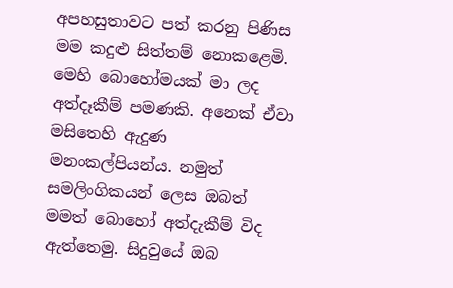අපහසුතාවට පත් කරනු පිණිස මම කදුළු සිත්තම් නොකළෙමි. මෙහි බොහෝමයක් මා ලද අත්දෑකීම් පමණකි. අනෙක් ඒවා මසිතෙහි ඇදුණ මනංකල්පියන්ය. නමුත් සමලිංගිකයන් ලෙස ඔබත් මමත් බොහෝ අත්දැකීම් විද ඇත්තෙමු. සිදුවුයේ ඔබ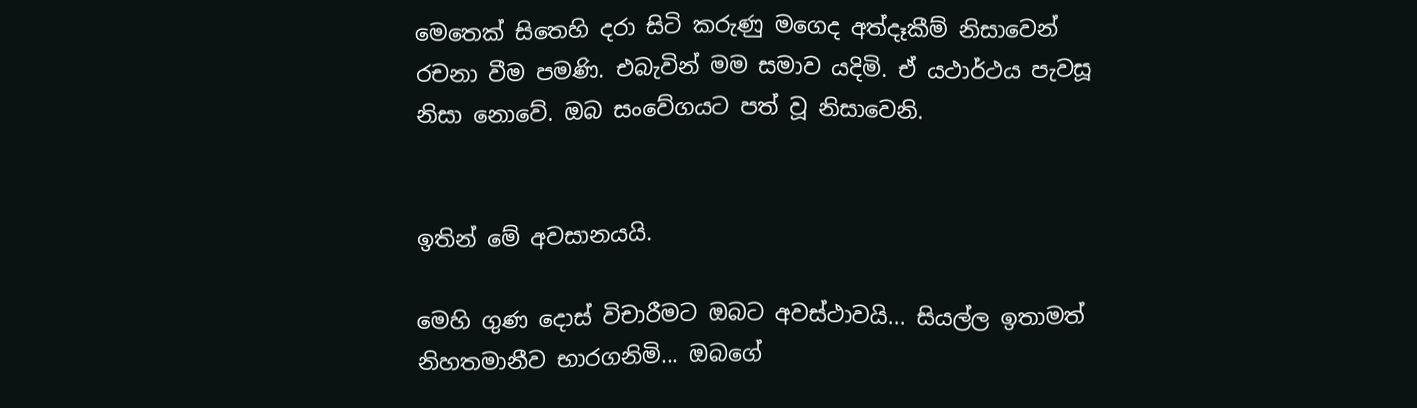මෙතෙක් සිතෙහි දරා සිටි කරුණු මගෙද අත්දෑකීම් නිසාවෙන් රචනා වීම පමණි. එබැවින් මම සමාව යදිමි. ඒ යථාර්ථය පැවසූ නිසා නොවේ. ඔබ සංවේගයට පත් වූ නිසාවෙනි.


ඉතින් මේ අවසානයයි.

මෙහි ගුණ දොස් විචාරීමට ඔබට අවස්ථාවයි... සියල්ල ඉතාමත් නිහතමානීව භාරගනිමි... ඔබගේ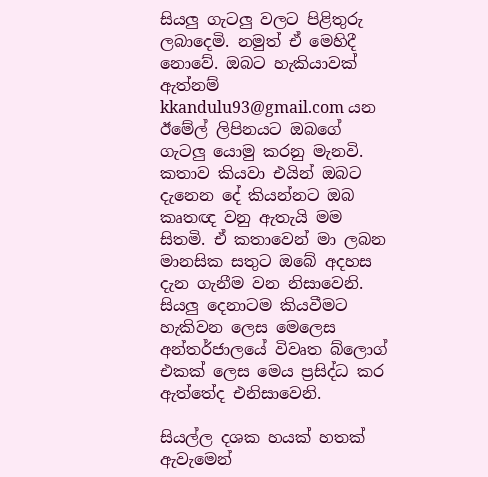සියලු ගැටලු වලට පිළිතුරු ලබාදෙමි. නමුත් ඒ මෙහිදී නොවේ. ඔබට හැකියාවක් ඇත්නම් kkandulu93@gmail.com යන ඊමේල් ලිපිනයට ඔබගේ ගැටලු යොමු කරනු මැනවි. කතාව කියවා එයින් ඔබට දැනෙන දේ කියන්නට ඔබ කෘතඥ වනු ඇතැයි මම සිතමි. ඒ කතාවෙන් මා ලබන මානසික සතුට ඔබේ අදහස දැන ගැනීම වන නිසාවෙනි. සියලු දෙනාටම කියවීමට හැකිවන ලෙස මෙලෙස අන්තර්ජාලයේ විවෘත බ්ලොග් එකක් ලෙස මෙය ප්‍රසිද්ධ කර ඇත්තේද එනිසාවෙනි.

සියල්ල දශක හයක් හතක් ඇවැමෙන්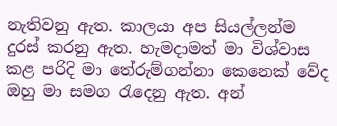නැතිවනු ඇත. කාලයා අප සියල්ලන්ම දුරස් කරනු ඇත. හැමදාමත් මා විශ්වාස කළ පරිදි මා තේරුම්ගන්නා කෙනෙක් වේද ඔහු මා සමග රැදෙනු ඇත. අන්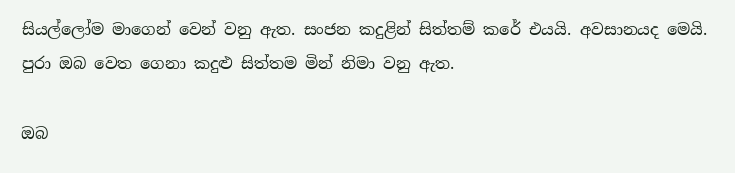සියල්ලෝම මාගෙන් වෙන් වනු ඇත. සංජන කදුළින් සිත්තම් කරේ එයයි. අවසානයද මෙයි.  පුරා ඔබ වෙත ගෙනා කදුළු සිත්තම මින් නිමා වනු ඇත.

ඔබ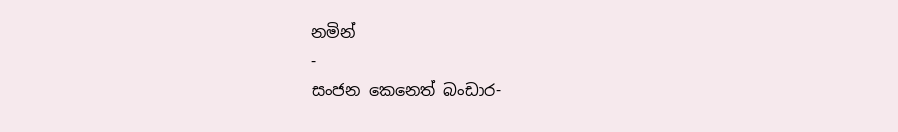නමින්
-
සංජන කෙනෙත් බංඩාර-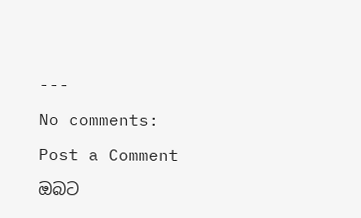---

No comments:

Post a Comment

ඔබට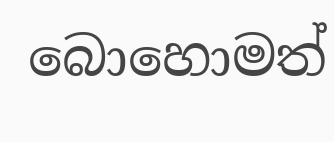බොහොමත්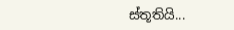ස්තූතියි...